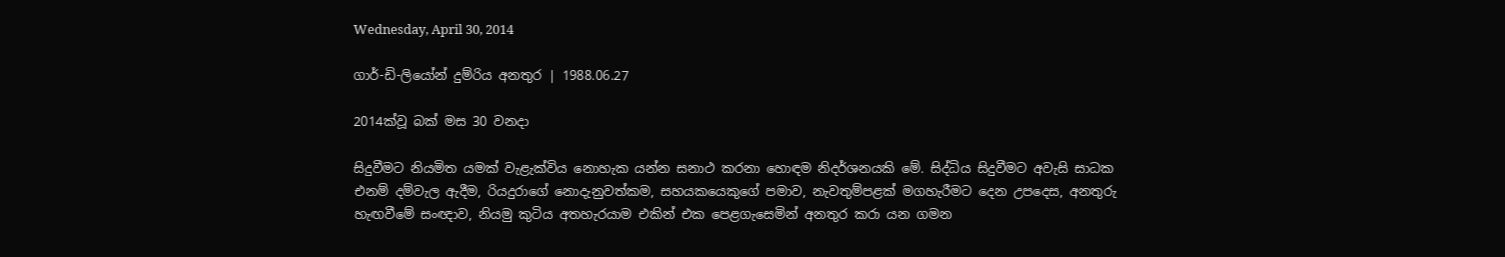Wednesday, April 30, 2014

ගාර්-ඩි-ලියෝන් දුම්රිය අනතුර | 1988.06.27

2014ක්වූ බක් මස 30 වනදා

සිදුවීමට නියමිත යමක් වැළැක්විය නොහැක යන්න සනාථ කරනා හොඳම නිදර්ශනයකි මේ. සිද්ධිය සිදුවීමට අවැසි සාධක එනම් දම්වැල ඇදීම, රියදුරාගේ නොදැනුවත්කම, සහයකයෙකුගේ පමාව, නැවතුම්පළක් මගහැරීමට දෙන උපදෙස, අනතුරු හැඟවීමේ සංඥාව, නියමු කුටිය අතහැරයාම එකින් එක පෙළගැසෙමින් අනතුර කරා යන ගමන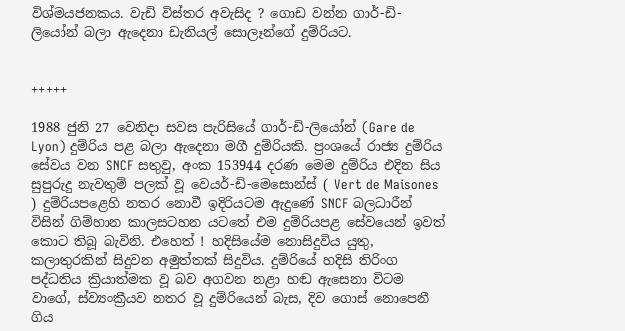විශ්මයජනකය. වැඩි විස්තර අවැසිද ? ගොඩ වන්න ගාර්-ඩි-ලියෝන් බලා ඇදෙනා ඩැනියල් සොලෑන්ගේ දුම්රියට.


+++++

1988 ජුනි 27 වෙනිදා සවස පැරිසියේ ගාර්-ඩි-ලියෝන් (Gare de Lyon) දුම්රිය පළ බලා ඇදෙනා මගී දුම්රියකි. ප්‍රංශයේ රාජ්‍ය දුම්රිය සේවය වන SNCF සතුවු, අංක 153944 දරණ මෙම දුම්රිය එදින සිය සුපුරුදු නැවතුම් පලක් වූ වෙයර්-ඩි-මෙසොන්ස් ( Vert de Maisones ) දුම්රියපළෙහි නතර නොවී ඉදිරියටම ඇදුණේ SNCF බලධාරීන් විසින් ගිම්හාන කාලසටහන යටතේ එම දුම්රියපළ සේවයෙන් ඉවත් කොට තිබූ බැවිනි. එහෙත් ! හදිසියේම නොසිදුවිය යුතු, කලාතුරකින් සිදුවන අමුත්තක් සිදුවිය. දුම්රියේ හදිසි තිරිංග පද්ධතිය ක්‍රියාත්මක වූ බව අගවන නළා හඬ ඇසෙනා විටම වාගේ, ස්ව්‍යංක්‍රීයව නතර වූ දුම්රියෙන් බැස, දිව ගොස් නොපෙනී ගිය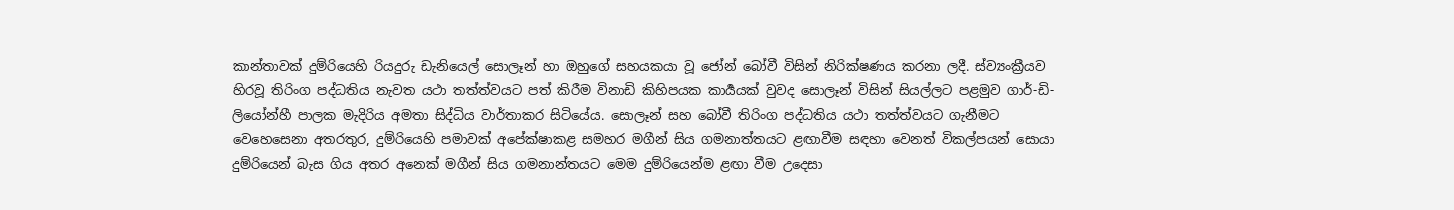කාන්තාවක් දුම්රියෙහි රියදුරු ඩැනියෙල් සොලෑන් හා ඔහුගේ සහයකයා වූ ජෝන් බෝවී විසින් නිරික්ෂණය කරනා ලදී. ස්ව්‍යංක්‍රීයව හිරවූ තිරිංග පද්ධතිය නැවත යථා තත්ත්වයට පත් කිරීම විනාඩි කිහිපයක කාර්‍යයක් වුවද සොලෑන් විසින් සියල්ලට පළමුව ගාර්-ඩි-ලියෝන්හී පාලක මැදිරිය අමතා සිද්ධිය වාර්තාකර සිටියේය. සොලෑන් සහ බෝවී තිරිංග පද්ධතිය යථා තත්ත්වයට ගැනීමට වෙහෙසෙනා අතරතුර, දුම්රියෙහි පමාවක් අපේක්ෂාකළ සමහර මගීන් සිය ගමනාත්තයට ළඟාවීම සඳහා වෙනත් විකල්පයන් සොයා දුම්රියෙන් බැස ගිය අතර අනෙක් මගීන් සිය ගමනාන්තයට මෙම දුම්රියෙන්ම ළඟා වීම උදෙසා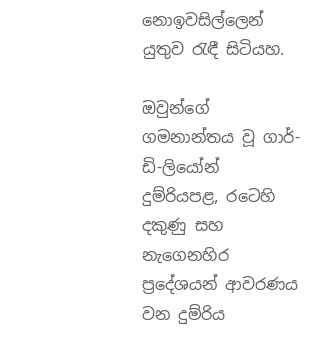නොඉවසිල්ලෙන් යුතුව ‍රැඳී සිටියහ.

ඔවුන්ගේ ගමනාන්තය වූ ගාර්-ඩි-ලියෝන් දුම්රියපළ, රටෙහි දකුණු සහ නැගෙනහිර ප්‍රදේශයන් ආවරණය වන දුම්රිය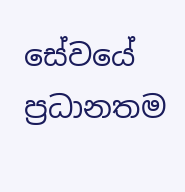සේවයේ ප්‍රධානතම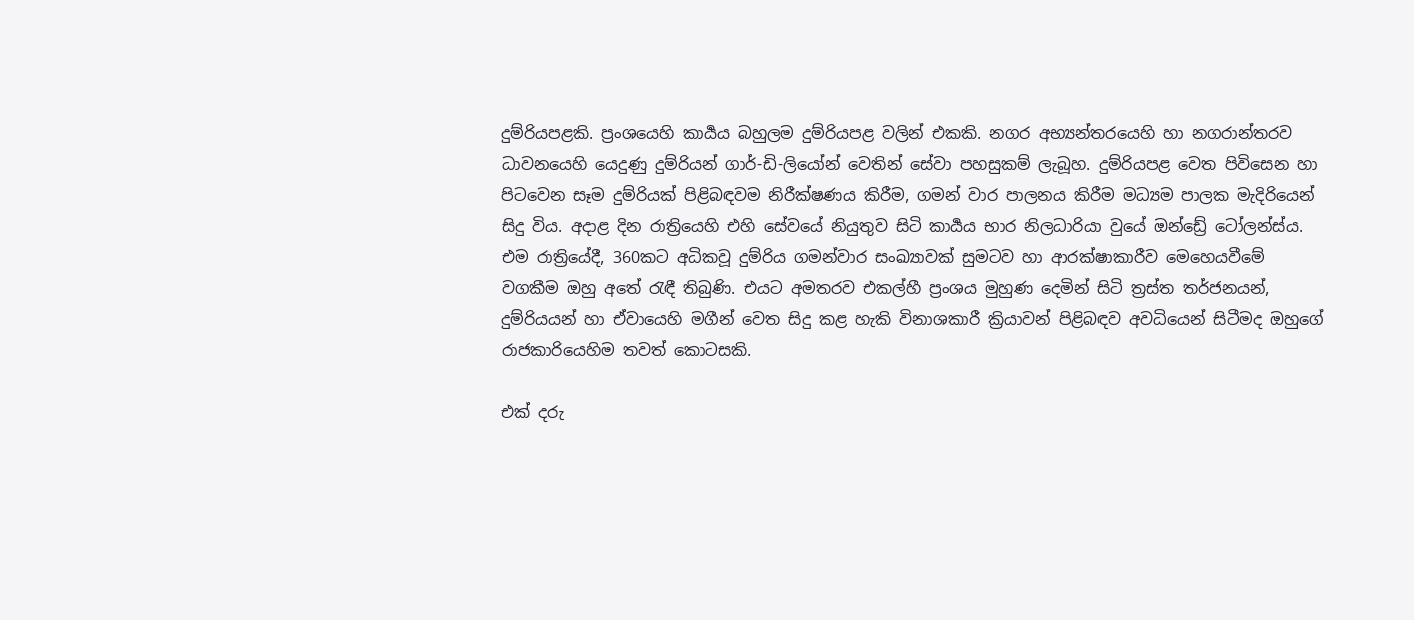දුම්රියපළකි. ප්‍රංශයෙහි කාර්‍යය බහුලම දුම්රියපළ වලින් එකකි. නගර අභ්‍යන්තරයෙහි හා නගරාන්තරව ධාවනයෙහි යෙදුණු දුම්රියන් ගාර්-ඩි-ලියෝන් වෙතින් සේවා පහසුකම් ලැබූහ. දුම්රියපළ වෙත පිවිසෙන හා පිටවෙන සෑම දුම්රියක් පිළිබඳවම නිරීක්ෂණය කිරීම, ගමන් වාර පාලනය කිරීම මධ්‍යම පාලක මැදිරියෙන් සිදු විය. අදාළ දින රාත්‍රියෙහි එහි සේවයේ නියුතුව සිටි කාර්‍යය භාර නිලධාරියා වුයේ ඔන්ඩ්‍රේ ටෝලන්ස්ය. එම රාත්‍රියේදී, 360කට අධිකවූ දුම්රිය ගමන්වාර සංඛ්‍යාවක් සුමටව හා ආරක්ෂාකාරීව මෙහෙයවීමේ වගකීම ඔහු අතේ ‍රැඳී තිබුණි. එයට අමතරව එකල්හී ප්‍රංශය මුහුණ දෙමින් සිටි ත්‍රස්ත තර්ජනයන්, දුම්රියයන් හා ඒවායෙහි මගීන් වෙත සිදු කළ හැකි විනාශකාරී ක්‍රියාවන් පිළිබඳව අවධියෙන් සිටීමද ඔහුගේ රාජකාරියෙහිම තවත් කොටසකි.

එක් දරු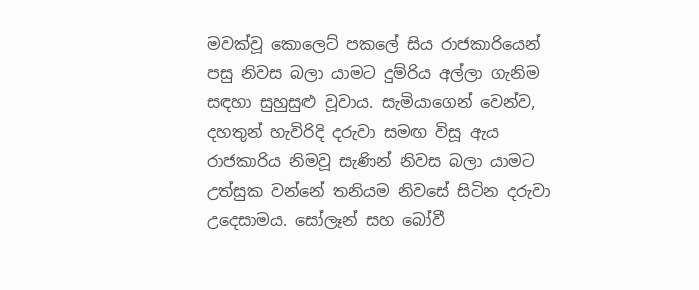මවක්වූ කොලෙට් පකලේ සිය රාජකාරියෙන් පසු නිවස බලා යාමට දුම්රිය අල්ලා ගැනිම සඳහා සුහුසුළු වූවාය. සැමියාගෙන් වෙන්ව, දහතුන් හැවිරිදි දරුවා සමඟ විසූ ඇය රාජකාරිය නිමවූ සැණින් නිවස බලා යාමට උත්සුක වන්නේ තනියම නිවසේ සිටින දරුවා උදෙසාමය. සෝලෑන් සහ බෝවී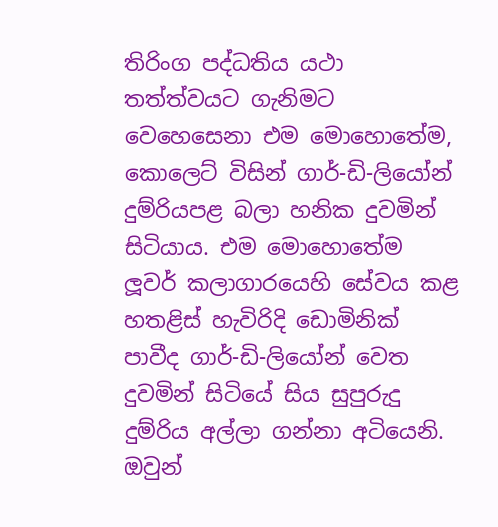තිරිංග පද්ධතිය යථා තත්ත්වයට ගැනිමට වෙහෙසෙනා එම මොහොතේම, කොලෙට් විසින් ගාර්-ඩි-ලියෝන් දුම්රියපළ බලා හනික දුවමින් සිටියාය. එම මොහොතේම ලූවර් කලාගාරයෙහි සේවය කළ හතළිස් හැවිරිදි ඩොමිනික් පාවීද ගාර්-ඩි-ලියෝන් වෙත දුවමින් සිටියේ සිය සුපුරුදු දුම්රිය අල්ලා ගන්නා අටියෙනි. ඔවුන්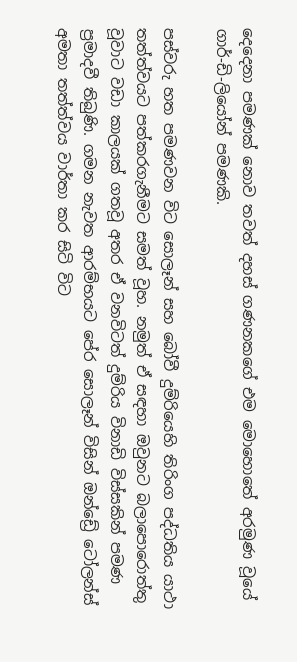දෙදෙනා පමණක් නොව තවත් දහස් ගණනකගේ එම මොහොතේ අරමුණ වූයේ ගාර්-ඩි-ලියෝන් පමණකි.

පස්වරු හත පමණවන විට සොලෑන් සහ බෝවී දුම්රියෙහි තිරිංග පද්ධතිය යාථා තත්ත්වයට පත්කරගැනීමට සමත් වූහ. නමුත් ඒ සඳහා ඔවුනට බලාපොරොත්තු වූවාට වඩා කාලයක් ගතවූ අතර ඒ වනවිටත් දුම්රිය විනාඩි විස්සකින් පමණ ප්‍රමාදවී තිබුණි. ගමන නැවත ආරම්භයට පේර සොලෑන් විසින් ඔන්ඩ්‍රේ ටෝලන්ස් අමතා තත්ත්වය වාර්තා කර සිටි විට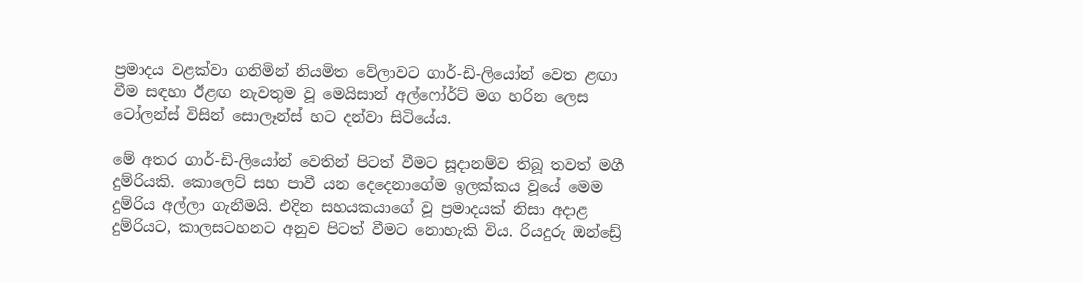ප්‍රමාදය වළක්වා ගනිමින් නියමිත වේලාවට ගාර්-ඩි-ලියෝන් වෙත ළඟා වීම සඳහා ඊළඟ නැවතුම වූ මෙයිසාන් අල්ෆෝර්ට් මග හරින ලෙස ටෝලන්ස් විසින් සොලෑන්ස් හට දන්වා සිටියේය.

මේ අතර ගාර්-ඩි-ලියෝන් වෙතින් පිටත් වීමට සූදානම්ව තිබූ තවත් මගී දුම්රියකි. කොලෙට් සහ පාවී යන දෙදෙනාගේම ඉලක්කය වූයේ මෙම දුම්රිය අල්ලා ගැනීමයි. එදින සහයකයාගේ වූ ප්‍රමාදයක් නිසා අදාළ දුම්රියට, කාලසටහනට අනුව පිටත් වීමට නොහැකි විය. රියදුරු ඔන්ඩ්‍රේ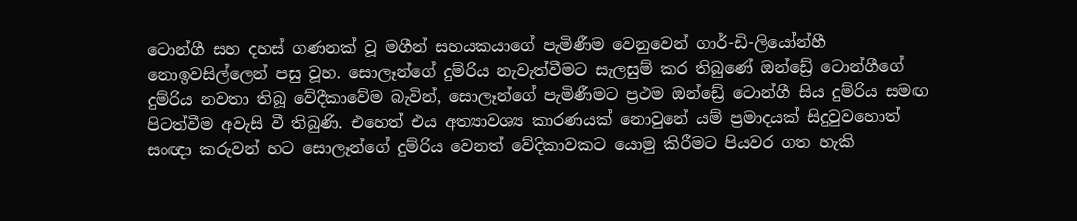ටොන්ගී සහ දහස් ගණනක් වූ මගීන් සහයකයාගේ පැමිණීම වෙනුවෙන් ගාර්-ඩි-ලියෝන්හී නොඉවසිල්ලෙන් පසු වූහ. සොලෑන්ගේ දුම්රිය නැවැත්වීමට සැලසුම් කර තිබුණේ ඔන්ඩ්‍රේ ටොන්ගීගේ දුම්රිය නවතා තිබූ වේදීකාවේම බැවින්, සොලෑන්ගේ පැමිණීමට ප්‍රථම ඔන්ඩ්‍රේ ටොන්ගී සිය දුම්රිය සමඟ පිටත්වීම අවැසි වී තිබුණි. එහෙත් එය අත්‍යාවශ්‍ය කාරණයක් නොවුනේ යම් ප්‍රමාදයක් සිදුවුවහොත් සංඥා කරුවන් හට සොලෑන්ගේ දුම්රිය වෙනත් වේදිකාවකට යොමු කිරීමට පියවර ගත හැකි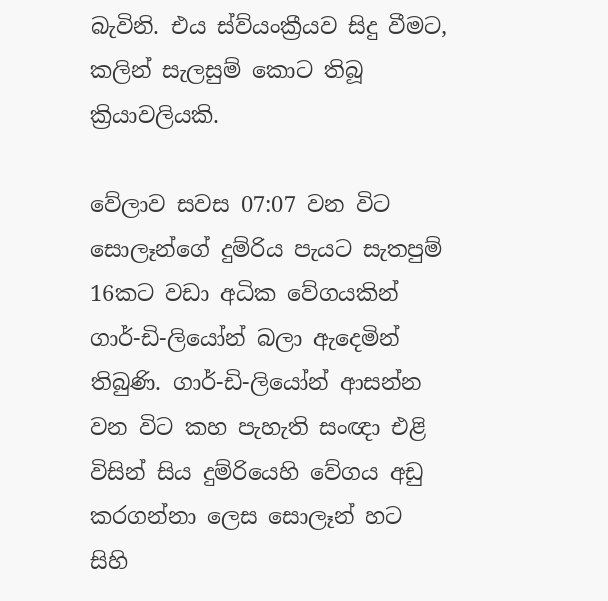බැවිනි. එය ස්ව්යංක්‍රීයව සිදු වීමට, කලින් සැලසුම් කොට තිබූ ක්‍රියාවලියකි.

වේලාව සවස 07:07 වන විට සොලෑන්ගේ දුම්රිය පැයට සැතපුම් 16කට වඩා අධික වේගයකින් ගාර්-ඩි-ලියෝන් බලා ඇදෙමින් තිබුණි. ගාර්-ඩි-ලියෝන් ආසන්න වන විට කහ පැහැති සංඥා එළි විසින් සිය දුම්රියෙහි වේගය අඩු කරගන්නා ලෙස සොලෑන් හට සිහි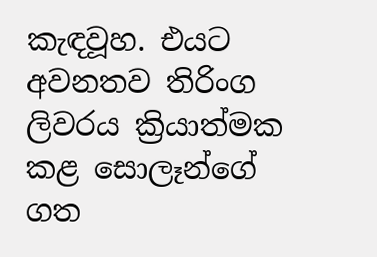කැඳවූහ. එයට අවනතව තිරිංග ලිවරය ක්‍රියාත්මක කළ සොලෑන්ගේ ගත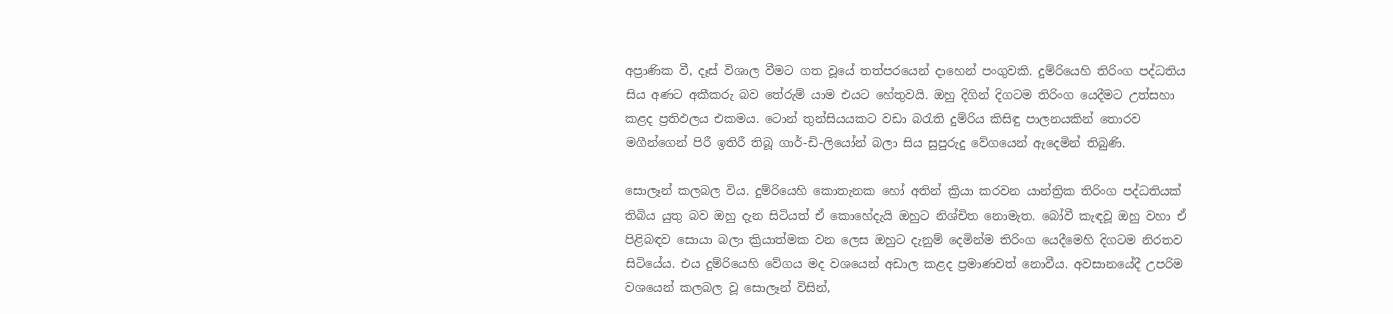අප්‍රාණික වී, දෑස් විශාල වීමට ගත වූයේ තත්පරයෙන් දාහෙන් පංගුවකි. දුම්රියෙහි තිරිංග පද්ධතිය සිය අණට අකීකරු බව තේරුම් යාම එයට හේතුවයි. ඔහු දිගින් දිගටම තිරිංග යෙදීමට උත්සහා කළද ප්‍රතිඵලය එකමය. ටොන් තුන්සියයකට වඩා බ‍රැති දුම්රිය කිසිඳු පාලනයකින් තොරව මගීන්ගෙන් පිරී ඉතිරී තිබූ ගාර්-ඩි-ලියෝන් බලා සිය සුපුරුදු වේගයෙන් ඇදෙමින් තිබුණි.

සොලෑන් කලබල විය. දුම්රියෙහි කොතැනක හෝ අතින් ක්‍රියා කරවන යාන්ත්‍රික තිරිංග පද්ධතියක් තිබිය යුතු බව ඔහු දැන සිටියත් ඒ කොහේදැයි ඔහුට නිශ්චිත නොමැත. බෝවී කැඳවූ ඔහු වහා ඒ පිළිබඳව සොයා බලා ක්‍රියාත්මක වන ලෙස ඔහුට දැනුම් දෙමින්ම තිරිංග යෙදීමෙහි දිගටම නිරතව සිටියේය. එය දුම්රියෙහි වේගය මද වශයෙන් අඩාල කළද ප්‍රමාණවත් නොවීය. අවසානයේදී උපරිම වශයෙන් කලබල වූ සොලෑන් විසින්,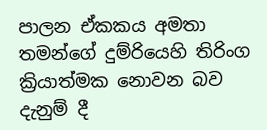පාලන ඒකකය අමතා තමන්ගේ දුම්රියෙහි තිරිංග ක්‍රියාත්මක නොවන බව දැනුම් දී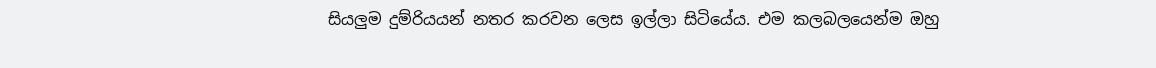සියලුම දුම්රියයන් නතර කරවන ලෙස ඉල්ලා සිටියේය. එම කලබලයෙන්ම ඔහු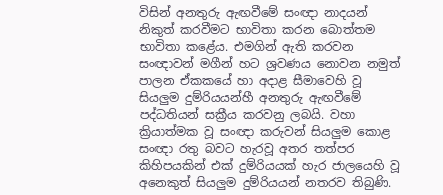විසින් අනතුරු ඇඟවීමේ සංඥා නාදයන් නිකුත් කරවීමට භාවිතා කරන බොත්තම භාවිතා කළේය. එමගින් ඇති කරවන සංඥාවන් මගීන් හට ශ්‍රවණය නොවන නමුත් පාලන ඒකකයේ හා අදාළ සීමාවෙහි වූ සියලුම දුම්රියයන්හී අනතුරු ඇඟවීමේ පද්ධතියන් සක්‍රීය කරවනු ලබයි. වහා ක්‍රියාත්මක වූ සංඥා කරුවන් සියලුම කොළ සංඥා රතු බවට හැරවූ අතර තත්පර කිහිපයකින් එක් දුම්රියයක් හැර ජාලයෙහි වූ අනෙකුත් සියලුම දුම්රියයන් නතරව තිබුණි.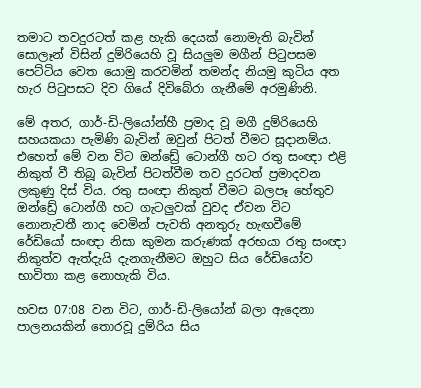තමාට තවදුරටත් කළ හැකි දෙයක් නොමැති බැවින් සොලෑන් විසින් දුම්රියෙහි වූ සියලුම මගීන් පි‍ටුපසම පෙට්ටිය වෙත යොමු කරවමින් තමන්ද නියමු කුටිය අත හැර පි‍ටුපසට දිව ගියේ දිවිබේරා ගැනීමේ අරමුණිනි.

මේ අතර, ගාර්-ඩි-ලියෝන්හී ප්‍රමාද වූ මගී දුම්රියෙහි සහයකයා පැමිණි බැවින් ඔවුන් පිටත් වීමට සූදානම්ය. එහෙත් මේ වන විට ඔන්ඩ්‍රේ ටොන්ගී හට රතු සංඥා එළි නිකුත් වී තිබූ බැවින් පිටත්වීම තව දුරටත් ප්‍රමාදවන ලකුණු දිස් විය. රතු සංඥා නිකුත් වීමට බලපෑ හේතුව ඔන්ඩ්‍රේ ටොන්ගී හට ගැටලුවක් වුවද ඒවන විට නොනැවතී නාද වෙමින් පැවති අනතුරු හැඟවීමේ රේඩියෝ සංඥා නිසා කුමන කරුණක් අරභයා රතු සංඥා නිකුත්ව ඇත්දැයි දැනගැනීමට ඔහුට සිය රේඩියෝව භාවිතා කළ නොහැකි විය.

හවස 07:08 වන විට, ගාර්-ඩි-ලියෝන් බලා ඇදෙනා පාලනයකින් තොරවූ දුම්රිය සිය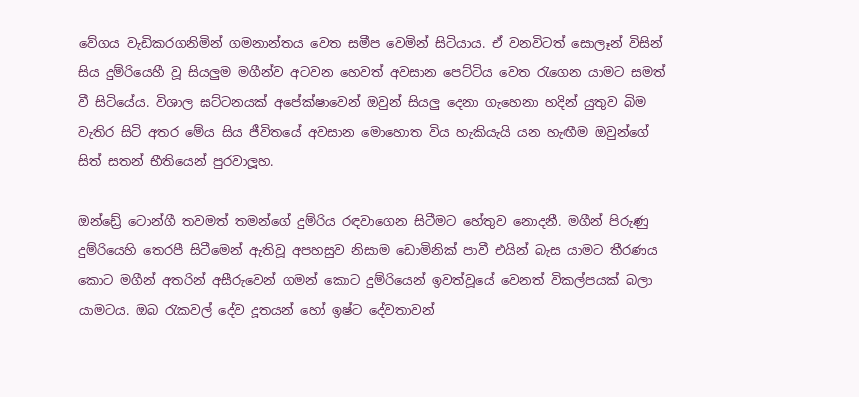වේගය වැඩිකරගනිමින් ගමනාන්තය වෙත සමීප වෙමින් සිටියාය. ඒ වනවිටත් සොලෑන් විසින් සිය දුම්රියෙහී වූ සියලුම මගීන්ව අටවන හෙවත් අවසාන පෙට්ටිය වෙත ‍රැගෙන යාමට සමත් වී සිටියේය. විශාල ඝට්ටනයක් අපේක්ෂාවෙන් ඔවුන් සියලු දෙනා ගැහෙනා හදින් යුතුව බිම වැතිර සිටි අතර මේය සිය ජීවිතයේ අවසාන මොහොත විය හැකියැයි යන හැඟීම ඔවුන්ගේ සිත් සතන් භීතියෙන් පුරවාලූහ.

ඔන්ඩ්‍රේ ටොන්ගී තවමත් තමන්ගේ දුම්රිය රඳවාගෙන සිටීමට හේතුව නොදනී. මගීන් පිරුණු දුම්රියෙහි තෙරපී සිටීමෙන් ඇතිවූ අපහසුව නිසාම ඩොමිනික් පාවී එයින් බැස යාමට තීරණය කොට මගීන් අතරින් අසීරුවෙන් ගමන් කොට දුම්රියෙන් ඉවත්වූයේ වෙනත් විකල්පයක් බලා යාමටය. ඔබ ‍රැකවල් දේව දූතයන් හෝ ඉෂ්ට දේවතාවන්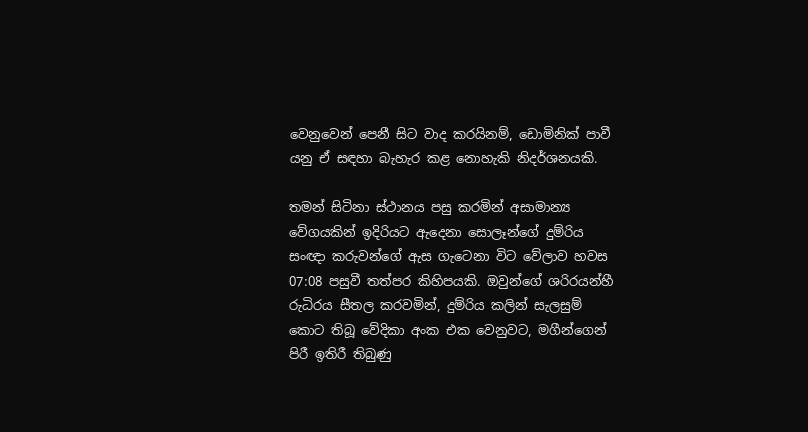වෙනුවෙන් පෙනී සිට වාද කරයිනම්, ඩොමිනික් පාවී යනු ඒ සඳහා බැහැර කළ නොහැකි නිදර්ශනයකි.

තමන් සිටිනා ස්ථානය පසු කරමින් අසාමාන්‍ය වේගයකින් ඉදිරියට ඇදෙනා සොලෑන්ගේ දුම්රිය සංඥා කරුවන්ගේ ඇස ගැටෙනා විට වේලාව හවස 07:08 පසුවී තත්පර කිහිපයකි. ඔවුන්ගේ ශරිරයන්හී රුධිරය සීතල කරවමින්, දුම්රිය කලින් සැලසුම් කොට තිබූ වේදිකා අංක එක වෙනුවට, මගීන්ගෙන් පිරී ඉතිරී තිබුණු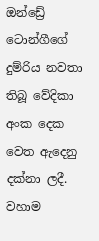ඔන්ඩ්‍රේ ටොන්ගීගේ දුම්රිය නවතා තිබූ වේදිකා අංක දෙක වෙත ඇදෙනු දක්නා ලදී. වහාම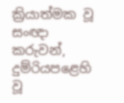ක්‍රියාත්මක වූ සංඥා කරුවන්, දුම්රියපළෙහි වූ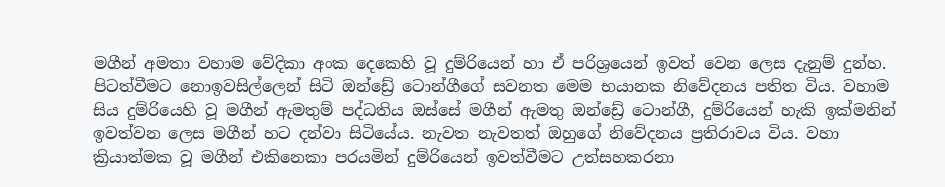මගීන් අමතා වහාම වේදිකා අංක දෙකෙහි වූ දුම්රියෙන් හා ඒ පරිශ්‍රයෙන් ඉවත් වෙන ලෙස දැනුම් දුන්හ. පිටත්වීමට නොඉවසිල්ලෙන් සිටි ඔන්ඩ්‍රේ ටොන්ගීගේ සවනත මෙම භයානක නිවේදනය පතිත විය. වහාම සිය දුම්රියෙහි වූ මගීන් ඇමතුම් පද්ධතිය ඔස්සේ මගීන් ඇමතු ඔන්ඩ්‍රේ ටොන්ගී, දුම්රියෙන් හැකි ඉක්මනින් ඉවත්වන ලෙස මගීන් හට දන්වා සිටියේය. නැවත නැවතත් ඔහුගේ නිවේදනය ප්‍රතිරාවය විය. වහා ක්‍රියාත්මක වූ මගීන් එකිනෙකා පරයමින් දුම්රියෙන් ඉවත්වීමට උත්සහකරනා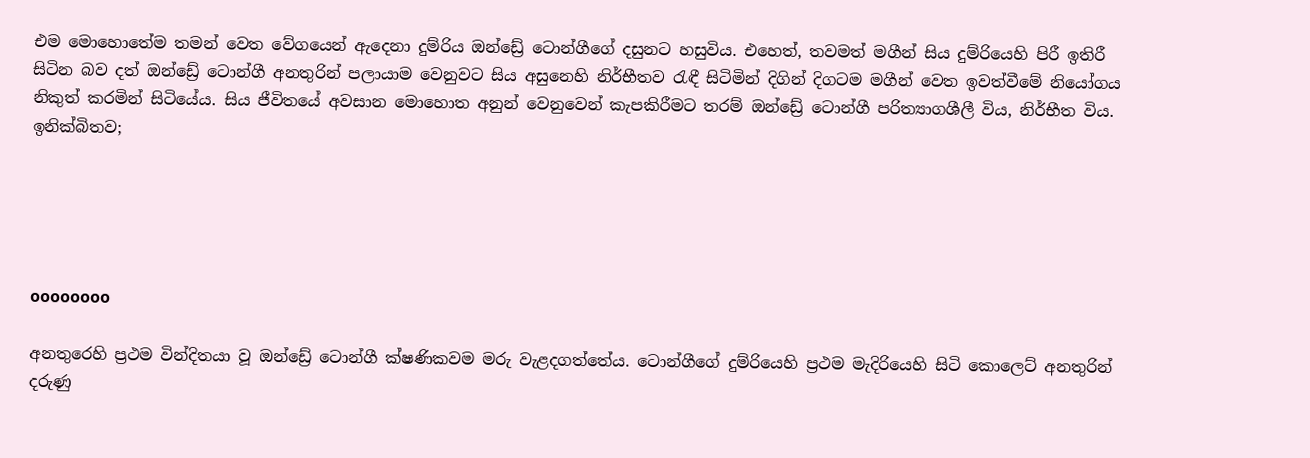එම මොහොතේම තමන් වෙත වේගයෙන් ඇදෙනා දුම්රිය ඔන්ඩ්‍රේ ටොන්ගීගේ දසුනට හසුවිය. එහෙත්, තවමත් මගීන් සිය දුම්රියෙහි පිරී ඉතිරී සිටින බව දත් ඔන්ඩ්‍රේ ටොන්ගී අනතුරින් පලායාම වෙනුවට සිය අසුනෙහි නිර්භීතව ‍රැඳී සිටිමින් දිගින් දිගටම මගීන් වෙත ඉවත්වීමේ නියෝගය නිකුත් කරමින් සිටියේය. සිය ජීවිතයේ අවසාන මොහොත අනුන් වෙනුවෙන් කැපකිරීමට තරම් ඔන්ඩ්‍රේ ටොන්ගී පරිත්‍යාගශීලී විය, නිර්භීත විය. ඉනික්බිතව;





oooooooo

අනතුරෙහි ප්‍රථම වින්දිතයා වූ ඔන්ඩ්‍රේ ටොන්ගී ක්ෂණිකවම මරු වැළදගත්තේය. ටොන්ගීගේ දුම්රියෙහි ප්‍රථම මැදිරියෙහි සිටි කොලෙට් අනතුරින් දරුණු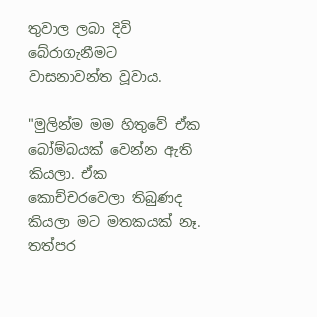තුවාල ලබා දිවි බේරාගැනීමට වාසනාවන්ත වූවාය.

"මුලින්ම මම හිතුවේ ඒක බෝම්බයක් වෙන්න ඇති කියලා. ඒක කොච්චරවෙලා තිබුණද කියලා මට මතකයක් නෑ. තත්පර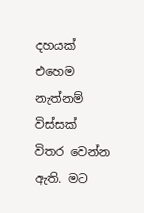දහයක් එහෙම නැත්නම් විස්සක් විතර වෙන්න ඇති. මට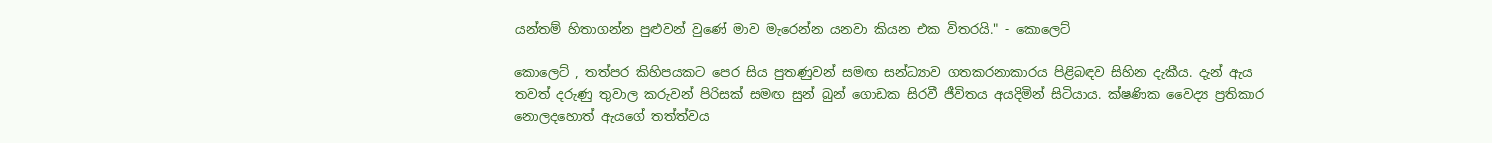යන්තම් හිතාගන්න පුළුවන් වුණේ මාව මැරෙන්න යනවා කියන එක විතරයි." - කොලෙට්

කොලෙට් , තත්පර කිහිපයකට පෙර සිය පුතණුවන් සමඟ සන්ධ්‍යාව ගතකරනාකාරය පිළිබඳව සිහින දැකීය. දැන් ඇය තවත් දරුණු තුවාල කරුවන් පිරිසක් සමඟ සුන් බුන් ගොඩක සිරවී ජීවිතය අයදිමින් සිටියාය. ක්ෂණික වෛද්‍ය ප්‍රතිකාර නොලදහොත් ඇයගේ තත්ත්වය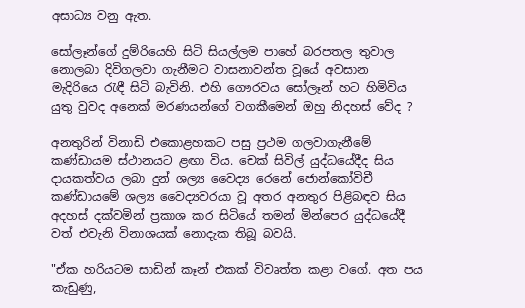අසාධ්‍ය වනු ඇත.

සෝලෑන්ගේ දුම්රියෙහි සිටි සියල්ලම පාහේ බරපතල තුවාල නොලබා දිවිගලවා ගැනීමට වාසනාවන්ත වූයේ අවසාන මැදිරියෙ ‍රැඳී සිටි බැවිනි. එහි ගෞරවය සෝලෑන් හට හිමිවිය යුතු වුවද අනෙක් මරණයන්ගේ වගකීමෙන් ඔහු නිදහස් වේද ?

අනතුරින් විනාඩි එකොළහකට පසු ප්‍රථම ගලවාගැනීමේ කණ්ඩායම ස්ථානයට ළඟා විය. චෙක් සිවිල් යුද්ධයේදීද සිය දායකත්වය ලබා දුන් ශල්‍ය වෛද්‍ය රෙනේ ජොන්කෝවිචී කණ්ඩායමේ ශල්‍ය වෛද්‍යවරයා වූ අතර අනතුර පිළිබඳව සිය අදහස් දක්වමින් ප්‍රකාශ කර සිටියේ තමන් මින්පෙර යුද්ධයේදී වත් එවැනි විනාශයක් නොදැක තිබූ බවයි.

"ඒක හරියටම සාඩින් කෑන් එකක් විවෘත්ත කළා වගේ. අත පය කැඩුණු,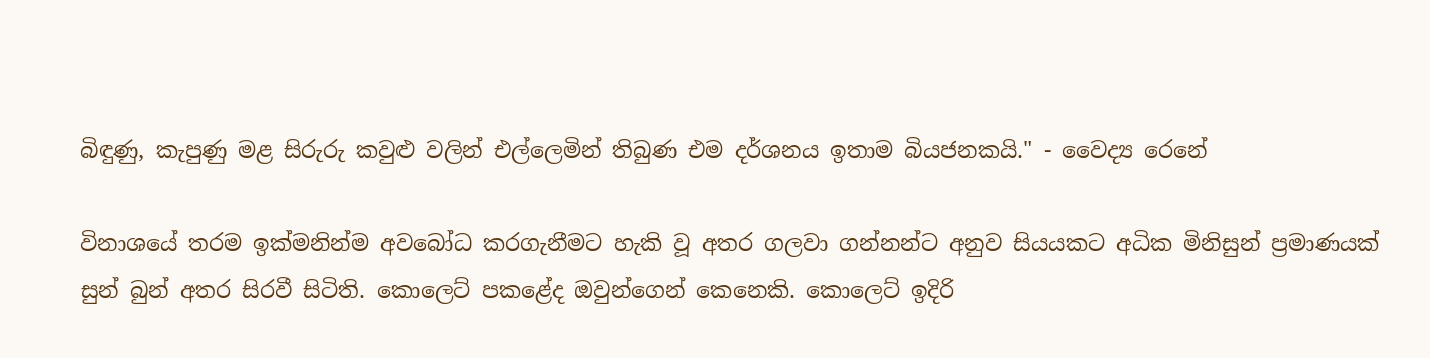බිඳුණු, කැපුණු මළ සිරුරු කවුළු වලින් එල්ලෙමින් තිබුණ එම දර්ශනය ඉතාම බියජනකයි." - වෛද්‍ය රෙනේ

විනාශයේ තරම ඉක්මනින්ම අවබෝධ කරගැනීමට හැකි වූ අතර ගලවා ගන්නන්ට අනුව සියයකට අධික මිනිසුන් ප්‍රමාණයක් සුන් බුන් අතර සිරවී සිටිති. කොලෙට් පකළේද ඔවුන්ගෙන් කෙනෙකි. කොලෙට් ඉදිරි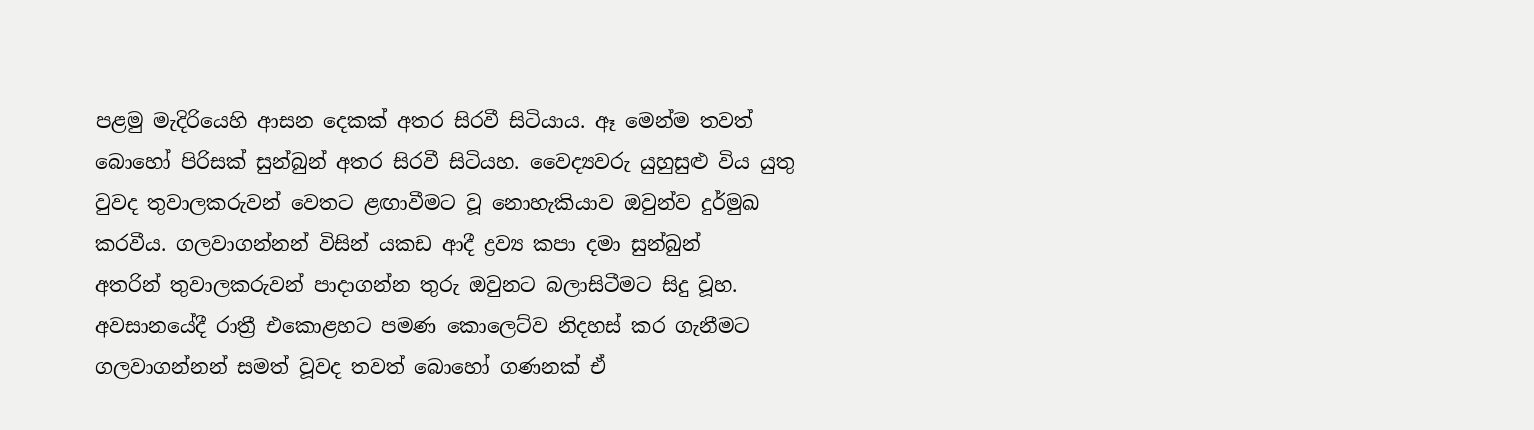පළමු මැදිරියෙහි ආසන දෙකක් අතර සිරවී සිටියාය. ඈ මෙන්ම තවත් බොහෝ පිරිසක් සුන්බුන් අතර සිරවී සිටියහ. වෛද්‍යවරු යුහුසුළු විය යුතු වුවද තුවාලකරුවන් වෙතට ළඟාවීමට වූ නොහැකියාව ඔවුන්ව දුර්මුඛ කරවීය. ගලවාගන්නන් විසින් යකඩ ආදී ද්‍රව්‍ය කපා දමා සුන්බුන් අතරින් ‍තුවාලකරුවන් පාදාගන්න තුරු ඔවුනට බලාසිටීමට සිදු වූහ. අවසානයේදී රාත්‍රී එකොළහට පමණ කොලෙට්ව නිදහස් කර ගැනීමට ගලවාගන්නන් සමත් වූවද තවත් බොහෝ ගණනක් ඒ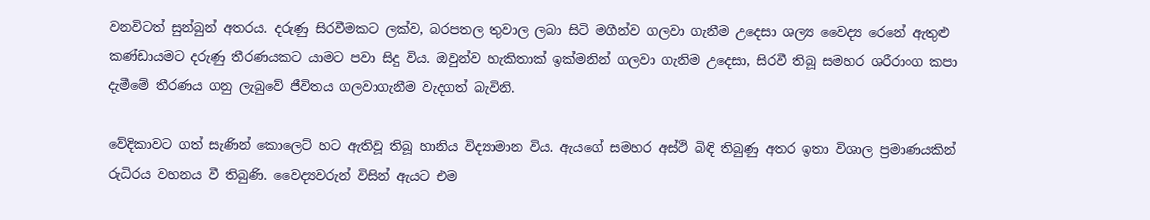වනවිටත් සුන්බුන් අතරය. දරුණු සිරවීමකට ලක්ව, බරපතල තුවාල ලබා සිටි මගීන්ව ගලවා ගැනීම උදෙසා ශල්‍ය වෛද්‍ය රෙනේ ඇතුළු කණ්ඩායමට දරුණු තීරණයකට යාමට පවා සිදු විය. ඔවුන්ව හැකිතාක් ඉක්මනින් ගලවා ගැනිම උදෙසා, සිරවී තිබූ සමහර ශරීරාංග කපා දැමීමේ තීරණය ගනු ලැබුවේ ජීවිතය ගලවාගැනීම වැදගත් බැවිනි.

වේදිකාවට ගත් සැණින් කොලෙට් හට ඇතිවූ තිබූ හානිය විද්‍යාමාන විය. ඇයගේ සමහර අස්ථි බිඳි තිබුණු අතර ඉතා විශාල ප්‍රමාණයකින් රුධිරය වහනය වී තිබුණි. වෛද්‍යවරුන් විසින් ඇයට එම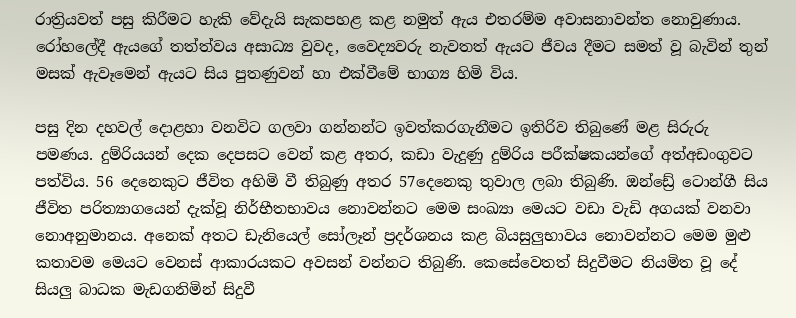රාත්‍රියවත් පසු කිරීමට හැකි වේදැයි සැකපහළ කළ නමුත් ඇය එතරම්ම අවාසනාවන්ත නොවුණාය. රෝහලේදී ඇයගේ තත්ත්වය අසාධ්‍ය වුවද, වෛද්‍යවරු නැවතත් ඇයට ජීවය දීමට සමත් වූ බැවින් තුන් මසක් ඇවෑමෙන් ඇයට සිය පුතණුවන් හා එක්වීමේ භාග්‍ය හිමි විය.

පසු දින දහවල් දොළහා වනවිට ගලවා ගන්නන්ට ඉවත්කරගැනීමට ඉතිරිව තිබුණේ මළ සිරුරු පමණය. දුම්රියයන් දෙක දෙපසට වෙන් කළ අතර, කඩා වැදුණු දුම්රිය පරීක්ෂකයන්ගේ අත්අඩංගුවට පත්විය. 56 දෙනෙකුට ජීවිත අහිමි වී තිබුණු අතර 57දෙනෙකු තුවාල ලබා තිබුණි. ඔන්ඩ්‍රේ ටොන්ගී සිය ජීවිත පරිත්‍යාගයෙන් දැක්වූ නිර්භීතභාවය නොවන්නට මෙම සංඛ්‍යා මෙයට වඩා වැඩි අගයක් වනවා නොඅනුමානය. අනෙක් අතට ඩැනියෙල් සෝලෑන් ප්‍රදර්ශනය කළ බියසුලුභාවය නොවන්නට මෙම මුළු කතාවම මෙයට වෙනස් ආකාරයකට අවසන් වන්නට තිබුණි. කෙසේවෙතත් සිදුවීමට නියමිත වූ දේ සියලු බාධක මැඩගනිමින් සිදුවී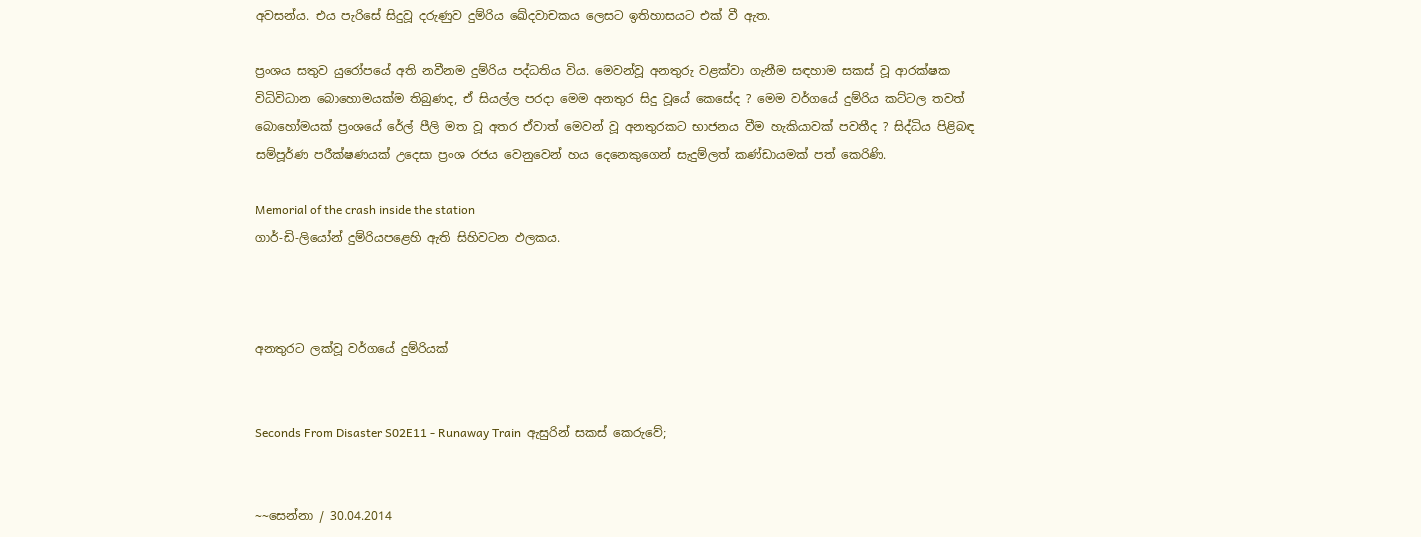අවසන්ය. එය පැරිසේ සිදුවූ දරුණුව දුම්රිය ඛේදවාචකය ලෙසට ඉතිහාසයට එක් වී ඇත.

ප්‍රංශය සතුව යුරෝපයේ අති නවීනම දුම්රිය පද්ධතිය විය. මෙවන්වූ අනතුරු වළක්වා ගැනීම සඳහාම සකස් වූ ආරක්ෂක විධිවිධාන බොහොමයක්ම තිබුණද, ඒ සියල්ල පරදා මෙම අනතුර සිදු වූයේ කෙසේද ? මෙම වර්ගයේ දුම්රිය කට්ටල තවත් බොහෝමයක් ප්‍රංශයේ රේල් පීලි මත වූ අතර ඒවාත් මෙවන් වූ අනතුරකට භාජනය වීම හැකියාවක් පවතීද ? සිද්ධිය පිළිබඳ සම්පූර්ණ පරීක්ෂණයක් උදෙසා ප්‍රංශ රජය වෙනුවෙන් හය දෙනෙකුගෙන් සැදුම්ලත් කණ්ඩායමක් පත් කෙරිණි.

Memorial of the crash inside the station
ගාර්-ඩි-ලියෝන් දුම්රියපළෙහි ඇති සිහිවටන ඵලකය.



අනතුරට ලක්වූ වර්ගයේ දුම්රියක්


Seconds From Disaster S02E11 - Runaway Train  ඇසුරින් සකස් කෙරුවේ;


~~සෙන්නා / 30.04.2014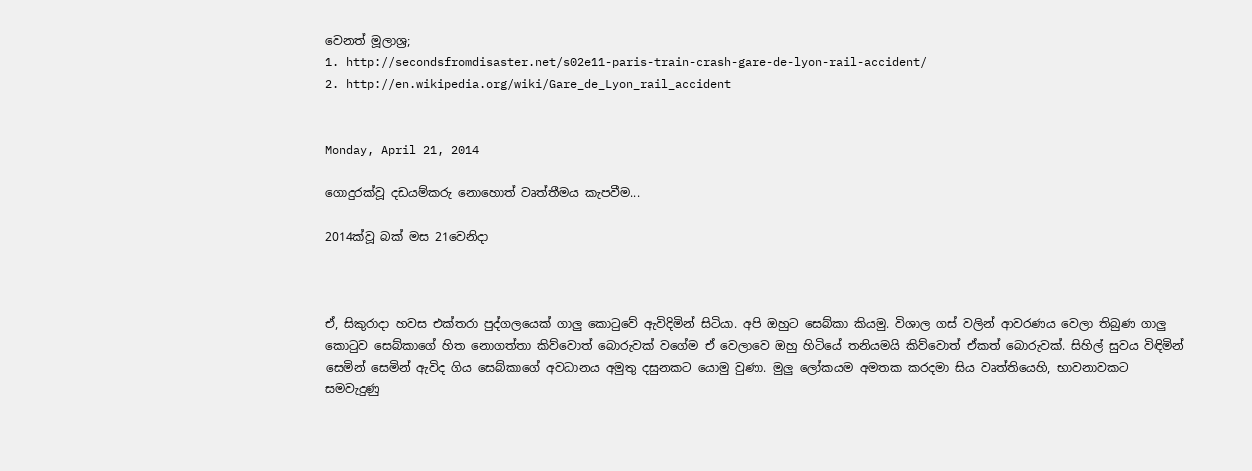වෙනත් මූලාශ්‍ර;
1. http://secondsfromdisaster.net/s02e11-paris-train-crash-gare-de-lyon-rail-accident/
2. http://en.wikipedia.org/wiki/Gare_de_Lyon_rail_accident


Monday, April 21, 2014

ගොදුරක්වූ දඩයම්කරු නොහොත් වෘත්තීමය කැපවීම...

2014ක්වූ බක් මස 21වෙනිදා



ඒ, සිකුරාදා හවස එක්තරා පුද්ගලයෙක් ගාලු කො‍ටුවේ ඇවිදිමින් සිටියා. අපි ඔහුට සෙබ්කා කියමු. විශාල ගස් වලින් ආවරණය වෙලා තිබුණ ගාලු කො‍ටුව සෙබ්කාගේ හිත නොගත්තා කිව්වොත් බොරුවක් වගේම ඒ වෙලාවෙ ඔහු හිටියේ තනියමයි කිව්වොත් ඒකත් බොරුවක්. සිහිල් සුවය විඳිමින් සෙමින් සෙමින් ඇවිද ගිය සෙබ්කාගේ අවධානය අමුතු දසුනකට යොමු වුණා. මුලු ලෝකයම අමතක කරදමා සිය වෘත්තියෙහි, භාවනාවකට සමවැදුණු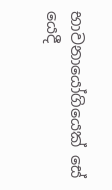භාවනායෝගියෙක් සේ යෙදී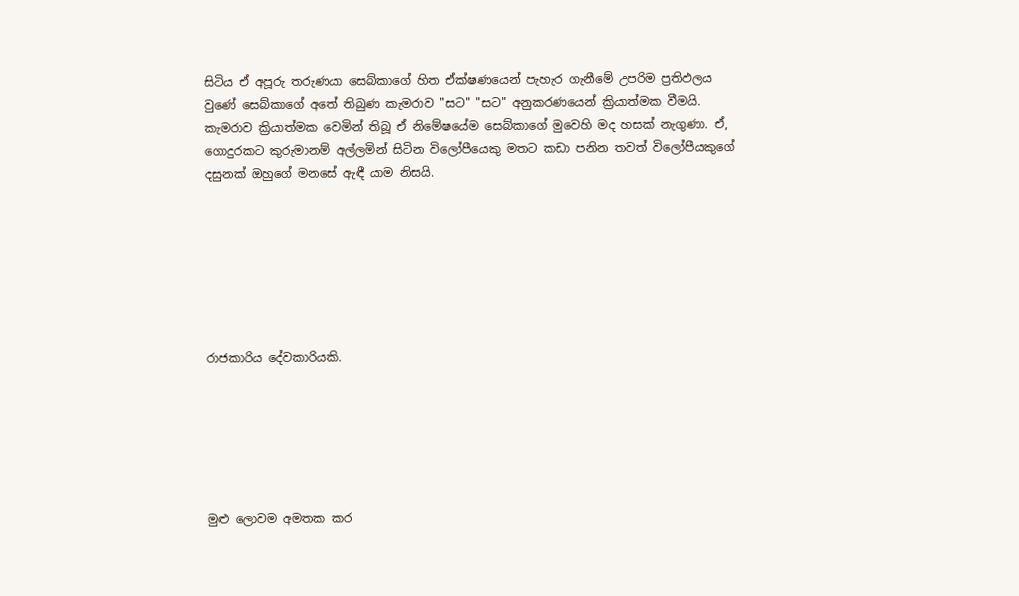සිටිය ඒ අපූරු තරුණයා සෙබ්කාගේ හිත ඒක්ෂණයෙන් පැහැර ගැනීමේ උපරිම ප්‍රතිඵලය වුණේ සෙබ්කාගේ අතේ තිබුණ කැමරාව "සට" "සට" අනුකරණයෙන් ක්‍රියාත්මක වීමයි. කැමරාව ක්‍රියාත්මක වෙමින් තිබූ ඒ නිමේෂයේම සෙබ්කාගේ මුවෙහි මද හසක් නැගුණා. ඒ, ගොදුරකට කුරුමානම් අල්ලමින් සිටින විලෝපීයෙකු මතට කඩා පනින තවත් විලෝපීයකුගේ දසුනක් ඔහුගේ මනසේ ඇඳී යාම නිසයි.







රාජකාරිය දේවකාරියකි.






මුළු ලොවම අමතක කර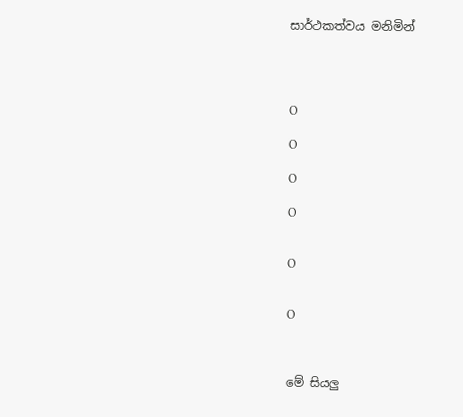සාර්ථකත්වය මනිමින්




O

O

O

O


O


O



මේ සියලු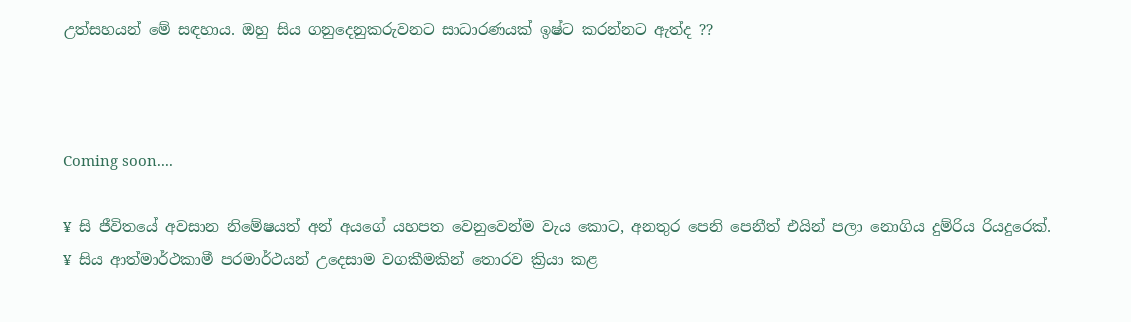උත්සහයන් මේ සඳහාය. ඔහු සිය ගනුදෙනුකරුවනට සාධාරණයක් ඉෂ්ට කරන්නට ඇත්ද ??



Coming soon....

¥ සි ජීවිතයේ අවසාන නිමේෂයත් අන් අයගේ යහපත වෙනුවෙන්ම වැය කොට, අනතුර පෙනි පෙනීත් එයින් පලා නොගිය දුම්රිය රියදුරෙක්.
¥ සිය ආත්මාර්ථකාමී පරමාර්ථයන් උදෙසාම වගකීමකින් තොරව ක්‍රියා කළ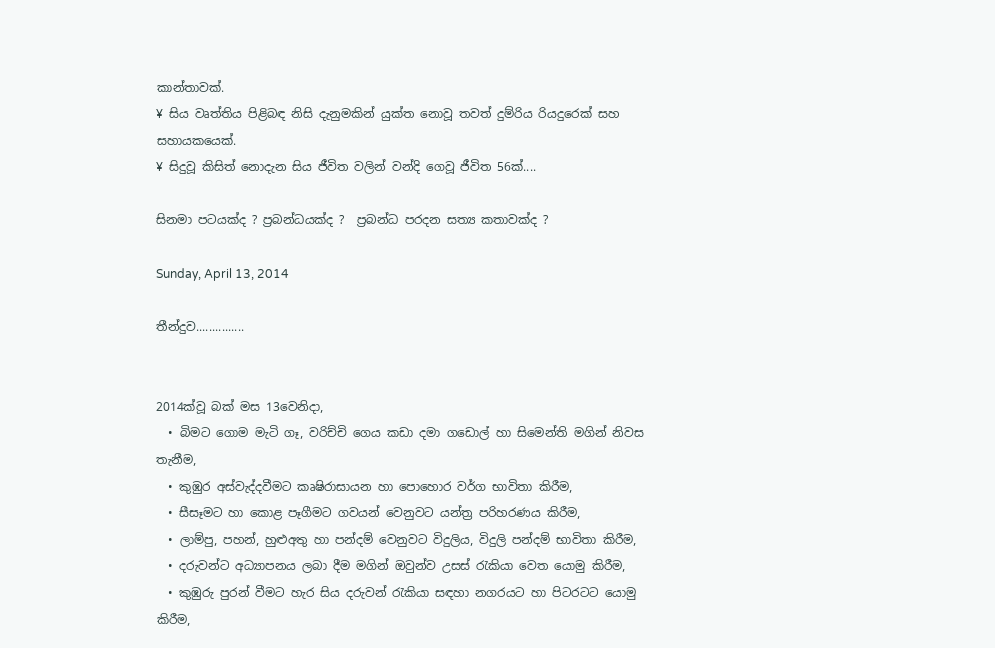කාන්තාවක්.
¥ සිය වෘත්තිය පිළිබඳ නිසි දැනුමකින් යුක්ත නොවූ තවත් දුම්රිය රියදුරෙක් සහ සහායකයෙක්.
¥ සිදුවූ කිසිත් නොදැන සිය ජීවිත වලින් වන්දි ගෙවූ ජීවිත 56ක්....

සිනමා පටයක්ද ? ප්‍රබන්ධයක්ද ?  ප්‍රබන්ධ පරදන සත්‍ය කතාවක්ද ?

Sunday, April 13, 2014

තීන්දුව...............


2014ක්වූ බක් මස 13වෙනිදා,
  • බිමට ගොම මැටි ගෑ, වරිච්චි ගෙය කඩා දමා ගඩොල් හා සිමෙන්ති මගින් නිවස තැනීම,
  • කුඹුර අස්වැද්දවීමට කෘෂිරාසායන හා පොහොර වර්ග භාවිතා කිරීම,
  • සීසෑමට හා කොළ පෑගීමට ගවයන් වෙනුවට යන්ත්‍ර පරිහරණය කිරීම,
  • ලාම්පු, පහන්, හුළුඅතු හා පන්දම් වෙනුවට විදුලිය, විදුලි පන්දම් භාවිතා කිරීම,
  • දරුවන්ට අධ්‍යාපනය ලබා දීම මගින් ඔවුන්ව උසස් ‍රැකියා වෙත යොමු කිරීම,
  • කුඹුරු පුරන් වීමට හැර සිය දරුවන් ‍රැකියා සඳහා නගරයට හා පිටරටට යොමු කිරීම,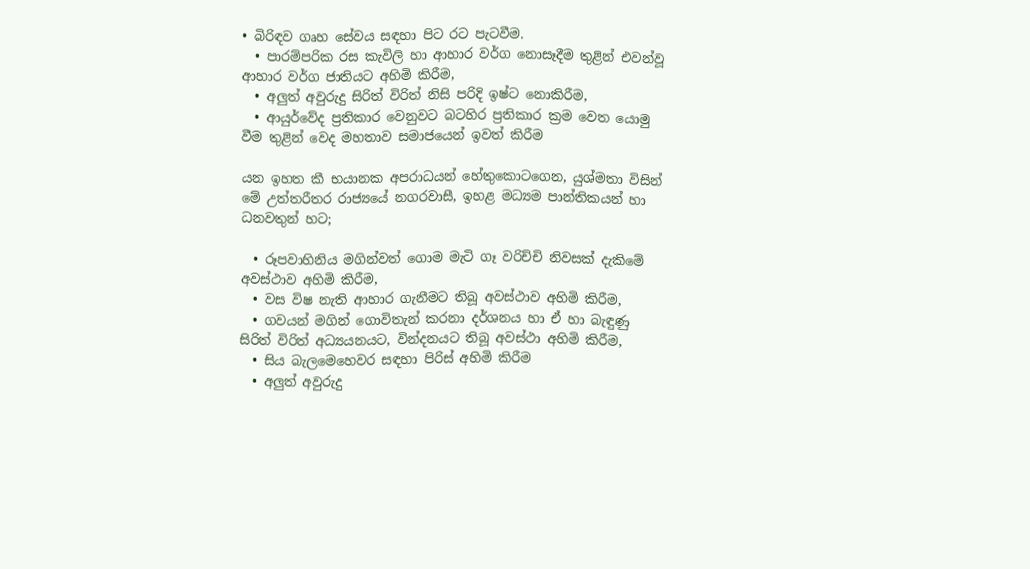• බිරිඳව ගෘහ සේවය සඳහා පිට රට පැටවීම.
  • පාරම්පරික රස කැවිලි හා ආහාර වර්ග නොසෑදීම තුළින් එවන්වූ ආහාර වර්ග ජාතියට අහිමි කිරීම,
  • අලුත් අවුරුදු සිරිත් විරිත් නිසි පරිදි ඉෂ්ට නොකිරීම,
  • ආයුර්වේද ප්‍රතිකාර වෙනුවට බටහිර ප්‍රතිකාර ක්‍රම වෙත යොමු වීම තුළින් වෙද මහතාව සමාජයෙන් ඉවත් කිරීම

යන ඉහත කී භයානක අපරාධයන් හේතුකොටගෙන, යුශ්මතා විසින් මේ උත්තරීතර රාජ්‍යයේ නගරවාසී, ඉහළ මධ්‍යම පාන්තිකයන් හා ධනවතුන් හට;

  • රූපවාහිනිය මගින්වත් ගොම මැටි ගෑ වරිච්චි නිවසක් දැකිමේ අවස්ථාව අහිමි කිරීම,
  • වස විෂ නැති ආහාර ගැනීමට තිබූ අවස්ථාව අහිමි කිරීම,
  • ගවයන් මගින් ගොවිතැන් කරනා දර්ශනය හා ඒ හා බැඳුණු  සිරිත් විරිත් අධ්‍යයනයට, වින්දනයට තිබූ අවස්ථා අහිමි කිරීම,
  • සිය බැලමෙහෙවර සඳහා පිරිස් අහිමි කිරීම
  • අලුත් අවුරුදු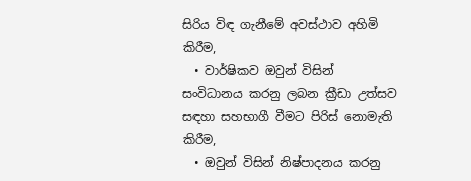සිරිය විඳ ගැනීමේ අවස්ථාව අහිමි කිරීම,
  • වාර්ෂිකව ඔවුන් විසින් සංවිධානය කරනු ලබන ක්‍රීඩා උත්සව සඳහා සහභාගී වීමට පිරිස් නොමැති කිරීම,
  • ඔවුන් විසින් නිෂ්පාදනය කරනු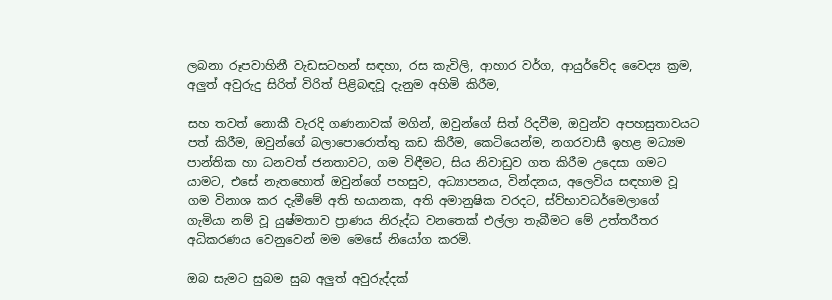ලබනා රූපවාහිනී වැඩසටහන් සඳහා, රස කැවිලි, ආහාර වර්ග, ආයුර්වේද වෛද්‍ය ක්‍රම, අලුත් අවුරුදු සිරිත් විරිත් පිළිබඳවූ දැනුම අහිමි කිරීම,

සහ තවත් නොකී වැරදි ගණනාවක් මගින්, ඔවුන්ගේ සිත් රිදවීම, ඔවුන්ව අපහසුතාවයට පත් කිරීම, ඔවුන්ගේ බලාපොරොත්තු කඩ කිරීම, කෙටියෙන්ම, නගරවාසී ඉහළ මධ්‍යම පාන්තික හා ධනවත් ජනතාවට, ගම විඳීමට, සිය නිවාඩුව ගත කිරීම උදෙසා ගමට යාමට, එසේ නැතහොත් ඔවුන්ගේ පහසුව, අධ්‍යාපනය, වින්දනය, අලෙවිය සඳහාම වූ ගම විනාශ කර දැමීමේ අති භයානක, අති අමානුෂික වරදට, ස්ව්භාවධර්මෙලාගේ ගැමියා නම් වූ යුෂ්මතාව ප්‍රාණය නිරුද්ධ වනතෙක් එල්ලා තැබීමට මේ උත්තරීතර අධිකරණය වෙනුවෙන් මම මෙසේ නියෝග කරමි.

ඔබ සැමට සුබම සුබ අලුත් අවුරුද්දක්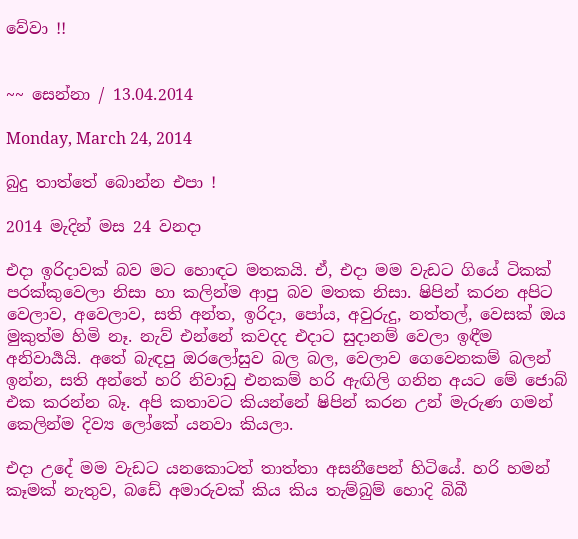වේවා !!


~~ සෙන්නා / 13.04.2014

Monday, March 24, 2014

බුදු තාත්තේ බොන්න එපා !

2014 මැදින් මස 24 වනදා

එදා ඉරිදාවක් බව මට හොඳට මතකයි. ඒ, එදා මම වැඩට ගියේ ටිකක් පරක්කුවෙලා නිසා හා කලින්ම ආපු බව මතක නිසා. ෂිපින් කරන අපිට වෙලාව, අවෙලාව, සති අන්ත, ඉරිදා, පෝය, අවුරුදු, නත්තල්, වෙසක් ඔය මුකුත්ම හිමි නෑ. නැව් එන්නේ කවදද එදාට සුදානම් වෙලා ඉඳීම අනිවාර්‍යයි. අතේ බැඳපු ඔරලෝසුව බල බල, වෙලාව ගෙවෙනකම් බලන් ඉන්න, සති අන්තේ හරි නිවාඩු එනකම් හරි ඇඟිලි ගනින අයට මේ ජොබ් එක කරන්න බෑ. අපි කතාවට කියන්නේ ෂිපින් කරන උන් මැරුණ ගමන් කෙලින්ම දිව්‍ය ලෝකේ යනවා කියලා.

එදා උදේ මම වැඩට යනකොටත් තාත්තා අසනීපෙන් හිටියේ. හරි හමන් කෑමක් නැතුව, බඩේ අමාරුවක් කිය කිය තැම්බුම් හොදි බිබී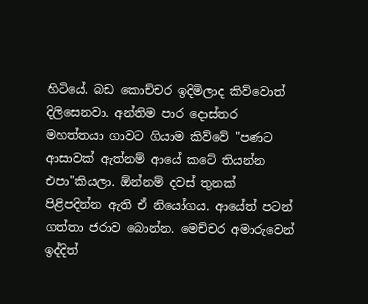හිටියේ. බඩ කොච්චර ඉදිමිලාද කිව්වොත් දිලිසෙනවා. අන්තිම පාර දොස්තර මහත්තයා ගාවට ගියාම කිව්වේ "පණට ආසාවක් ඇත්නම් ආයේ කටේ තියන්න එපා"කියලා. ඕන්නම් දවස් තුනක් පිළිපදින්න ඇති ඒ නියෝගය. ආයේත් පටන් ගත්තා ජරාව බොන්න. මෙච්චර අමාරුවෙන් ඉද්දිත්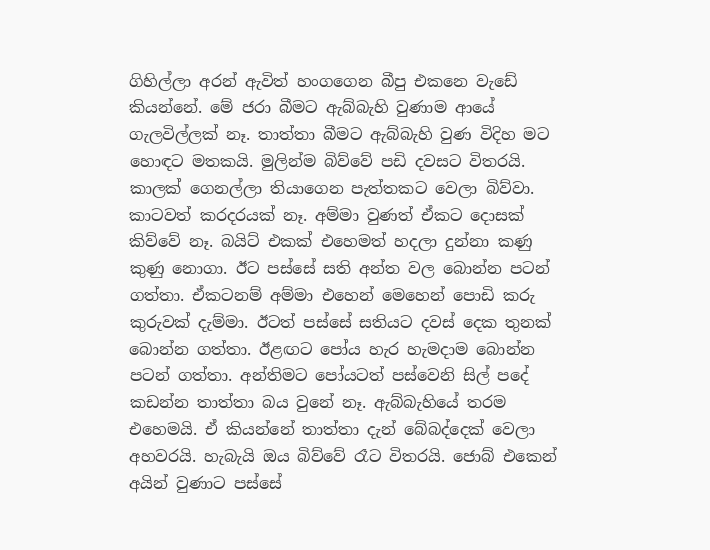ගිහිල්ලා අරන් ඇවිත් හංගගෙන බීපු එකනෙ වැඩේ කියන්නේ. මේ ජරා බීමට ඇබ්බැහි වුණාම ආයේ ගැලවිල්ලක් නෑ. තාත්තා බීමට ඇබ්බැහි වුණ විදිහ මට හොඳට මතකයි. මුලින්ම බිව්වේ පඩි දවසට විතරයි. කාලක් ගෙනල්ලා තියාගෙන පැත්තකට වෙලා බිව්වා. කාටවත් කරදරයක් නෑ. අම්මා වුණත් ඒකට දොසක් කිව්වේ නෑ. බයිට් එකක් එහෙමත් හදලා දුන්නා කණු කුණු නොගා. ඊට පස්සේ සති අන්ත වල බොන්න පටන් ගත්තා. ඒකටනම් අම්මා එහෙන් මෙහෙන් පොඩි කරු කුරුවක් දැම්මා. ඊටත් පස්සේ සතියට දවස් දෙක තුනක් බොන්න ගත්තා. ඊළඟට පෝය හැර හැමදාම බොන්න පටන් ගත්තා. අන්තිමට පෝයටත් පස්වෙනි සිල් පදේ කඩන්න තාත්තා බය වුනේ නෑ. ඇබ්බැහියේ තරම එහෙමයි. ඒ කියන්නේ තාත්තා දැන් බේබද්දෙක් වෙලා අහවරයි. හැබැයි ඔය බිව්වේ රෑට විතරයි. ජොබ් එකෙන් අයින් වුණාට පස්සේ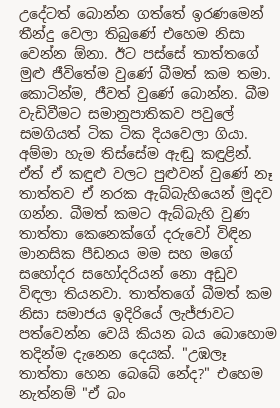උදේටත් බොන්න ගත්තේ ඉරණමෙන් තීන්දු වෙලා තිබුණේ එහෙම නිසා වෙන්න ඕනා. ඊට පස්සේ තාත්තගේ මුළු ජීවිතේම වුණේ බීමත් කම තමා. කොටින්ම, ජීවත් වුණේ බොන්න. බීම වැඩිවීමට සමානුපාතිකව පවුලේ සමගියත් ටික ටික දියවෙලා ගියා. අම්මා හැම තිස්සේම ඇඬු කඳුළින්. ඒත් ඒ කඳුළු වලට පුළුවන් වුණේ නෑ තාත්තව ඒ නරක ඇබ්බැහියෙන් මුදව ගන්න. බීමත් කමට ඇබ්බැහි වුණ තාත්තා කෙනෙක්ගේ දරුවෝ විඳින මානසික පීඩනය මම සහ මගේ සහෝදර සහෝදරියන් නො අඩුව විඳලා තියනවා. තාත්තගේ බීමත් කම නිසා සමාජය ඉදිරියේ ලැජ්ජාවට පත්වෙන්න වෙයි කියන බය බොහොම තදින්ම දැනෙන දෙයක්. "උඹලෑ තාත්තා හෙන බෙබේ නේද?" එහෙම නැත්නම් "ඒ බං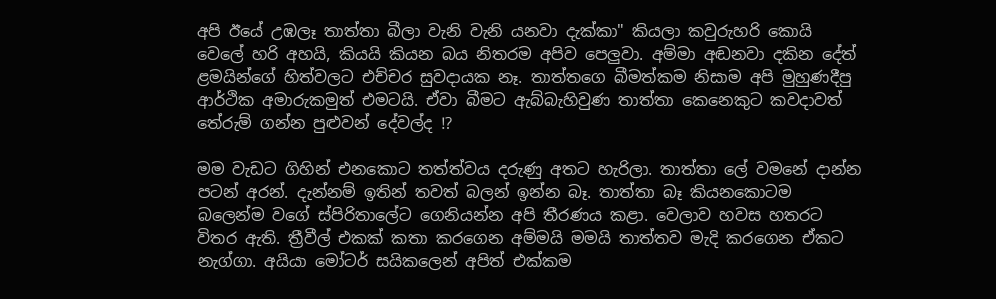අපි ඊයේ උඹලෑ තාත්තා බීලා වැනි වැනි යනවා දැක්කා" කියලා කවුරුහරි කොයි වෙලේ හරි අහයි, කියයි කියන බය නිතරම අපිව පෙලුවා. අම්මා අඬනවා දකින දේත් ළමයින්ගේ හිත්වලට එච්චර සුවදායක නෑ. තාත්තගෙ බීමත්කම නිසාම අපි මුහුණදීපු ආර්ථික අමාරුකමුත් එමටයි. ඒවා බීමට ඇබ්බැහිවුණ තාත්තා කෙනෙකුට කවදාවත් තේරුම් ගන්න පුළුවන් දේවල්ද !?

මම වැඩට ගිහින් එනකොට තත්ත්වය දරුණු අතට හැරිලා. තාත්තා ලේ වමනේ දාන්න පටන් අරන්. දැන්නම් ඉතින් තවත් බලන් ඉන්න බෑ. තාත්තා බෑ කියනකොටම බලෙන්ම වගේ ස්පිරිතාලේට ගෙනියන්න අපි තීරණය කළා. වෙලාව හවස හතරට විතර ඇති. ත්‍රීවීල් එකක් කතා කරගෙන අම්මයි මමයි තාත්තව මැදි කරගෙන ඒකට නැග්ගා. අයියා මෝටර් සයිකලෙන් අපිත් එක්කම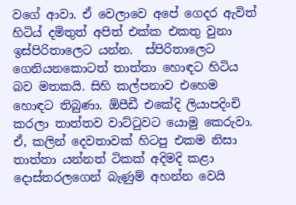වගේ ආවා. ඒ වෙලාවෙ අපේ ගෙදර ඇවිත් හිටිය් දමිතුත් අපිත් එක්ක එකතු වුනා ඉස්පිරිතාලෙට යන්න.  ස්පිරිතාලෙට ගෙනියනකොටත් තාත්තා හොඳට හිටිය බව මතකයි. සිහි කල්පනාව එහෙම හොඳට තිබුණා. ඕපීඩී එකේදි ලියාපදිංචි කරලා තාත්තව වාට්‍ටුවට යොමු කෙරුවා. ඒ, කලින් දෙවතාවක් හිටපු එකම නිසා තාත්තා යන්නත් ටිකක් අදිමදි කළා දොස්තරලගෙන් බැණුම් අහන්න වෙයි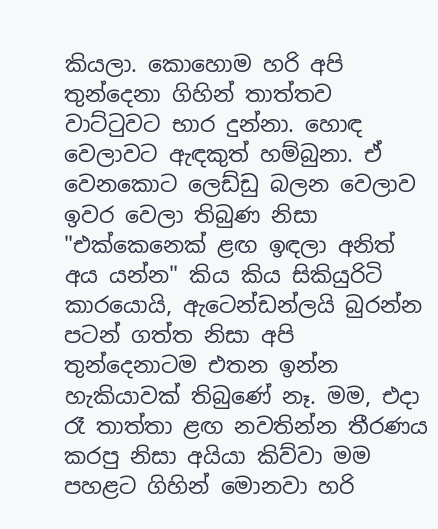කියලා. කොහොම හරි අපි තුන්දෙනා ගිහින් තාත්තව වාට්‍ටුවට භාර දුන්නා. හොඳ වෙලාවට ඇඳකුත් හම්බුනා. ඒ වෙනකොට ලෙඩ්ඩු බලන වෙලාව ඉවර වෙලා තිබුණ නිසා "එක්කෙනෙක් ළඟ ඉඳලා අනිත් අය යන්න" කිය කිය සිකියුරිටි කාරයොයි, ඇටෙන්ඩන්ලයි බුරන්න පටන් ගත්ත නිසා අපි තුන්දෙනාටම එතන ඉන්න හැකියාවක් තිබුණේ නෑ. මම, එදා රෑ තාත්තා ළඟ නවතින්න තීරණය කරපු නිසා අයියා කිව්වා මම පහළට ගිහින් මොනවා හරි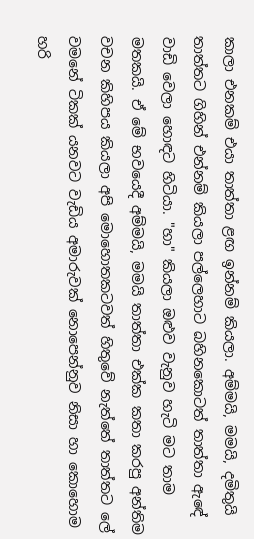කාලා එනකම් එයා තාත්තා ළඟ ඉන්නම් කියලා. අම්මයි, මමයි, දමිතුයි තාත්තට ගිහින් එන්නම් කියලා පල්ලෙහාට බහිනකොටත් තාත්තා ඇඳේ වාඩි වෙලා හොඳට හිටියා. "හා" කියලා ඔළුව වැනුව හැටි මට තාම මතකයි. ඒ මේ භවයෙදී අම්මයි, මමයි තාත්තා එක්ක කතා කරපු අන්තිම වචන කිහිපය කියලා අපි මොහොතකටවත් හිතුවේ නැත්තේ තාත්තට ලේ වමනේ ටිකක් යනවට වැඩිය අමාරුවක් නොපෙන්නුව නිසා හා කොහොම හරි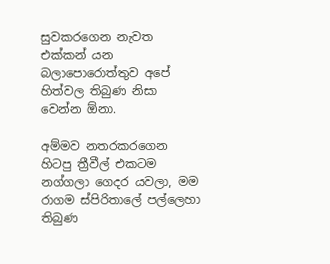සුවකරගෙන නැවත එක්කන් යන බලාපොරොත්තුව අපේ හිත්වල තිබුණ නිසා වෙන්න ඕනා.

අම්මව නතරකරගෙන හිටපු ත්‍රීවීල් එකටම නග්ගලා ගෙදර යවලා, මම රාගම ස්පිරිතාලේ පල්ලෙහා තිබුණ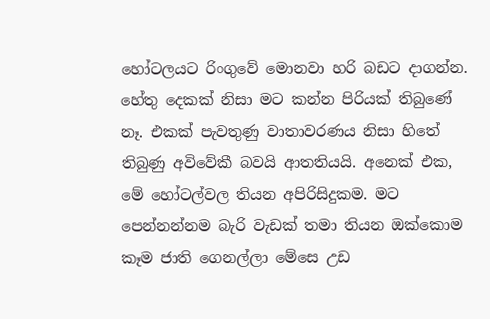හෝටලයට රිංගුවේ මොනවා හරි බඩට දාගන්න. හේතු දෙකක් නිසා මට කන්න පිරියක් තිබුණේ නෑ. එකක් පැවතුණු වාතාවරණය නිසා හිතේ තිබුණු අවිවේකී බවයි ආතතියයි. අනෙක් එක, මේ හෝටල්වල තියන අපිරිසිදුකම. මට පෙන්නන්නම බැරි වැඩක් තමා තියන ඔක්කොම කෑම ජාති ගෙනල්ලා මේසෙ උඩ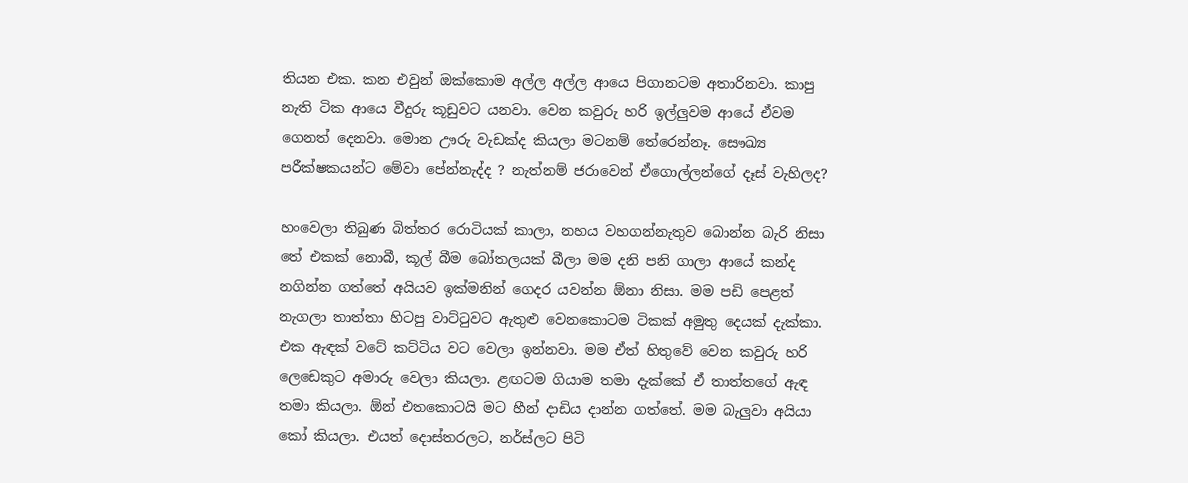තියන එක. කන එවුන් ඔක්කොම අල්ල අල්ල ආයෙ පිගානටම අතාරිනවා. කාපු නැති ටික ආයෙ වීදුරු කූඩුවට යනවා. වෙන කවුරු හරි ඉල්ලුවම ආයේ ඒවම ගෙනත් දෙනවා. මොන ඌරු වැඩක්ද කියලා මටනම් තේරෙන්නෑ. සෞඛ්‍ය පරීක්ෂකයන්ට මේවා පේන්නැද්ද ? නැත්නම් ජරාවෙන් ඒගොල්ලන්ගේ දෑස් වැහිලද?

හංවෙලා තිබුණ බිත්තර රොටියක් කාලා, නහය වහගන්නැතුව බොන්න බැරි නිසා තේ එකක් නොබී, කූල් බීම බෝතලයක් බීලා මම දනි පනි ගාලා ආයේ කන්ද නගින්න ගත්තේ අයියව ඉක්මනින් ගෙදර යවන්න ඕනා නිසා. මම පඩි පෙළත් නැගලා තාත්තා හිටපු වාට්‍ටුවට ඇතුළු වෙනකොටම ටිකක් අමුතු දෙයක් දැක්කා. එක ඇඳක් වටේ කට්ටිය වට වෙලා ඉන්නවා. මම ඒත් හිතුවේ වෙන කවුරු හරි ලෙඩෙකුට අමාරු වෙලා කියලා. ළඟටම ගියාම තමා දැක්කේ ඒ තාත්තගේ ඇඳ තමා කියලා. ඕන් එතකොටයි මට හීන් දාඩිය දාන්න ගත්තේ. මම බැලුවා අයියා කෝ කියලා. එයත් දොස්තරලට, නර්ස්ලට පිටි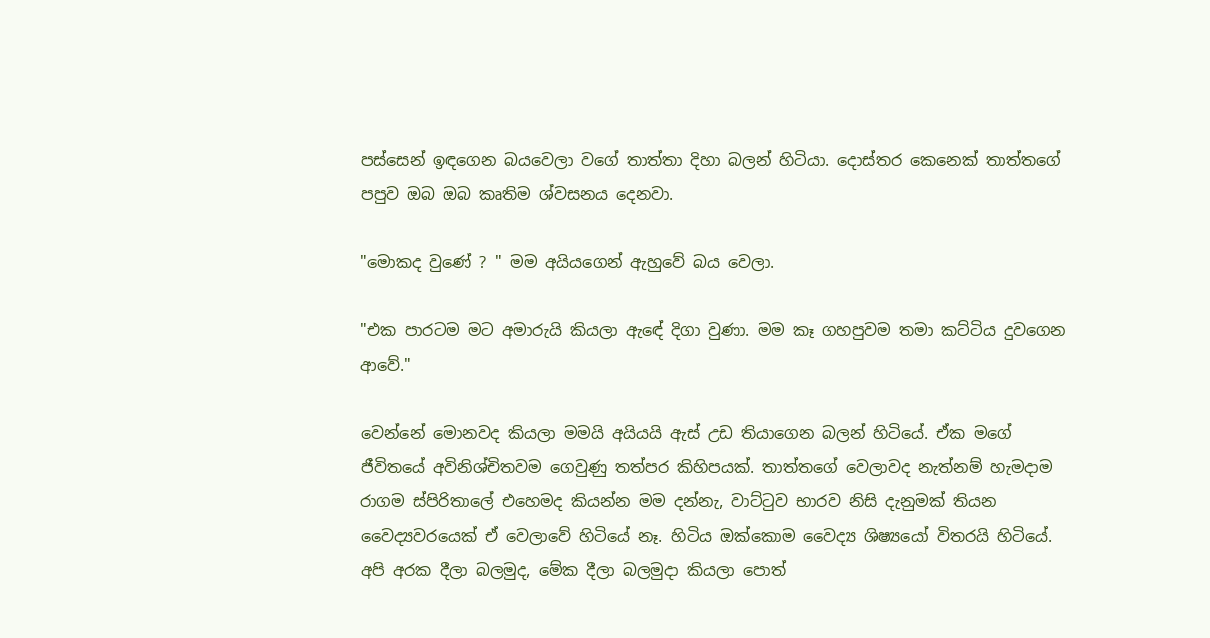පස්සෙන් ඉඳගෙන බයවෙලා වගේ තාත්තා දිහා බලන් හිටියා. දොස්තර කෙනෙක් තාත්තගේ පපුව ඔබ ඔබ කෘතිම ශ්වසනය දෙනවා.

"මොකද වුණේ ? " මම අයියගෙන් ඇහුවේ බය වෙලා.

"එක පාරටම මට අමාරුයි කියලා ඇඳේ දිගා වුණා. මම කෑ ගහපුවම තමා කට්ටිය දුවගෙන ආවේ."

වෙන්නේ මොනවද කියලා මමයි අයියයි ඇස් උඩ තියාගෙන බලන් හිටියේ. ඒක මගේ ජීවිතයේ අවිනිශ්චිතවම ගෙවුණු තත්පර කිහිපයක්. තාත්තගේ වෙලාවද නැත්නම් හැමදාම රාගම ස්පිරිතාලේ එහෙමද කියන්න මම දන්නැ, වාට්‍ටුව භාරව නිසි දැනුමක් තියන වෛද්‍යවරයෙක් ඒ වෙලාවේ හිටියේ නෑ. හිටිය ඔක්කොම වෛද්‍ය ශිෂ්‍යයෝ විතරයි හිටියේ. අපි අරක දීලා බලමුද, මේක දීලා බලමුදා කියලා පොත්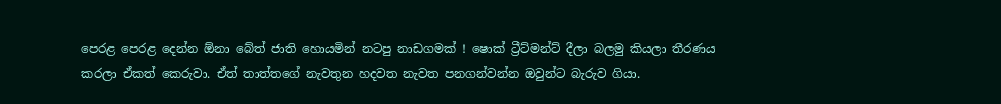පෙරළ පෙරළ දෙන්න ඕනා බේත් ජාති හොයමින් නටපු නාඩගමක් ! ෂොක් ට්‍රීට්මන්ට් දීලා බලමු කියලා තීරණය කරලා ඒකත් කෙරුවා. ඒත් තාත්තගේ නැවතුන හදවත නැවත පනගන්වන්න ඔවුන්ට බැරුව ගියා.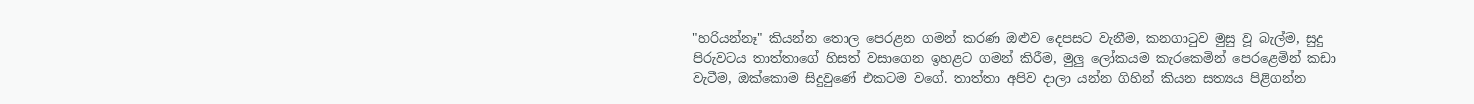"හරියන්නෑ" කියන්න තොල පෙරළන ගමන් කරණ ඔළුව දෙපසට වැනීම, කනගා‍ටුව මුසු වූ බැල්ම, සුදු පිරුවටය තාත්තාගේ හිසත් වසාගෙන ඉහළට ගමන් කිරීම, මුලු ලෝකයම කැරකෙමින් පෙරළෙමින් කඩා වැටීම, ඔක්කොම සිදුවුණේ එකටම වගේ. තාත්තා අපිව දාලා යන්න ගිහින් කියන සත්‍යය පිළිගන්න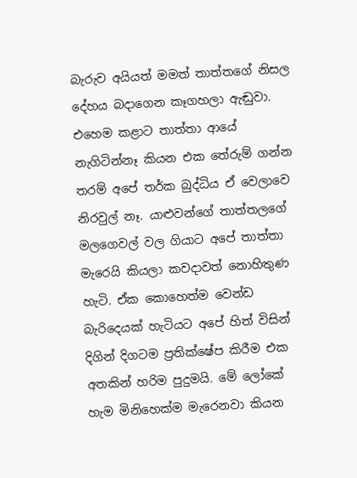බැරුව අයියත් මමත් තාත්තගේ නිසල දේහය බදාගෙන කෑගහලා ඇඬුවා. එහෙම කළාට තාත්තා ආයේ නැගිටින්නෑ කියන එක තේරුම් ගන්න තරම් අපේ තර්ක බුද්ධිය ඒ වෙලාවෙ නිරවුල් නෑ. යාළුවන්ගේ තාත්තලගේ මලගෙවල් වල ගියාට අපේ තාත්තා මැරෙයි කියලා කවදාවත් නොහිතුණ හැටි. ඒක කොහෙත්ම වෙන්ඩ බැරිදෙයක් හැටියට අපේ හිත් විසින් දිගින් දිගටම ප්‍රතික්ෂේප කිරීම එක අතකින් හරිම පුදුමයි. මේ ලෝකේ හැම මිනිහෙක්ම මැරෙනවා කියන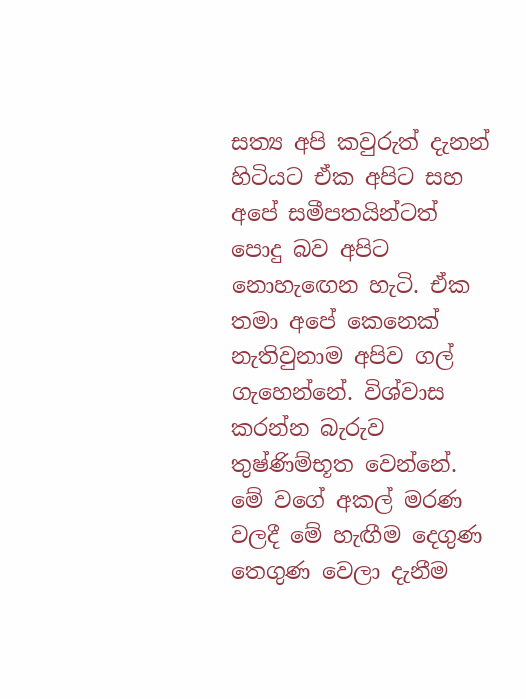සත්‍ය අපි කවුරුත් දැනන් හිටියට ඒක අපිට සහ අපේ සමීපතයින්ටත් පොදු බව අපිට නොහැ‍ඟෙන හැටි. ඒක තමා අපේ කෙනෙක් නැතිවුනාම අපිව ගල් ගැහෙන්නේ. විශ්වාස කරන්න බැරුව තුෂ්ණිම්භූත වෙන්නේ. මේ වගේ අකල් මරණ වලදී මේ හැඟීම දෙගුණ තෙගුණ වෙලා දැනීම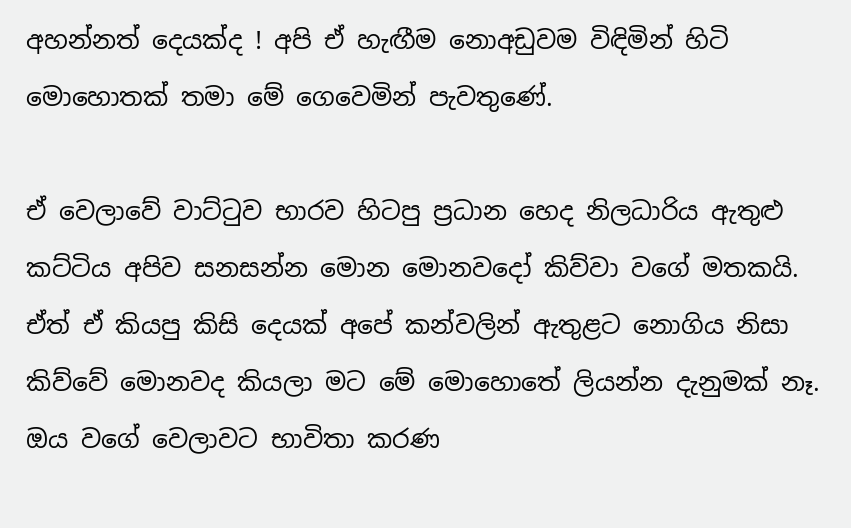අහන්නත් දෙයක්ද ! අපි ඒ හැඟීම නොඅඩුවම විඳිමින් හිටි මොහොතක් තමා මේ ගෙවෙමින් පැවතුණේ.

ඒ වෙලාවේ වාට්‍ටුව භාරව හිටපු ප්‍රධාන හෙද නිලධාරිය ඇතුළු කට්ටිය අපිව සනසන්න මොන මොනවදෝ කිව්වා වගේ මතකයි. ඒත් ඒ කියපු කිසි දෙයක් අපේ කන්වලින් ඇතුළට නොගිය නිසා කිව්වේ මොනවද කියලා මට මේ මොහොතේ ලියන්න දැනුමක් නෑ. ඔය වගේ වෙලාවට භාවිතා කරණ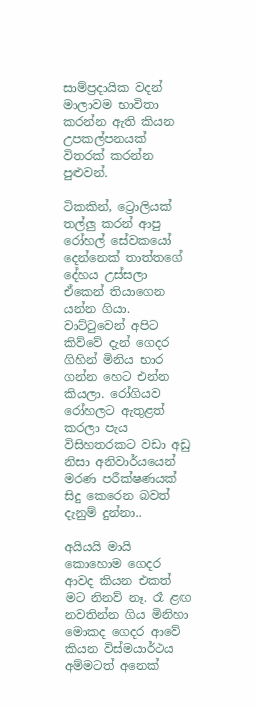සාම්ප්‍රදායික වදන් මාලාවම භාවිතා කරන්න ඇති කියන උපකල්පනයක් විතරක් කරන්න පුළුවන්.

ටිකකින්, ට්‍රොලියක් තල්ලු කරන් ආපු රෝහල් සේවකයෝ දෙන්නෙක් තාත්තගේ දේහය උස්සලා ඒකෙන් තියාගෙන යන්න ගියා. වාට්‍ටුවෙන් අපිට කිව්වේ දැන් ගෙදර ගිහින් මිනිය භාර ගන්න හෙට එන්න කියලා. රෝගියව රෝහලට ඇතුළත් කරලා පැය විසිහතරකට වඩා අඩු නිසා අනිවාර්යයෙන් මරණ පරීක්ෂණයක් සිදු කෙරෙන බවත් දැනුම් දුන්නා..

අයියයි මායි කොහොම ගෙදර ආවද කියන එකත් මට නිනව් නෑ. රෑ ළඟ නවතින්න ගිය මිනිහා මොකද ගෙදර ආවේ කියන විස්මයාර්ථය අම්මටත් අනෙක්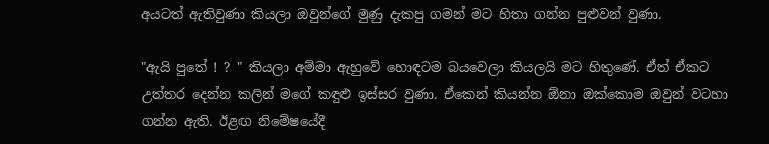අයටත් ඇතිවුණා කියලා ඔවුන්ගේ මුණු දැකපු ගමන් මට හිතා ගන්න පුළුවන් වුණා.

"ඇයි පුතේ ! ? " කියලා අම්මා ඇහුවේ හොඳටම බයවෙලා කියලයි මට හිතුණේ. ඒත් ඒකට උත්තර දෙන්න කලින් මගේ කඳුළු ඉස්සර වුණා. ඒකෙන් කියන්න ඕනා ඔක්කොම ඔවුන් වටහා ගන්න ඇති. ඊළඟ නිමේෂයේදී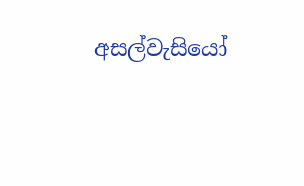අසල්වැසියෝ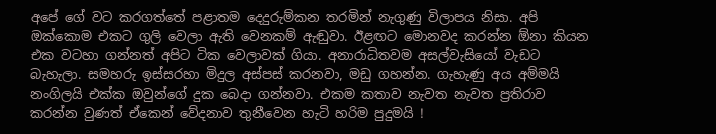අපේ ගේ වට කරගත්තේ පළාතම දෙදුරුම්කන තරමින් නැගුණු විලාපය නිසා. අපි ඔක්කොම එකට ගුලි වෙලා ඇති වෙනකම් ඇඬුවා. ඊළඟට මොනවද කරන්න ඕනා කියන එක වටහා ගන්නත් අපිට ටික වෙලාවක් ගියා. අනාරාධිතවම අසල්වැසියෝ වැඩට බැහැලා. සමහරු ඉස්සරහා මිදුල අස්පස් කරනවා, මඩු ගහන්න. ගැහැණු අය අම්මයි නංගිලයි එක්ක ඔවුන්ගේ දුක බෙදා ගන්නවා. එකම කතාව නැවත නැවත ප්‍රතිරාව කරන්න වුණත් ඒකෙන් වේදනාව තුනීවෙන හැටි හරිම පුදුමයි !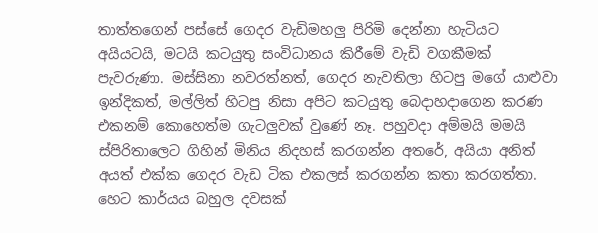තාත්තගෙන් පස්සේ ගෙදර වැඩිමහලු පිරිමි දෙන්නා හැටියට අයියටයි, මටයි කටයුතු සංවිධානය කිරීමේ වැඩි වගකීමක් පැවරුණා. මස්සිනා නවරත්නත්, ගෙදර නැවතිලා හිටපු මගේ යාළුවා ඉන්දිකත්, මල්ලිත් හිටපු නිසා අපිට කටයුතු බෙදාහදාගෙන කරණ එකනම් කොහෙත්ම ගැටලුවක් වුණේ නෑ. පහුවදා අම්මයි මමයි ස්පිරිතාලෙට ගිහින් මිනිය නිදහස් කරගන්න අතරේ, අයියා අනිත් අයත් එක්ක ගෙදර වැඩ ටික එකලස් කරගන්න කතා කරගත්තා. හෙට කාර්යය බහුල දවසක්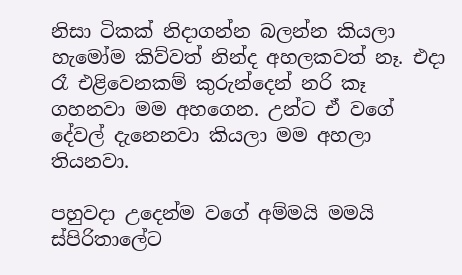නිසා ටිකක් නිදාගන්න බලන්න කියලා හැමෝම කිව්වත් නින්ද අහලකවත් නෑ. එදා රෑ එළිවෙනකම් කුරුන්දෙන් නරි කෑ ගහනවා මම අහගෙන. උන්ට ඒ වගේ දේවල් දැනෙනවා කියලා මම අහලා තියනවා.

පහුවදා උදෙන්ම වගේ අම්මයි මමයි ස්පිරිතාලේට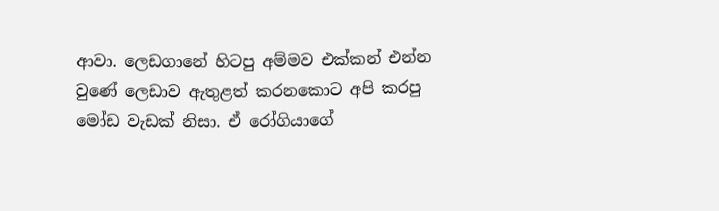ආවා. ලෙඩගානේ හිටපු අම්මව එක්කන් එන්න වුණේ ලෙඩාව ඇතුළත් කරනකොට අපි කරපු මෝඩ වැඩක් නිසා. ඒ රෝගියාගේ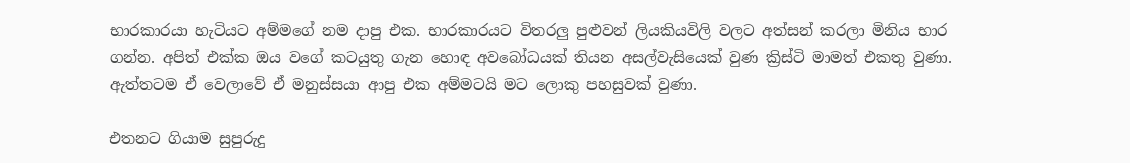භාරකාරයා හැටියට අම්මගේ නම දාපු එක. භාරකාරයට විතරලු පුළුවන් ලියකියවිලි වලට අත්සන් කරලා මිනිය භාර ගන්න. අපිත් එක්ක ඔය වගේ කටයුතු ගැන හොඳ අවබෝධයක් තියන අසල්වැසියෙක් වුණ ක්‍රිස්ටි මාමත් එකතු වුණා. ඇත්තටම ඒ වෙලාවේ ඒ මනුස්සයා ආපු එක අම්මටයි මට ලොකු පහසුවක් වුණා.

එතනට ගියාම සුපුරුදු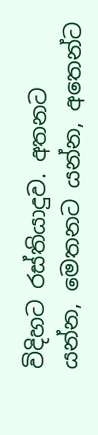විදිහට රස්තියාදුව. අතනට යන්න, මෙතනට යන්න, අතෙන්ට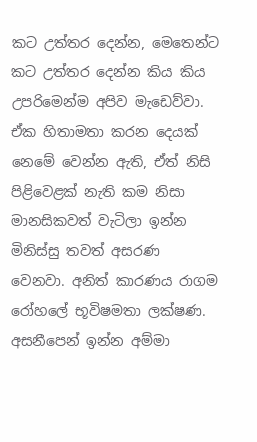කට උත්තර දෙන්න, මෙතෙන්ට කට උත්තර දෙන්න කිය කිය උපරිමෙන්ම අපිව මැඩෙව්වා. ඒක හිතාමතා කරන දෙයක් නෙමේ වෙන්න ඇති, ඒත් නිසි පිළිවෙළක් නැති කම නිසා මානසිකවත් වැටිලා ඉන්න මිනිස්සු තවත් අසරණ වෙනවා. අනිත් කාරණය රාගම රෝහලේ භූවිෂමතා ලක්ෂණ. අසනීපෙන් ඉන්න අම්මා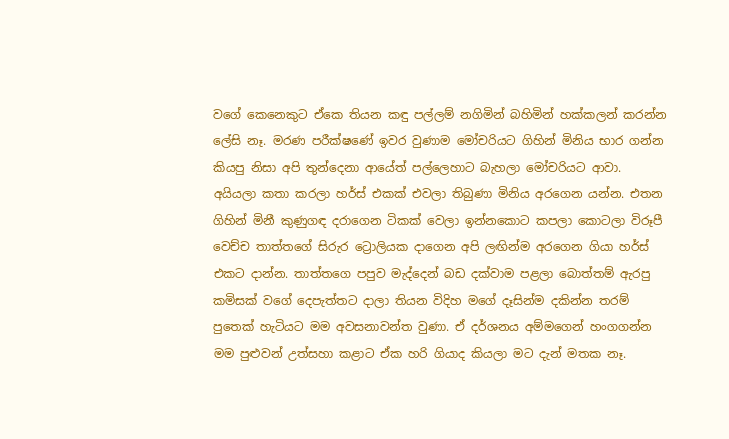වගේ කෙනෙකුට ඒකෙ තියන කඳු පල්ලම් නගිමින් බහිමින් හක්කලන් කරන්න ලේසි නෑ. මරණ පරීක්ෂණේ ඉවර වුණාම මෝචරියට ගිහින් මිනිය භාර ගන්න කියපු නිසා අපි තුන්දෙනා ආයේත් පල්ලෙහාට බැහලා මෝචරියට ආවා. අයියලා කතා කරලා හර්ස් එකක් එවලා තිබුණා මිනිය අරගෙන යන්න. එතන ගිහින් මිනී කුණුගඳ දරාගෙන ටිකක් වෙලා ඉන්නකොට කපලා කොටලා විරූපී වෙච්ච තාත්තගේ සිරුර ට්‍රොලියක දාගෙන අපි ලඟින්ම අරගෙන ගියා හර්ස් එකට දාන්න. තාත්තගෙ පපුව මැද්දෙන් බඩ දක්වාම පළලා බොත්තම් ඇරපු කමිසක් වගේ දෙපැත්තට දාලා තියන විදිහ මගේ දෑසින්ම දකින්න තරම් පුතෙක් හැටියට මම අවසනාවන්ත වුණා. ඒ දර්ශනය අම්මගෙන් හංගගන්න මම පුළුවන් උත්සහා කළාට ඒක හරි ගියාද කියලා මට දැන් මතක නෑ.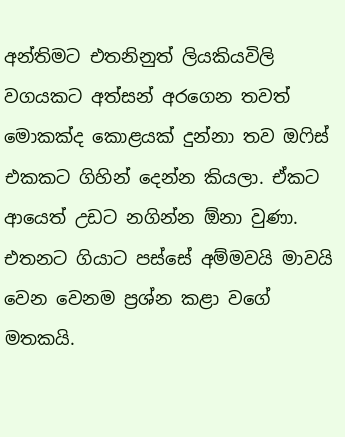අන්තිමට එතනිනුත් ලියකියවිලි වගයකට අත්සන් අරගෙන තවත් මොකක්ද කොළයක් දුන්නා තව ඔ‍ෆිස් එකකට ගිහින් දෙන්න කියලා. ඒකට ආයෙත් උඩට නගින්න ඕනා වුණා. එතනට ගියාට පස්සේ අම්මවයි මාවයි වෙන වෙනම ප්‍රශ්න කළා වගේ මතකයි.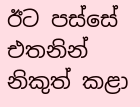ඊට පස්සේ එතනින් නිකුත් කළා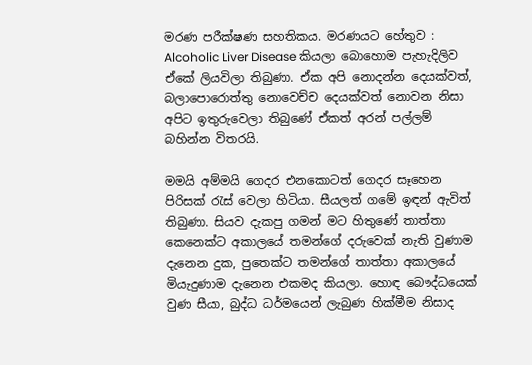මරණ පරීක්ෂණ සහතිකය. මරණයට හේතුව : Alcoholic Liver Disease කියලා බොහොම පැහැදිලිව ඒකේ ලියවිලා තිබුණා. ඒක අපි නොදන්න දෙයක්වත්, බලාපොරොත්තු නොවෙච්ච දෙයක්වත් නොවන නිසා අපිට ඉතුරුවෙලා තිබුණේ ඒකත් අරන් පල්ලම් බහින්න විතරයි.

මමයි අම්මයි ගෙදර එනකොටත් ගෙදර සෑහෙන පිරිසක් ‍රැස් වෙලා හිටියා. සීයලත් ගමේ ඉඳන් ඇවිත් තිබුණා. සියව දැකපු ගමන් මට හිතුණේ තාත්තා කෙනෙක්ට අකාලයේ තමන්ගේ දරුවෙක් නැති වුණාම දැනෙන දුක, පුතෙක්ට තමන්ගේ තාත්තා අකාලයේ මියැදුණාම දැනෙන එකමද කියලා. හොඳ බෞද්ධයෙක් වුණ සීයා, බුද්ධ ධර්මයෙන් ලැබුණ හික්මීම නිසාද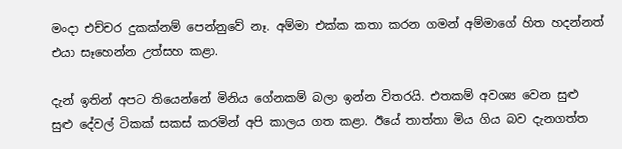මංදා එච්චර දුකක්නම් පෙන්නුවේ නෑ. අම්මා එක්ක කතා කරන ගමන් අම්මාගේ හිත හදන්නත් එයා සෑහෙන්න උත්සහ කළා.

දැන් ඉතින් අපට තියෙන්නේ මිනිය ගේනකම් බලා ඉන්න විතරයි. එතකම් අවශ්‍ය වෙන සුළු සුළු දේවල් ටිකක් සකස් කරමින් අපි කාලය ගත කළා. ඊයේ තාත්තා මිය ගිය බව දැනගත්ත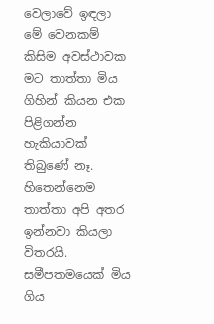වෙලාවේ ඉඳලා මේ වෙනකම් කිසිම අවස්ථාවක මට තාත්තා මිය ගිහින් කියන එක පිළිගන්න හැකියාවක් තිබුණේ නෑ. හිතෙන්නෙම තාත්තා අපි අතර ඉන්නවා කියලා විතරයි. සමීපතමයෙක් මිය ගිය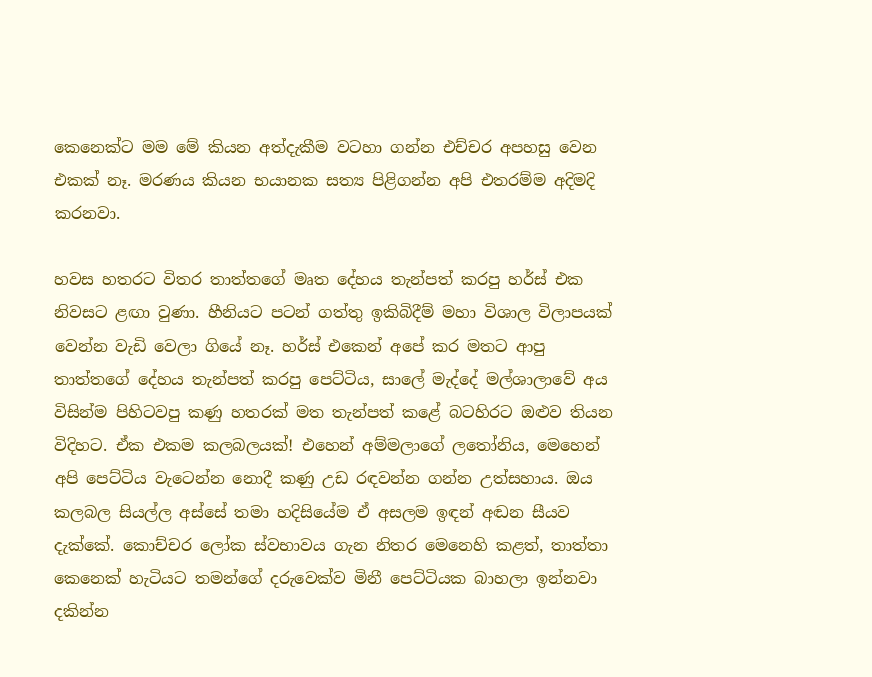කෙනෙක්ට මම මේ කියන අත්දැකීම වටහා ගන්න එච්චර අපහසු වෙන එකක් නෑ. මරණය කියන භයානක සත්‍ය පිළිගන්න අපි එතරම්ම අදිමදි කරනවා.

හවස හතරට විතර තාත්තගේ මෘත දේහය තැන්පත් කරපු හර්ස් එක නිවසට ළඟා වුණා. හීනියට පටන් ගත්තු ඉකිබිදීම් මහා විශාල විලාපයක් වෙන්න වැඩි වෙලා ගියේ නෑ. හර්ස් එකෙන් අපේ කර මතට ආපු තාත්තගේ දේහය තැන්පත් කරපු පෙට්ටිය, සාලේ මැද්දේ මල්ශාලාවේ අය විසින්ම පිහිටවපු කණු හතරක් මත තැන්පත් කළේ බටහිරට ඔළුව තියන විදිහට. ඒක එකම කලබලයක්! එහෙන් අම්මලාගේ ල‍තෝනිය, මෙහෙන් අපි පෙට්ටිය වැටෙන්න නොදී කණු උඩ රඳවන්න ගන්න උත්සහාය. ඔය කලබල සියල්ල අස්සේ තමා හදිසියේම ඒ අසලම ඉඳන් අඬන සීයව දැක්කේ. කොච්චර ලෝක ස්වභාවය ගැන නිතර මෙනෙහි කළත්, තාත්තා කෙනෙක් හැටියට තමන්ගේ දරුවෙක්ව මිනී පෙට්ටියක බාහලා ඉන්නවා දකින්න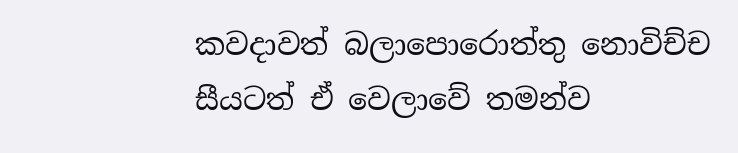කවදාවත් බලාපොරොත්තු නොවිච්ච සීයටත් ඒ වෙලාවේ තමන්ව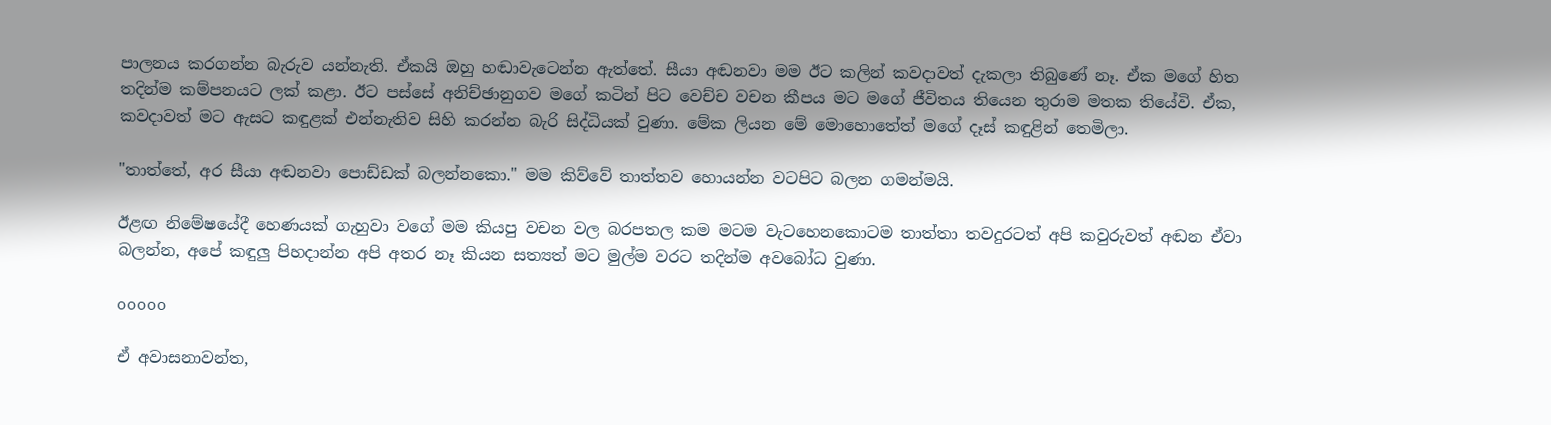පාලනය කරගන්න බැරුව යන්නැති. ඒකයි ඔහු හඬාවැටෙන්න ඇත්තේ. සීයා අඬනවා මම ඊට කලින් කවදාවත් දැකලා තිබුණේ නෑ. ඒක මගේ හිත තදින්ම කම්පනයට ලක් කළා. ඊට පස්සේ අනිච්ඡානුගව මගේ කටින් පිට වෙච්ච වචන කීපය මට මගේ ජීවිතය තියෙන තුරාම මතක තියේවි. ඒක, කවදාවත් මට ඇසට කඳුළක් එන්නැතිව සිහි කරන්න බැරි සිද්ධියක් වුණා. මේක ලියන මේ මොහොතේත් මගේ දෑස් කඳුළින් තෙමිලා.

"තාත්තේ, අර සීයා අඬනවා පොඩ්ඩක් බලන්නකො." මම කිව්වේ තාත්තව හොයන්න වටපිට බලන ගමන්මයි.

ඊළඟ නිමේෂයේදී හෙණයක් ගැහුවා වගේ මම කියපු වචන වල බරපතල කම මටම වැටහෙනකොටම තාත්තා තවදුරටත් අපි කවුරුවත් අඬන ඒවා බලන්න, අපේ කඳුලු පිහදාන්න අපි අතර නෑ කියන සත්‍යත් මට මුල්ම වරට තදින්ම අවබෝධ වුණා.

ooooo

ඒ අවාසනාවන්ත,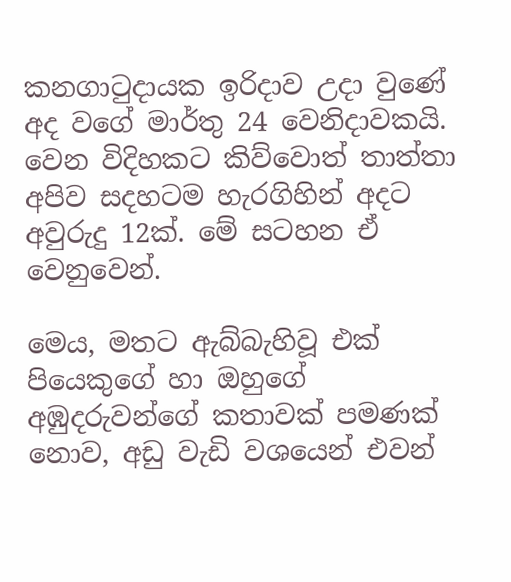කනගා‍ටුදායක ඉරිදාව උදා වුණේ අද වගේ මාර්තු 24 වෙනිදාවකයි. වෙන විදිහකට කිව්වොත් තාත්තා අපිව සදහටම හැරගිහින් අදට අවුරුදු 12ක්. මේ සටහන ඒ වෙනුවෙන්.

මෙය, මතට ඇබ්බැහිවූ එක් පියෙකුගේ හා ඔහුගේ අඹුදරුවන්ගේ කතාවක් පමණක් නොව, අඩු වැඩි වශයෙන් එවන්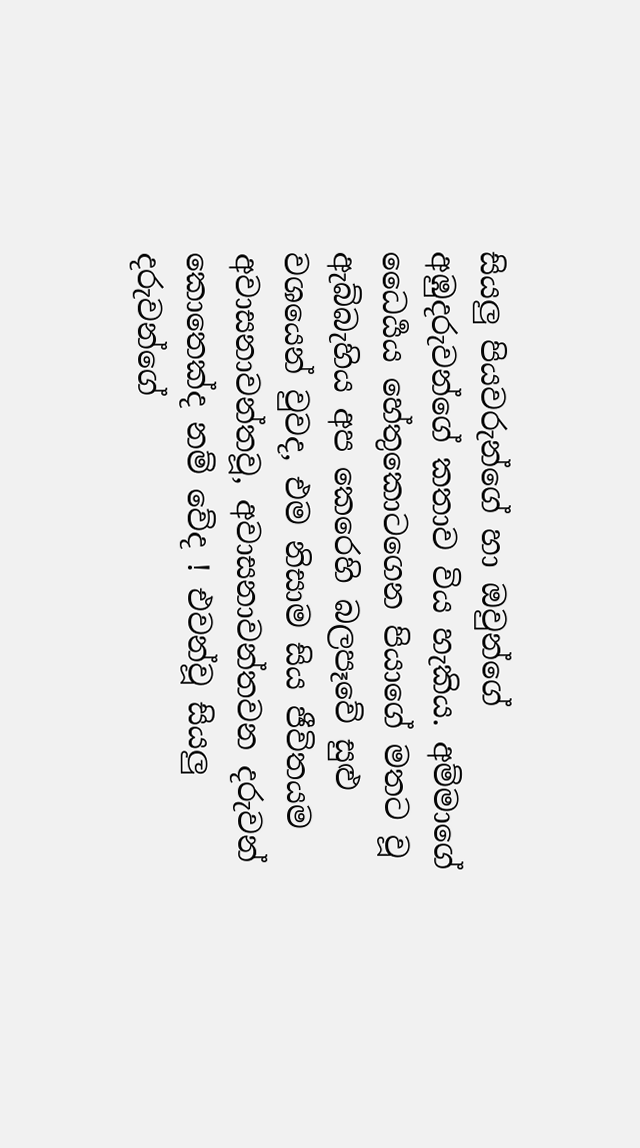සියලු පියවරුන්ගේ හා ඔවුන්ගේ අඹුදරුවන්ගේ කතාව විය හැකිය. අම්මාගේ ධෛර්‍යය හේතුකොටගෙන පියාගේ මතට වූ ඇබ්බැහිය අප කෙරෙහි බලපෑවේ සුළු වශයෙන් වුවද, එම නිසාම සිය ජීවිතයම අවාසනාවන්තවූ, අවාසනාවන්තවන දරුවන් කොතෙක්ද නම් වේද ! එවන්වූ සියලු දරුවන්ගේ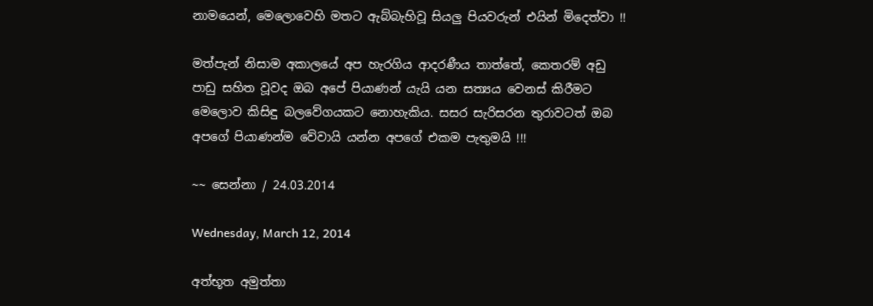නාමයෙන්, මෙලොවෙහි මතට ඇබ්බැහිවූ සියලු පියවරුන් එයින් මිදෙත්වා !!

මත්පැන් නිසාම අකාලයේ අප හැරගිය ආදරණීය තාත්තේ, කෙතරම් අඩු පාඩු සහිත වූවද ඔබ අපේ පියාණන් යැයි යන සත්‍යය වෙනස් කිරීමට මෙලොව කිසිඳු බලවේගයකට නොහැකිය. සසර සැරිසරන තුරාවටත් ඔබ අපගේ පියාණන්ම වේවායි යන්න අපගේ එකම පැතුමයි !!!

~~ සෙන්නා / 24.03.2014

Wednesday, March 12, 2014

අත්භූත අමුත්තා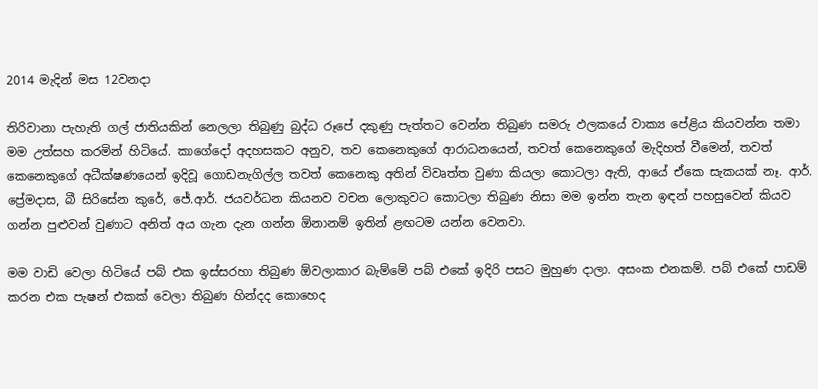2014 මැදින් මස 12වනදා

තිරිවානා පැහැති ගල් ජාතියකින් නෙලලා තිබුණු බුද්ධ රූපේ දකුණු පැත්තට වෙන්න තිබුණ සමරු ඵලකයේ වාක්‍ය පේළිය කියවන්න තමා මම උත්සහ කරමින් හිටියේ. කාගේදෝ අදහසකට අනුව, තව කෙනෙකුගේ ආරාධනයෙන්, තවත් කෙනෙකුගේ මැදිහත් වීමෙන්, තවත් කෙනෙකුගේ අධීක්ෂණයෙන් ඉදිවූ ගොඩනැගිල්ල තවත් කෙනෙකු අතින් විවෘත්ත වුණා කියලා කොටලා ඇති, ආයේ ඒකෙ සැකයක් නෑ. ආර්. ප්‍රේමදාස, බී සිරිසේන කුරේ, ජේ.ආර්. ජයවර්ධන කියනව වචන ලොකුවට කොටලා තිබුණ නිසා මම ඉන්න තැන ඉඳන් පහසුවෙන් කියව ගන්න පුළුවන් වුණාට අනිත් අය ගැන දැන ගන්න ඕනානම් ඉතින් ළඟටම යන්න වෙනවා.

මම වාඩි වෙලා හිටියේ පබ් එක ඉස්සරහා තිබුණ ඕවලාකාර බැම්මේ පබ් එකේ ඉදිරි පසට මුහුණ දාලා. අසංක එනකම්. පබ් එකේ පාඩම් කරන එක පැෂන් එකක් වෙලා තිබුණ හින්දද කොහෙද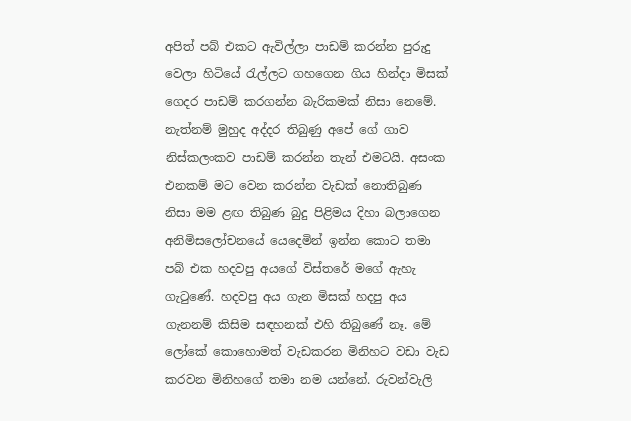අපිත් පබ් එකට ඇවිල්ලා පාඩම් කරන්න පුරුදු වෙලා හිටියේ ‍රැල්ලට ගහගෙන ගිය හින්දා මිසක් ගෙදර පාඩම් කරගන්න බැරිකමක් නිසා නෙමේ. නැත්නම් මුහුද අද්දර තිබුණු අපේ ගේ ගාව නිස්කලංකව පාඩම් කරන්න තැන් එමටයි. අසංක එනකම් මට වෙන කරන්න වැඩක් නොතිබුණ නිසා මම ළඟ තිබුණ බුදු පිළිමය දිහා බලාගෙන අනිමිසලෝචනයේ යෙදෙමින් ඉන්න කොට තමා පබ් එක හදවපු අයගේ විස්තරේ මගේ ඇහැ ගැ‍ටුණේ. හදවපු අය ගැන මිසක් හදපු අය ගැනනම් කිසිම සඳහනක් එහි තිබුණේ නෑ. මේ ලෝකේ කොහොමත් වැඩකරන මිනිහට වඩා වැඩ කරවන මිනිහගේ තමා නම යන්නේ. රුවන්වැලි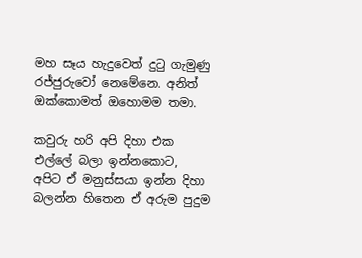මහ සෑය හැදුවෙත් දු‍ටු ගැමුණු රජ්ජුරුවෝ නෙමේනෙ. අනිත් ඔක්කොමත් ඔහොමම තමා.

කවුරු හරි අපි දිහා එක එල්ලේ බලා ඉන්නකොට, අපිට ඒ මනුස්සයා ඉන්න දිහා බලන්න හිතෙන ඒ අරුම පුදුම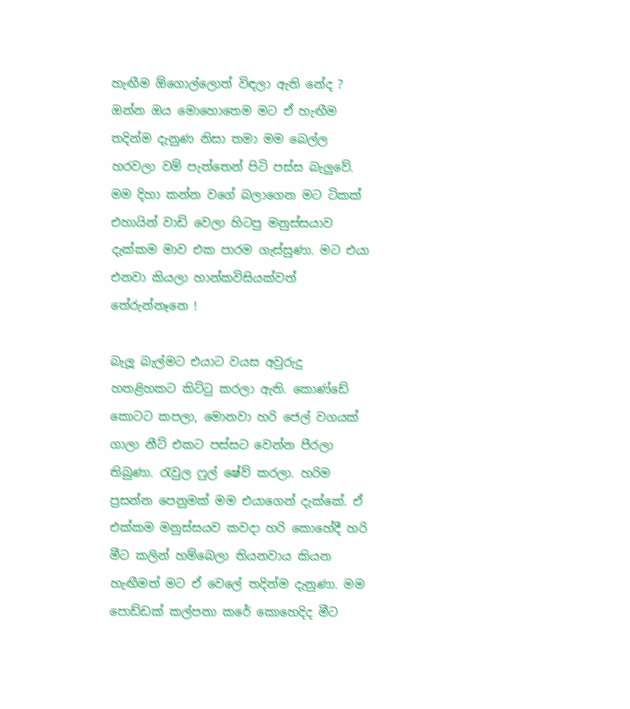හැඟීම ඕගොල්ලොත් විඳලා ඇති නේද ? ඔන්න ඔය මොහොතෙම මට ඒ හැඟීම තදින්ම දැනුණ නිසා තමා මම බෙල්ල හරවලා වම් පැත්තෙන් පිටි පස්ස බැලුවේ. මම දිහා කන්න වගේ බලාගෙන මට ටිකක් එහායින් වාඩි වෙලා හිටපු මනුස්සයාව දැක්කම මාව එක පාරම ගැස්සුණා. මට එයා එනවා කියලා හාන්කවිසියක්වත් තේරුන්නෑනෙ !

බැලූ බැල්මට එයාට වයස අවුරුදු හතළිහකට කිට්‍ටු කරලා ඇති. කොණ්ඩේ කොටට කපලා, මොනවා හරි ජෙල් වගයක් ගාලා නීට් එකට පස්සට වෙන්න පීරලා තිබුණා. රැවුල ෆුල් ෂේව් කරලා. හරිම ප්‍රසන්න පෙනුමක් මම එයාගෙන් දැක්කේ. ඒ එක්කම මනුස්සයව කවදා හරි කොහේදී හරි මීට කලින් හම්බෙලා තියනවාය කියන හැඟීමත් මට ඒ වෙලේ තදින්ම දැනුණා. මම පොඩ්ඩක් කල්පනා කරේ කොහෙදිද මීට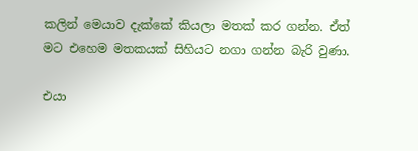කලින් මෙයාව දැක්කේ කියලා මතක් කර ගන්න. ඒත් මට එහෙම මතකයක් සිහියට නගා ගන්න බැරි වුණා.

එයා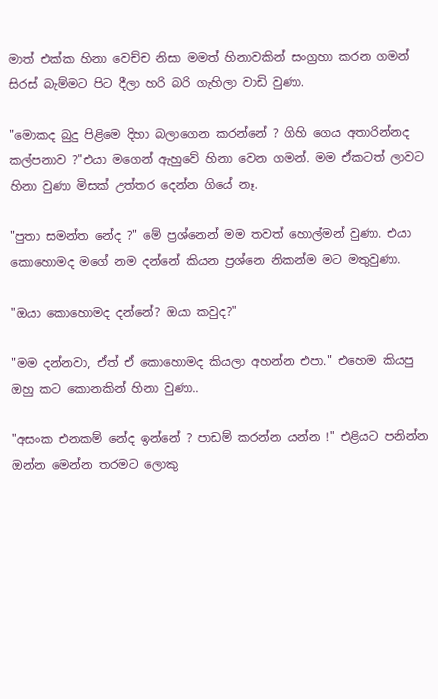මාත් එක්ක හිනා වෙච්ච නිසා මමත් හිනාවකින් සංග්‍රහා කරන ගමන් සිරස් බැම්මට පිට දීලා හරි බරි ගැහිලා වාඩි වුණා.

"මොකද බුදු පිළිමෙ දිහා බලාගෙන කරන්නේ ? ගිහි ගෙය අතාරින්නද කල්පනාව ?"එයා මගෙන් ඇහුවේ හිනා වෙන ගමන්. මම ඒකටත් ලාවට හිනා වුණා මිසක් උත්තර දෙන්න ගියේ නෑ.

"පුතා සමන්ත නේද ?" මේ ප්‍රශ්නෙන් මම තවත් හොල්මන් වුණා. එයා කොහොමද මගේ නම දන්නේ කියන ප්‍රශ්නෙ නිකන්ම මට මතුවුණා.

"ඔයා කොහොමද දන්නේ? ඔයා කවුද?"

"මම දන්නවා, ඒත් ඒ කොහොමද කියලා අහන්න එපා." එහෙම කියපු ඔහු කට කොනකින් හිනා වුණා..

"අසංක එනකම් නේද ඉන්නේ ? පාඩම් කරන්න යන්න !" එළියට පනින්න ඔන්න මෙන්න තරමට ලොකු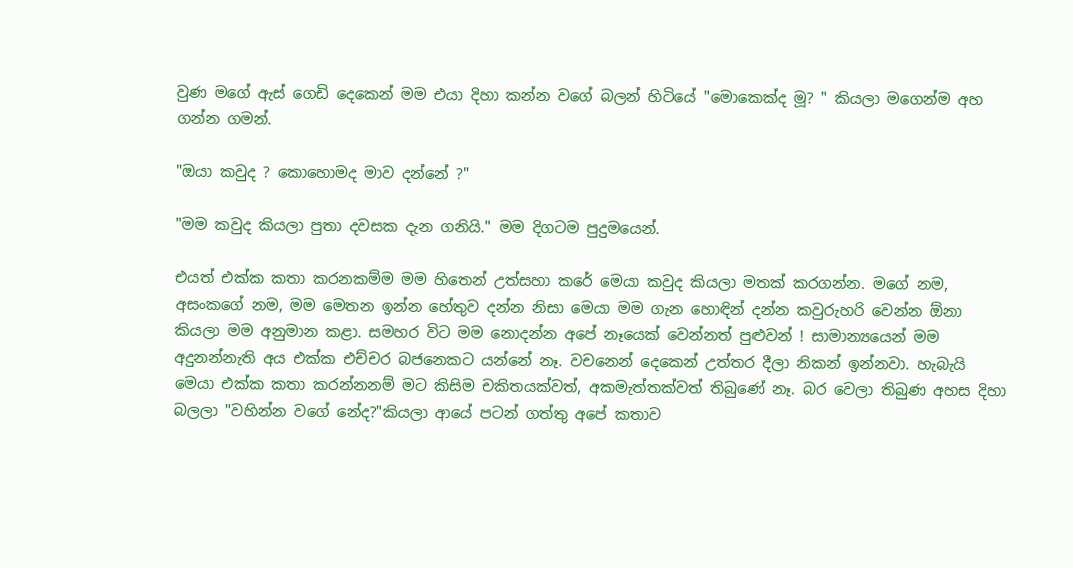වුණ මගේ ඇස් ගෙඩි දෙකෙන් මම එයා දිහා කන්න වගේ බලන් හිටියේ "මොකෙක්ද මූ? " කියලා මගෙන්ම අහ ගන්න ගමන්.

"ඔයා කවුද ? කොහොමද මාව දන්නේ ?"

"මම කවුද කියලා පුතා දවසක දැන ගනියි." මම දිගටම පුදුමයෙන්.

එයත් එක්ක කතා කරනකම්ම මම හිතෙන් උත්සහා කරේ මෙයා කවුද කියලා මතක් කරගන්න. මගේ නම, අසංකගේ නම, මම මෙතන ඉන්න හේතුව දන්න නිසා මෙයා මම ගැන හොඳින් දන්න කවුරුහරි වෙන්න ඕනා කියලා මම අනුමාන කළා. සමහර විට මම නොදන්න අපේ නෑයෙක් වෙන්නත් පුළුවන් ! සාමාන්‍යයෙන් මම අදුනන්නැති අය එක්ක එච්චර බජනෙකට යන්නේ නෑ. වචනෙන් දෙකෙන් උත්තර දීලා නිකන් ඉන්නවා. හැබැයි මෙයා එක්ක කතා කරන්නනම් මට කිසිම චකිතයක්වත්, අකමැත්තක්වත් තිබුණේ නෑ. බර වෙලා තිබුණ අහස දිහා බලලා "වහින්න වගේ නේද?"කියලා ආයේ පටන් ගත්තු අපේ කතාව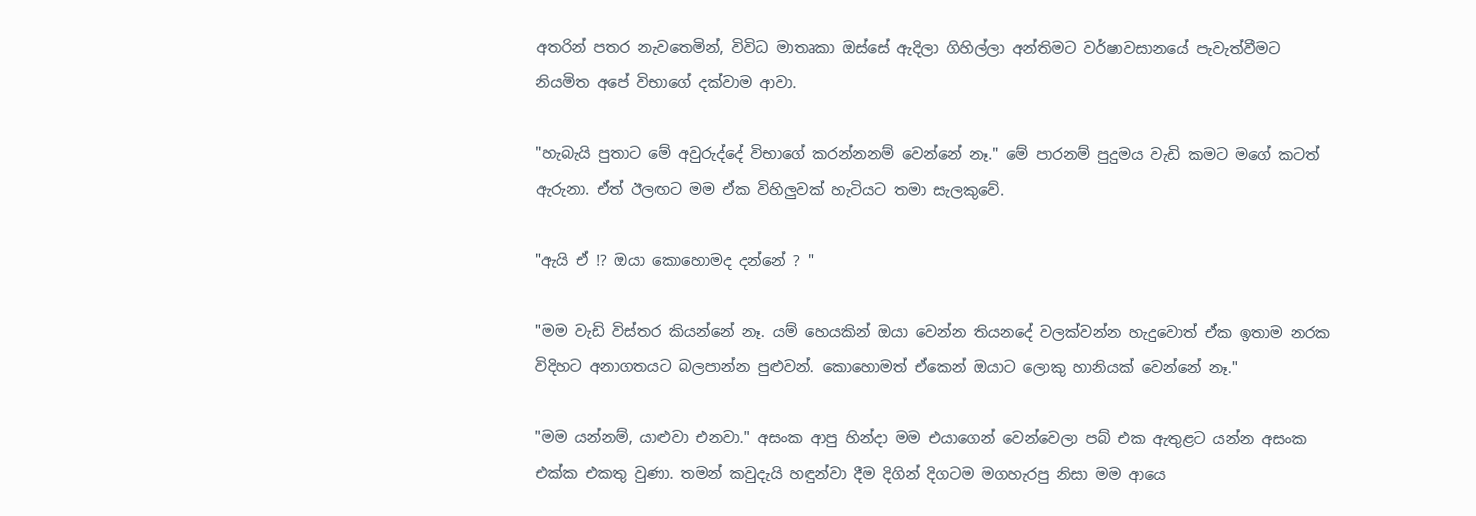අතරින් පතර නැවතෙමින්, විවිධ මාතෘකා ඔස්සේ ඇදිලා ගිහිල්ලා අන්තිමට වර්ෂාවසානයේ පැවැත්වීමට නියමිත අපේ විභාගේ දක්වාම ආවා.

"හැබැයි පුතාට මේ අවුරුද්දේ විභාගේ කරන්නනම් වෙන්නේ නෑ." මේ පාරනම් පුදුමය වැඩි කමට මගේ කටත් ඇරුනා. ඒත් ඊලඟට මම ඒක විහිලුවක් හැටියට තමා සැලකුවේ.

"ඇයි ඒ !? ඔයා කොහොමද දන්නේ ? "

"මම වැඩි විස්තර කියන්නේ නෑ. යම් හෙයකින් ඔයා වෙන්න තියනදේ වලක්වන්න හැදුවොත් ඒක ඉතාම නරක විදිහට අනාගතයට බලපාන්න පුළුවන්. කොහොමත් ඒකෙන් ඔයාට ලොකු හානියක් වෙන්නේ නෑ."

"මම යන්නම්, යාළුවා එනවා." අසංක ආපු හින්දා මම එයාගෙන් වෙන්වෙලා පබ් එක ඇතුළට යන්න අසංක එක්ක එකතු වුණා. තමන් කවුදැයි හඳුන්වා දීම දිගින් දිගටම මගහැරපු නිසා මම ආයෙ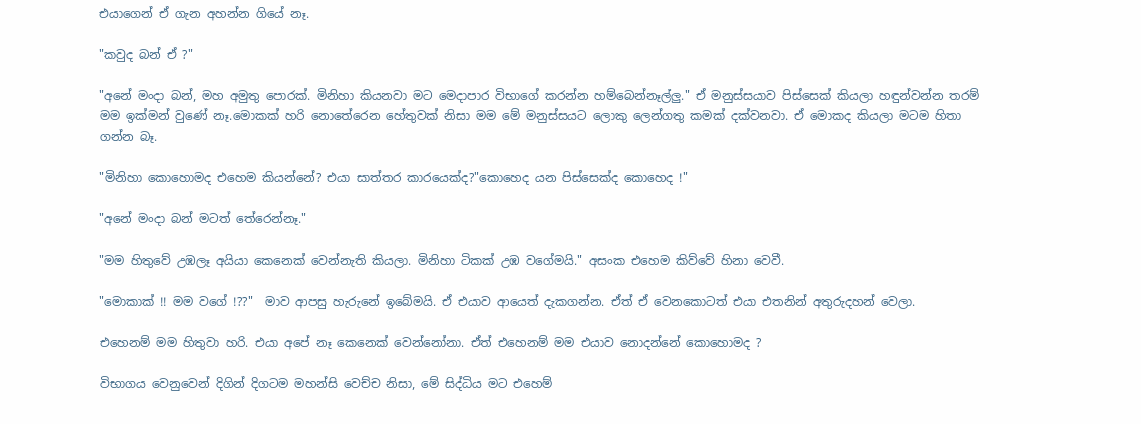එයාගෙන් ඒ ගැන අහන්න ගියේ නෑ.

"කවුද බන් ඒ ?"

"අනේ මංදා බන්, මහ අමුතු පොරක්. මිනිහා කියනවා මට මෙදාපාර විභාගේ කරන්න හම්බෙන්නෑල්ලු." ඒ මනුස්සයාව පිස්සෙක් කියලා හඳුන්වන්න තරම් මම ඉක්මන් වුණේ නෑ.මොකක් හරි නොතේරෙන හේතුවක් නිසා මම මේ මනුස්සයට ලොකු ලෙන්ගතු කමක් දක්වනවා. ඒ මොකද කියලා මටම හිතා ගන්න බෑ.

"මිනිහා කොහොමද එහෙම කියන්නේ? එයා සාත්තර කාරයෙක්ද?"කොහෙද යන පිස්සෙක්ද කොහෙද !"

"අනේ මංදා බන් මටත් තේරෙන්නෑ."

"මම හිතුවේ උඹලෑ අයියා කෙනෙක් වෙන්නැති කියලා. මිනිහා ටිකක් උඹ වගේමයි." අසංක එහෙම කිව්වේ හිනා වෙවී.

"මොකාක් !! මම වගේ !??"  මාව ආපසු හැරුනේ ඉබේමයි. ඒ එයාව ආයෙත් දැකගන්න. ඒත් ඒ වෙනකොටත් එයා එතනින් අතුරුදහන් වෙලා.

එහෙනම් මම හිතුවා හරි. එයා අපේ නෑ කෙනෙක් වෙන්නෝනා. ඒත් එහෙනම් මම එයාව නොදන්නේ කොහොමද ?

විභාගය වෙනුවෙන් දිගින් දිගටම මහන්සි වෙච්ච නිසා, මේ සිද්ධිය මට එහෙම්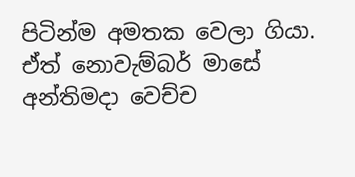පිටින්ම අමතක වෙලා ගියා. ඒත් නොවැම්බර් මාසේ අන්තිමදා වෙච්ච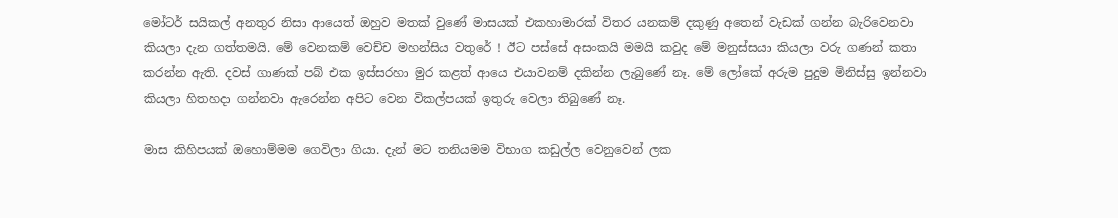මෝටර් සයිකල් අනතුර නිසා ආයෙත් ඔහුව මතක් වුණේ මාසයක් එකහාමාරක් විතර යනකම් දකුණු අතෙන් වැඩක් ගන්න බැරිවෙනවා කියලා දැන ගත්තමයි. මේ වෙනකම් වෙච්ච මහන්සිය වතුරේ ! ඊට පස්සේ අසංකයි මමයි කවුද මේ මනුස්සයා කියලා වරු ගණන් කතා කරන්න ඇති. දවස් ගාණක් පබ් එක ඉස්සරහා මුර කළත් ආයෙ එයාවනම් දකින්න ලැබුණේ නෑ. මේ ලෝකේ අරුම පුදුම මිනිස්සු ඉන්නවා කියලා හිතහදා ගන්නවා ඇරෙන්න අපිට වෙන විකල්පයක් ඉතුරු වෙලා තිබුණේ නෑ.

මාස කිහිපයක් ඔහොම්මම ගෙවිලා ගියා. දැන් මට තනියමම විභාග කඩුල්ල වෙනුවෙන් ලක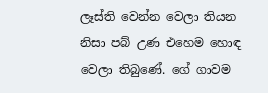ලෑස්ති වෙන්න වෙලා තියන නිසා පබ් උණ එහෙම හොඳ වෙලා තිබුණේ. ගේ ගාවම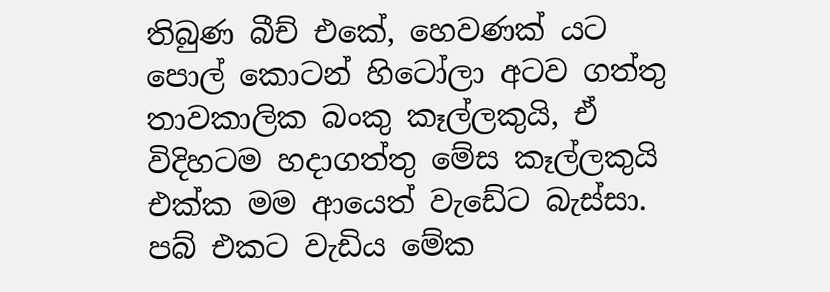තිබුණ බීච් එකේ, හෙවණක් යට පොල් කොටන් හිටෝලා අටව ගත්තු තාවකාලික බංකු කෑල්ලකුයි, ඒ විදිහටම හදාගත්තු මේස කෑල්ලකුයි එක්ක මම ආයෙත් වැඩේට බැස්සා. පබ් එකට වැඩිය මේක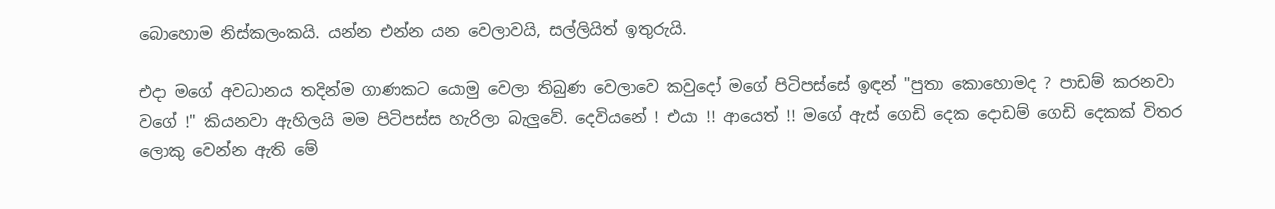බොහොම නිස්කලංකයි. යන්න එන්න යන වෙලාවයි, සල්ලියිත් ඉතුරුයි.

එදා මගේ අවධානය තදින්ම ගාණකට යොමු වෙලා තිබුණ වෙලාවෙ කවුදෝ මගේ පිටිපස්සේ ඉඳන් "පුතා කොහොමද ? පාඩම් කරනවා වගේ !" කියනවා ඇහිලයි මම පිටිපස්ස හැරිලා බැලුවේ. දෙවියනේ ! එයා !! ආයෙත් !! මගේ ඇස් ගෙඩි දෙක දොඩම් ගෙඩි දෙකක් විතර ලොකු වෙන්න ඇති මේ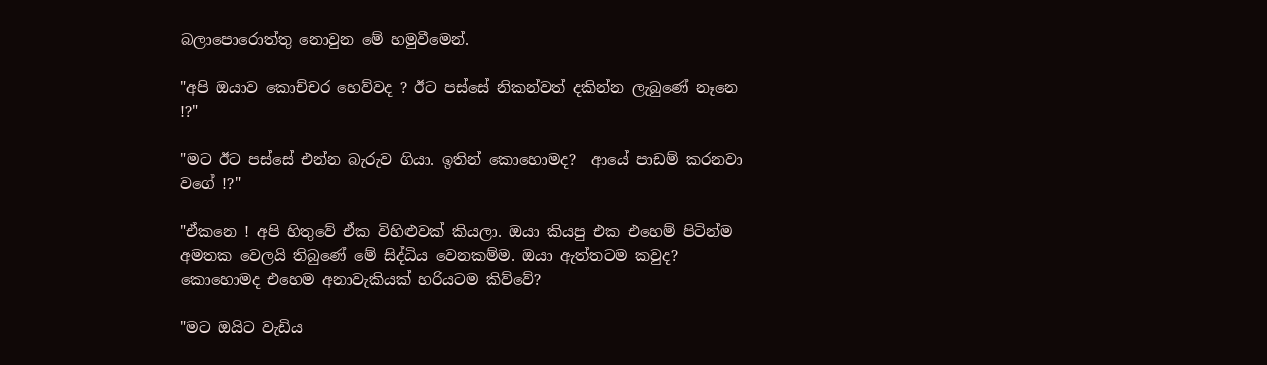බලාපොරොත්තු නොවුන මේ හමුවීමෙන්.

"අපි ඔයාව කොච්චර හෙව්වද ? ඊට පස්සේ නිකන්වත් දකින්න ලැබුණේ නෑනෙ !?"

"මට ඊට පස්සේ එන්න බැරුව ගියා. ඉතින් කොහොමද?  ආයේ පාඩම් කරනවා වගේ !?"

"ඒකනෙ ! අපි හිතුවේ ඒක විහිළුවක් කියලා. ඔයා කියපු එක එහෙම් පිටින්ම අමතක වෙලයි තිබුණේ මේ සිද්ධිය වෙනකම්ම. ඔයා ඇත්තටම කවුද? කොහොමද එහෙම අනාවැකියක් හරියටම කිව්වේ?

"මට ඔයිට වැඩිය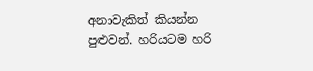අනාවැකිත් කියන්න පුළුවන්. හරියටම හරි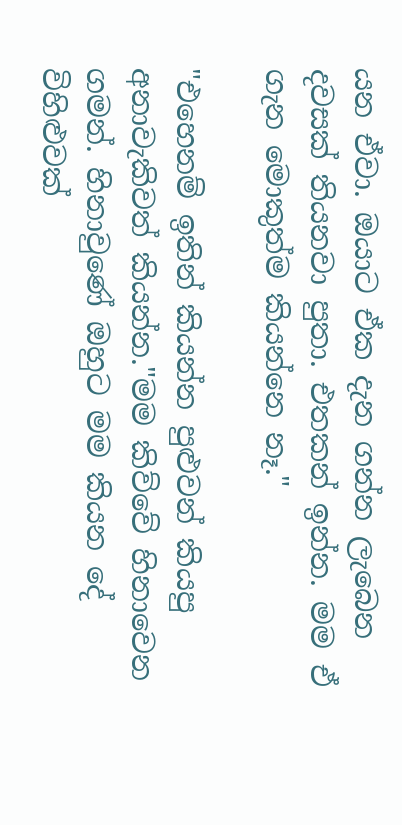යන ඒවා. ඔයාට ඒක දැන ගන්න ලැබෙන දවසක් තියනවා පුතා. එතකන් ඉන්න. මම ඒ ගැන මොකුත්ම කියන්නෙ නෑ."

"එහෙනම් ඉතින් කියන්න පුළුවන් කියපු අනාවැකිවත් කියන්න."මම කිව්වේ හිනාවෙන ගමන්. හිනාවුණේ ඔහුට මම කියන දේ විහිළුවක්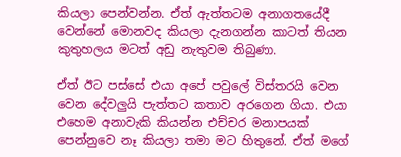කියලා පෙන්වන්න. ඒත් ඇත්තටම අනාගතයේදී වෙන්නේ මොනවද කියලා දැනගන්න කාටත් තියන කුතුහලය මටත් අඩු නැතුවම තිබුණා.

ඒත් ඊට පස්සේ එයා අපේ පවුලේ විස්තරයි වෙන වෙන දේවලුයි පැත්තට කතාව අරගෙන ගියා. එයා එහෙම අනාවැකි කියන්න එච්චර මනාපයක් පෙන්නුවෙ නෑ කියලා තමා මට හිතුනේ. ඒත් මගේ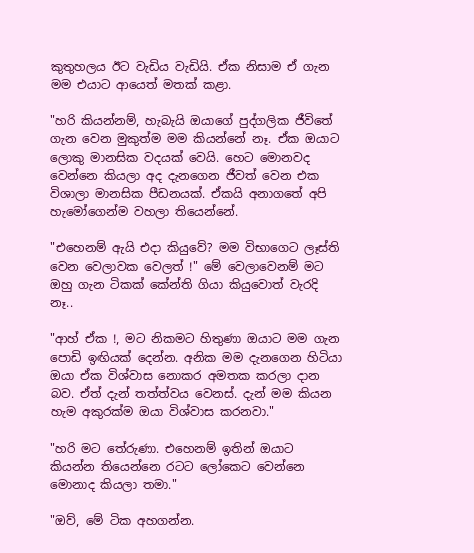කුතුහලය ඊට වැඩිය වැඩියි. ඒක නිසාම ඒ ගැන මම එයාට ආයෙත් මතක් කළා.

"හරි කියන්නම්, හැබැයි ඔයාගේ පුද්ගලික ජීවිතේ ගැන වෙන මුකුත්ම මම කියන්නේ නෑ. ඒක ඔයාට ලොකු මානසික වදයක් වෙයි. හෙට මොනවද වෙන්නෙ කියලා අද දැනගෙන ජීවත් වෙන එක විශාලා මානසික පීඩනයක්. ඒකයි අනාගතේ අපි හැමෝගෙන්ම වහලා තියෙන්නේ.

"එහෙනම් ඇයි එදා කියුවේ? මම විභාගෙට ලෑස්ති වෙන වෙලාවක වෙලත් !" මේ වෙලාවෙනම් මට ඔහු ගැන ටිකක් කේන්ති ගියා කියුවොත් වැරදි නෑ..

"ආහ් ඒක !, මට නිකමට හිතුණා ඔයාට මම ගැන පොඩි ඉඟියක් දෙන්න. අනික මම දැනගෙන හිටියා ඔයා ඒක විශ්වාස නොකර අමතක කරලා දාන බව. ඒත් දැන් තත්ත්වය වෙනස්. දැන් මම කියන හැම අකුරක්ම ඔයා විශ්වාස කරනවා."

"හරි මට තේරුණා. එහෙනම් ඉතින් ඔයාට කියන්න තියෙන්නෙ රටට ලෝකෙට වෙන්නෙ මොනාද කියලා තමා."

"ඔව්, මේ ටික අහගන්න.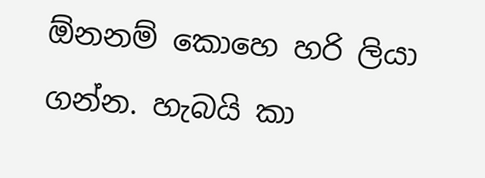ඕනනම් කොහෙ හරි ලියා ගන්න. හැබයි කා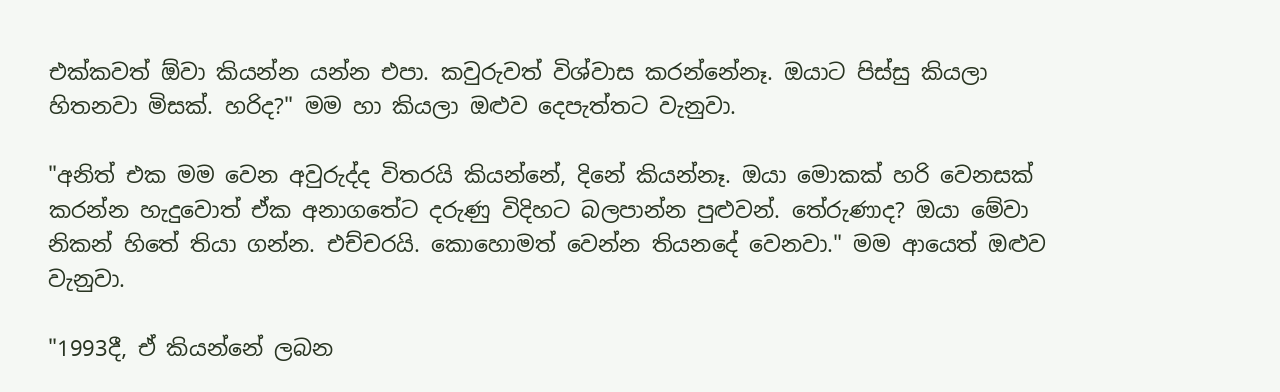එක්කවත් ඕවා කියන්න යන්න එපා. කවුරුවත් විශ්වාස කරන්නේනෑ. ඔයාට පිස්සු කියලා හිතනවා මිසක්. හරිද?" මම හා කියලා ඔළුව දෙපැත්තට වැනුවා.

"අනිත් එක මම වෙන අවුරුද්ද විතරයි කියන්නේ, දිනේ කියන්නෑ. ඔයා මොකක් හරි වෙනසක් කරන්න හැදුවොත් ඒක අනාගතේට දරුණු විදිහට බලපාන්න පුළුවන්. තේරුණාද? ඔයා මේවා නිකන් හිතේ තියා ගන්න. එච්චරයි. කොහොමත් වෙන්න තියනදේ වෙනවා." මම ආයෙත් ඔළුව වැනුවා.

"1993දී, ඒ කියන්නේ ලබන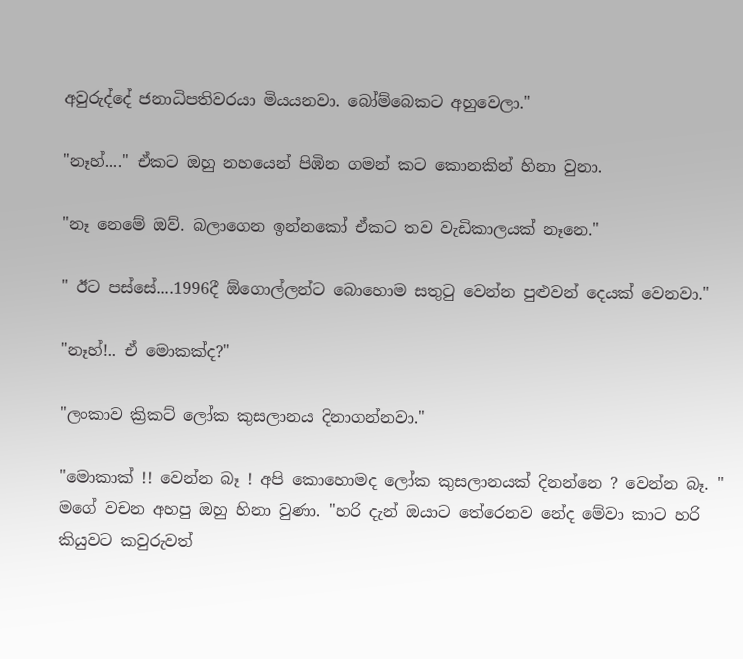අවුරුද්දේ ජනාධිපතිවරයා මියයනවා. බෝම්බෙකට අහුවෙලා."

"නෑහ්...." ඒකට ඔහු නහයෙන් පිඹින ගමන් කට කොනකින් හිනා වුනා.

"නෑ නෙමේ ඔව්. බලාගෙන ඉන්නකෝ ඒකට තව වැඩිකාලයක් නෑනෙ."

" ඊට පස්සේ....1996දී ඕගොල්ලන්ට බොහොම සතු‍ටු වෙන්න පුළුවන් දෙයක් වෙනවා."

"නෑහ්!.. ඒ මොකක්ද?"

"ලංකාව ක්‍රිකට් ලෝක කුසලානය දිනාගන්නවා."

"මොකාක් !! වෙන්න බෑ ! අපි කොහොමද ලෝක කුසලානයක් දිනන්නෙ ? වෙන්න බෑ. " මගේ වචන අහපු ඔහු හිනා වුණා. "හරි දැන් ඔයාට තේරෙනව නේද මේවා කාට හරි කියුවට කවුරුවත්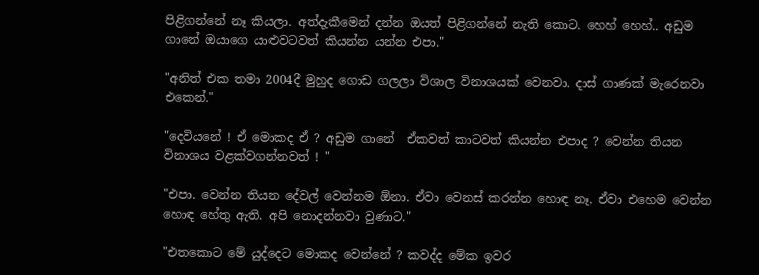පිළිගන්නේ නෑ කියලා. අත්දැකීමෙන් දන්න ඔයත් පිළිගන්නේ නැති කොට. හෙහ් හෙහ්.. අඩුම ගානේ ඔයාගෙ යාළුවටවත් කියන්න යන්න එපා."

"අනිත් එක තමා 2004දී මුහුද ගොඩ ගලලා විශාල විනාශයක් වෙනවා. දාස් ගාණක් මැරෙනවා එකෙන්."

"දෙවියනේ ! ඒ මොකද ඒ ? අඩුම ගානේ  ඒකවත් කාටවත් කියන්න එපාද ? වෙන්න තියන විනාශය වළක්වගන්නවත් ! "

"එපා. වෙන්න තියන දේවල් වෙන්නම ඕනා. ඒවා වෙනස් කරන්න හොඳ නෑ. ඒවා එහෙම වෙන්න හොඳ හේතු ඇති. අපි නොදන්නවා වුණාට."

"එතකොට මේ යුද්දෙට මොකද වෙන්නේ ? කවද්ද මේක ඉවර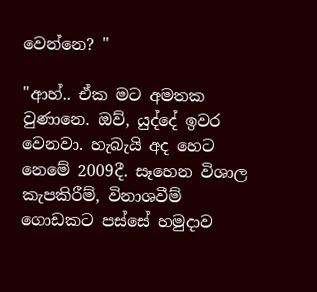වෙන්නෙ? "

"ආහ්.. ඒක මට අමතක වුණානෙ. ඔව්, යුද්දේ ඉවර වෙනවා. හැබැයි අද හෙට නෙමේ 2009දී. සෑහෙන විශාල කැපකිරීම්, විනාශවීම් ගොඩකට පස්සේ හමුදාව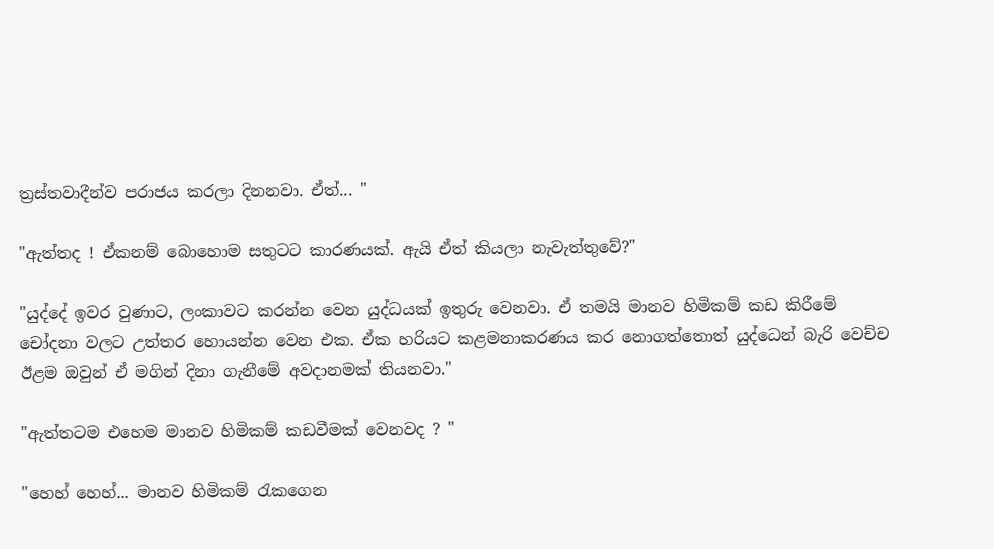ත්‍රස්තවාදීන්ව පරාජය කරලා දිනනවා. ඒත්... "

"ඇත්තද ! ඒකනම් බොහොම සතුටට කාරණයක්. ඇයි ඒත් කියලා නැවැත්තුවේ?"

"යුද්දේ ඉවර වුණාට, ලංකාවට කරන්න වෙන යුද්ධයක් ඉතුරු වෙනවා. ඒ තමයි මානව හිමිකම් කඩ කිරීමේ චෝදනා වලට උත්තර හොයන්න වෙන එක. ඒක හරියට කළමනාකරණය කර නොගත්තොත් යුද්ධෙන් බැරි වෙච්ච ඊළම ඔවුන් ඒ මගින් දිනා ගැනීමේ අවදානමක් තියනවා."

"ඇත්තටම එහෙම මානව හිමිකම් කඩවීමක් වෙනවද ? "

"හෙහ් හෙහ්... මානව හිමිකම් ‍රැකගෙන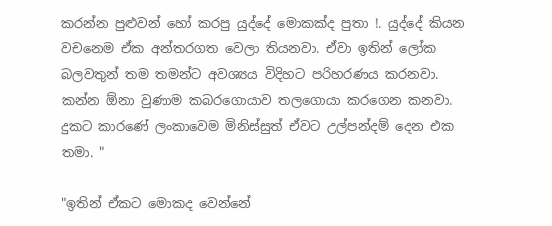කරන්න පුළුවන් හෝ කරපු යුද්දේ මොකක්ද පුතා !. යුද්දේ කියන වචනෙම ඒක අන්තරගත වෙලා තියනවා. ඒවා ඉතින් ලෝක බලවතුන් තම තමන්ට අවශ්‍යය විදිහට පරිහරණය කරනවා. කන්න ඕනා වුණාම කබරගොයාව තලගොයා කරගෙන කනවා. දුකට කාරණේ ලංකාවෙම මිනිස්සුත් ඒවට උල්පන්දම් දෙන එක තමා. "

"ඉතින් ඒකට මොකද වෙන්නේ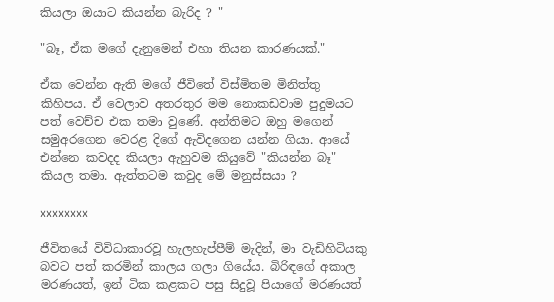කියලා ඔයාට කියන්න බැරිද ? "

"බෑ, ඒක මගේ දැනුමෙන් එහා තියන කාරණයක්."

ඒක වෙන්න ඇති මගේ ජීවිතේ විස්මිතම මිනිත්තු කිහිපය. ඒ වෙලාව අතරතුර මම නොකඩවාම පුදුමයට පත් වෙච්ච එක තමා වුණේ. අන්තිමට ඔහු මගෙන් සමුඅරගෙන වෙරළ දිගේ ඇවිදගෙන යන්න ගියා. ආයේ එන්නෙ කවදද කියලා ඇහුවම කියුවේ "කියන්න බෑ" කියල තමා. ඇත්තටම කවුද මේ මනුස්සයා ?

xxxxxxxx

ජීවිතයේ විවිධාකාරවූ හැලහැප්පීම් මැදින්, මා වැඩිහිටියකු බවට පත් කරමින් කාලය ගලා ගියේය. බිරිඳගේ අකාල මරණයත්, ඉන් ටික කළකට පසු සිදුවූ පියාගේ මරණයත්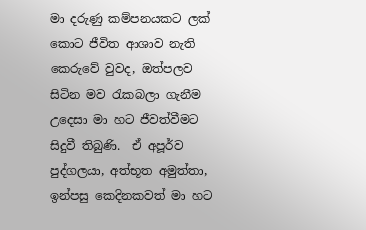මා දරුණු කම්පනයකට ලක් කොට ජීවිත ආශාව නැති කෙරුවේ වුවද, ඔත්පලව සිටින මව රැකබලා ගැනීම උදෙසා මා හට ජීවත්වීමට සිදුවී තිබුණි.  ඒ අපූර්ව පුද්ගලයා, අත්භූත අමුත්තා, ඉන්පසු කෙදිනකවත් මා හට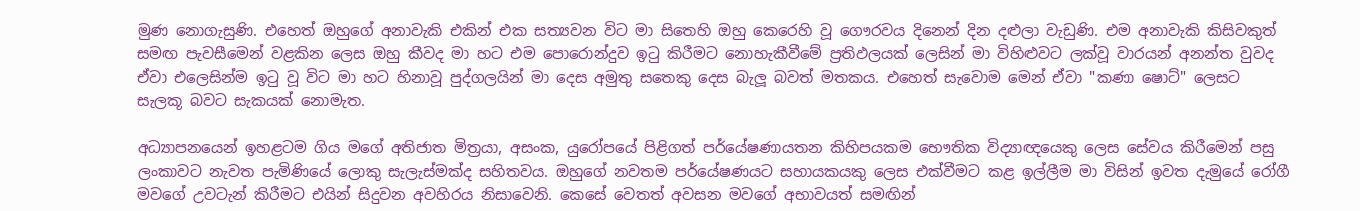මුණ නොගැසුණි. එහෙත් ඔහුගේ අනාවැකි එකින් එක සත්‍යවන විට මා සිතෙහි ඔහු කෙරෙහි වූ ගෞරවය දිනෙන් දින දළුලා වැඩුණි. එම අනාවැකි කිසිවකුත් සමඟ පැවසීමෙන් වළකින ලෙස ඔහු කීවද මා හට එම පොරොන්දුව ඉ‍ටු කිරීමට නොහැකීවීමේ ප්‍රතිඵලයක් ලෙසින් මා විහිළුවට ලක්වූ වාරයන් අනන්ත වුවද ඒවා එලෙසින්ම ඉ‍ටු වූ විට මා හට හිනාවූ පුද්ගලයින් මා දෙස අමුතු සතෙකු දෙස බැලූ බවත් මතකය. එහෙත් සැවොම මෙන් ඒවා "කණා ෂොට්" ලෙසට සැලකූ බවට සැකයක් නොමැත.

අධ්‍යාපනයෙන් ඉහළටම ගිය මගේ අතිජාත මිත්‍රයා, අසංක, යුරෝපයේ පිළිගත් පර්යේෂණායතන කිහිපයකම භෞතික විද්‍යාඥයෙකු ලෙස සේවය කිරීමෙන් පසු ලංකාවට නැවත පැමිණියේ ලොකු සැලැස්මක්ද සහිතවය. ඔහුගේ නවතම පර්යේෂණයට සහායකයකු ලෙස එක්වීමට කළ ඉල්ලීම මා විසින් ඉවත දැමුයේ රෝගී මවගේ උවටැන් කිරීමට එයින් සිදුවන අවහිරය නිසාවෙනි. කෙසේ වෙතත් අවසන මවගේ අභාවයත් සමඟින්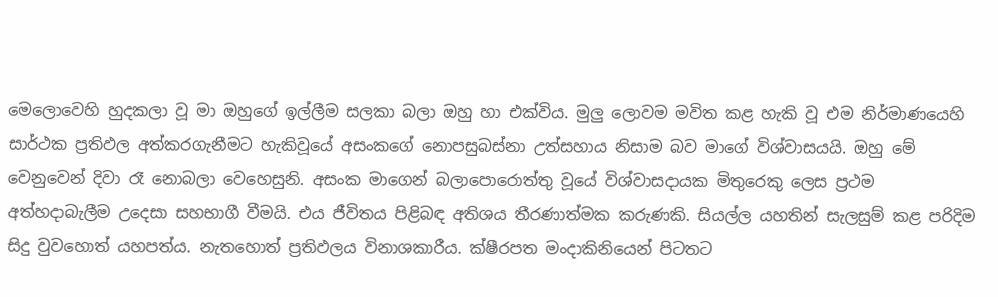මෙලොවෙහි හුදකලා වූ මා ඔහුගේ ඉල්ලීම සලකා බලා ඔහු හා එක්විය. මුලු ලොවම මවිත කළ හැකි වූ එම නිර්මාණයෙහි සාර්ථක ප්‍රතිඵල අත්කරගැනීමට හැකිවූයේ අසංකගේ නොපසුබස්නා උත්සහාය නිසාම බව මාගේ විශ්වාසයයි. ඔහු මේ වෙනුවෙන් දිවා රෑ නොබලා වෙහෙසුනි. අසංක මාගෙන් බලාපොරොත්තු වූයේ විශ්වාසදායක මිතුරෙකු ලෙස ප්‍රථම අත්හදාබැලීම උදෙසා සහභාගී වීමයි. එය ජීවිතය පිළිබඳ අතිශය තීරණාත්මක කරුණකි. සියල්ල යහතින් සැලසුම් කළ පරිදිම සිදු වුවහොත් යහපත්ය. නැතහොත් ප්‍රතිඵලය විනාශකාරීය. ක්ෂීරපත මංදාකිනියෙන් පිටතට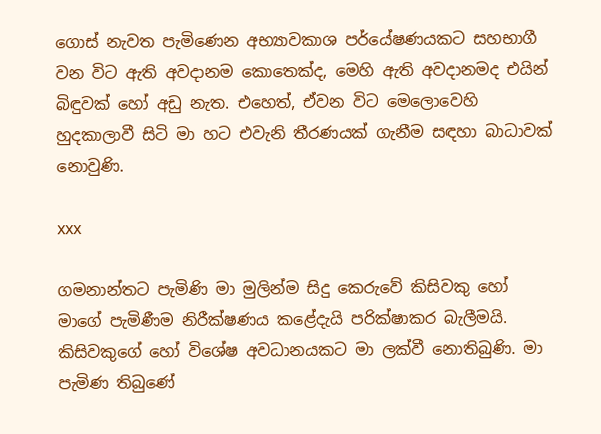ගොස් නැවත පැමිණෙන අභ්‍යාවකාශ පර්යේෂණයකට සහභාගී වන විට ඇති අවදානම කොතෙක්ද, මෙහි ඇති අවදානමද එයින් බිඳුවක් හෝ අඩු නැත. එහෙත්, ඒවන විට මෙලොවෙහි හුදකාලාවී සිටි මා හට එවැනි තීරණයක් ගැනීම සඳහා බාධාවක් නොවුණි.

xxx

ගමනාන්තට පැමිණි මා මුලින්ම සිදු කෙරුවේ කිසිවකු හෝ මාගේ පැමිණීම නිරීක්ෂණය කළේදැයි පරික්ෂාකර බැලීමයි. කිසිවකුගේ හෝ විශේෂ අවධානයකට මා ලක්වී නොතිබුණි. මා පැමිණ තිබුණේ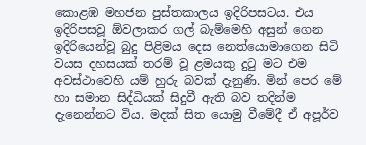කොළඹ මහජන පුස්තකාලය ඉදිරිපසටය. එය ඉදිරිපසවූ ඕවලාකර ගල් බැම්මෙහි අසුන් ගෙන ඉදිරියෙන්වූ බුදු පිළිමය දෙස නෙත්යොමාගෙන සිටි වයස දහසයක් තරම් වූ ළමයකු දු‍ටු මට එම අවස්ථාවෙහි යම් හුරු බවක් දැනුණි. මින් පෙර මේ හා සමාන සිද්ධියක් සිදුවී ඇති බව තදින්ම දැනෙන්නට විය. මදක් සිත යොමු වීමේදී ඒ අපූර්ව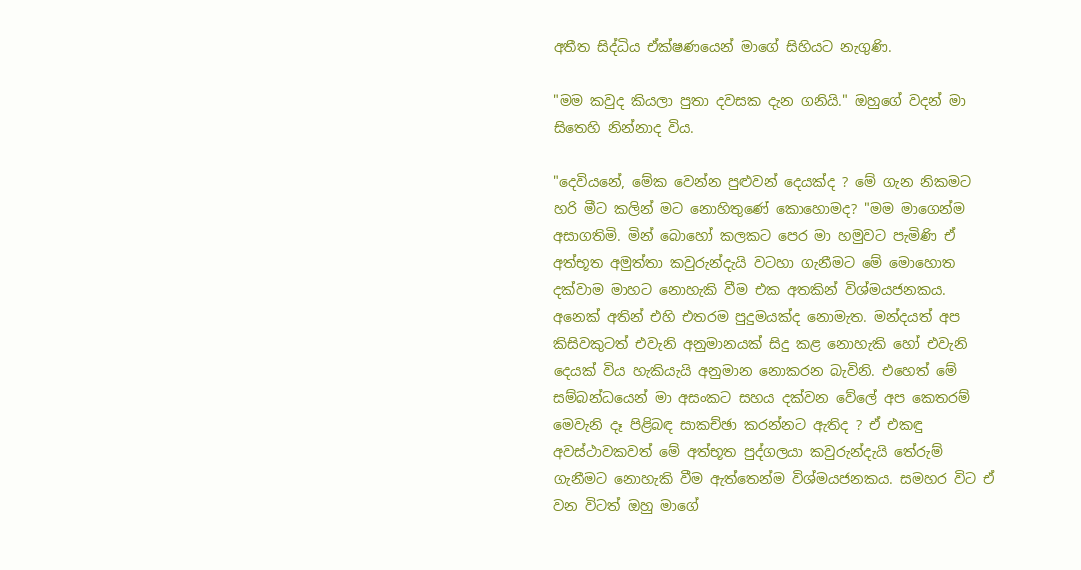අතීත සිද්ධිය ඒක්ෂණයෙන් මාගේ සිහියට නැගුණි.

"මම කවුද කියලා පුතා දවසක දැන ගනියි." ඔහුගේ වදන් මා සිතෙහි නින්නාද විය.

"දෙවියනේ, මේක වෙන්න පුළුවන් දෙයක්ද ? මේ ගැන නිකමට හරි මීට කලින් මට නොහිතුණේ කොහොමද? "මම මාගෙන්ම අසාගතිමි. මින් බොහෝ කලකට පෙර මා හමුවට පැමිණි ඒ අත්භූත අමුත්තා කවුරුන්දැයි වටහා ගැනීමට මේ මොහොත දක්වාම මාහට නොහැකි වීම එක අතකින් විශ්මයජනකය. අනෙක් අතින් එහි එතරම පුදුමයක්ද නොමැත. මන්දයත් අප කිසිවකුටත් එවැනි අනුමානයක් සිදු කළ නොහැකි හෝ එවැනි දෙයක් විය හැකියැයි අනුමාන නොකරන බැවිනි. එහෙත් මේ සම්බන්ධයෙන් මා අසංකට සහය දක්වන වේලේ අප කෙතරම් මෙවැනි දෑ පිළිබඳ සාකච්ඡා කරන්නට ඇතිද ? ඒ එකඳු අවස්ථාවකවත් මේ අත්භූත පුද්ගලයා කවුරුන්දැයි තේරුම් ගැනීමට නොහැකි වීම ඇත්තෙන්ම විශ්මයජනකය. සමහර විට ඒ වන විටත් ඔහු මාගේ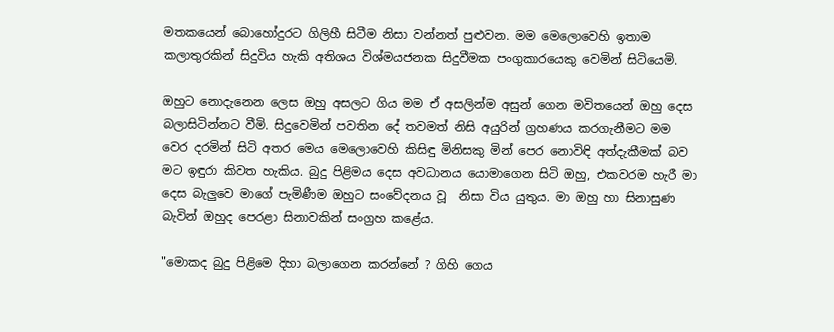මතකයෙන් බොහෝදුරට ගිලිහී සිටීම නිසා වන්නත් පුළුවන. මම මෙලොවෙහි ඉතාම කලාතුරකින් සිදුවිය හැකි අතිශය විශ්මයජනක සිදුවීමක පංගුකාරයෙකු වෙමින් සිටියෙමි.

ඔහුට නොදැනෙන ලෙස ඔහු අසලට ගිය මම ඒ අසලින්ම අසුන් ගෙන මවිතයෙන් ඔහු දෙස බලාසිටින්නට වීමි. සිදුවෙමින් පවතින දේ තවමත් නිසි අයුරින් ග්‍රහණය කරගැනීමට මම වෙර දරමින් සිටි අතර මෙය මෙලොවෙහි කිසිඳු මිනිසකු මින් පෙර නොවිඳි අත්දැකීමක් බව මට ඉඳුරා කිවත හැකිය. බුදු පිළිමය දෙස අවධානය යොමාගෙන සිටි ඔහු, එකවරම හැරී මා දෙස බැලුවෙ මාගේ පැමිණීම ඔහුට සංවේදනය වූ  නිසා විය යුතුය. මා ඔහු හා සිනාසුණ බැවින් ඔහුද පෙරළා සිනාවකින් සංග්‍රහ කළේය.

"මොකද බුදු පිළිමෙ දිහා බලාගෙන කරන්නේ ? ගිහි ගෙය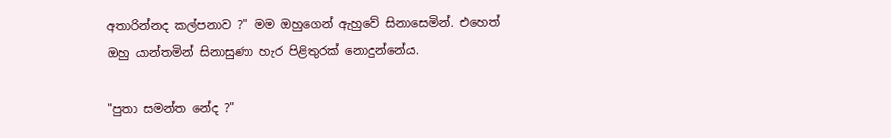අතාරින්නද කල්පනාව ?" මම ඔහුගෙන් ඇහුවේ සිනාසෙමින්. එහෙත් ඔහු යාන්තමින් සිනාසුණා හැර පිළිතුරක් නොදුන්නේය.

"පුතා සමන්ත නේද ?"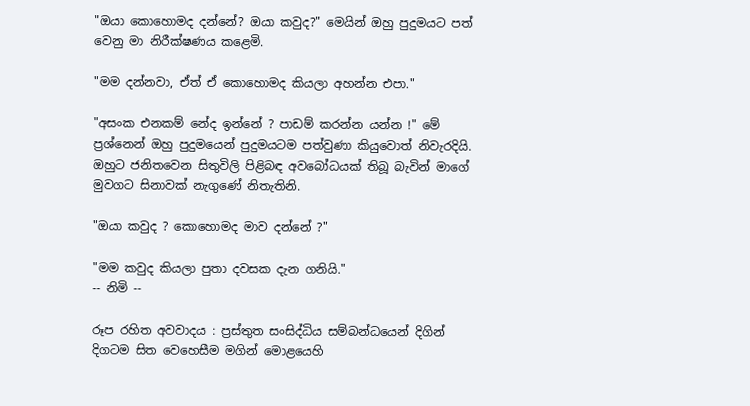"ඔයා කොහොමද දන්නේ? ඔයා කවුද?" මෙයින් ඔහු පුදුමයට පත් වෙනු මා නිරීක්ෂණය කළෙමි.

"මම දන්නවා, ඒත් ඒ කොහොමද කියලා අහන්න එපා."

"අසංක එනකම් නේද ඉන්නේ ? පාඩම් කරන්න යන්න !" මේ ප්‍රශ්නෙන් ඔහු පුදුමයෙන් පුදුමයටම පත්වුණා කියුවොත් නිවැරදියි. ඔහුට ජනිතවෙන සිතුවිලි පිළිබඳ අවබෝධයක් තිබූ බැවින් මාගේ මුවගට සිනාවක් නැගුණේ නිතැතිනි.

"ඔයා කවුද ? කොහොමද මාව දන්නේ ?"

"මම කවුද කියලා පුතා දවසක දැන ගනියි."
-- නිමි --

රූප රහිත අවවාදය : ප්‍රස්තුත සංසිද්ධිය සම්බන්ධයෙන් දිගින් දිගටම සිත වෙහෙසීම මගින් මොළයෙහි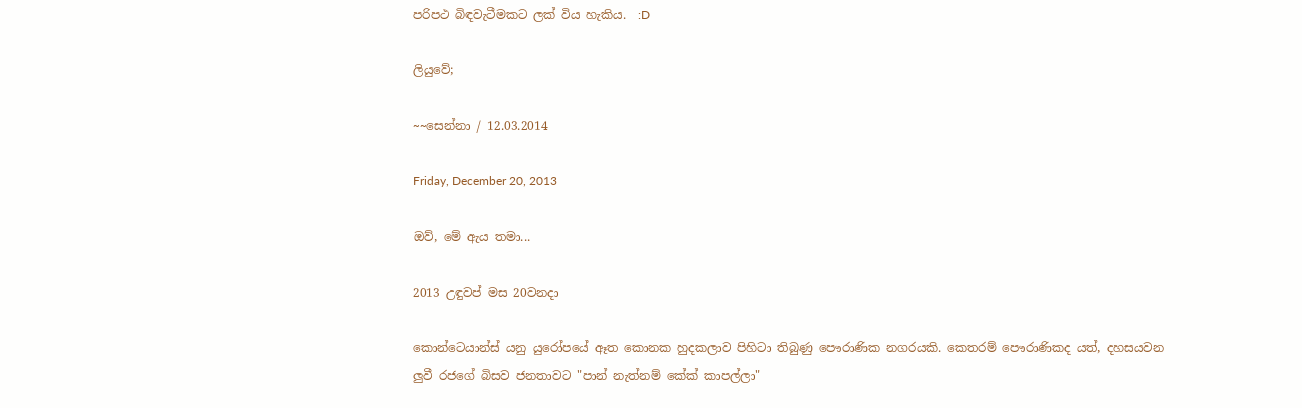පරිපථ බිඳවැටීමකට ලක් විය හැකිය.  :D

ලියුවේ;

~~සෙන්නා / 12.03.2014

Friday, December 20, 2013

ඔව්, මේ ඇය තමා...

2013 උඳුවප් මස 20වනදා

කොන්ටෙයාන්ස් යනු යුරෝපයේ ඈත කොනක හුදකලාව පිහිටා තිබුණු පෞරාණික නගරයකි. කෙතරම් පෞරාණිකද යත්, දහසයවන ලුවී රජගේ බිසව ජනතාවට "පාන් නැත්නම් කේක් කාපල්ලා"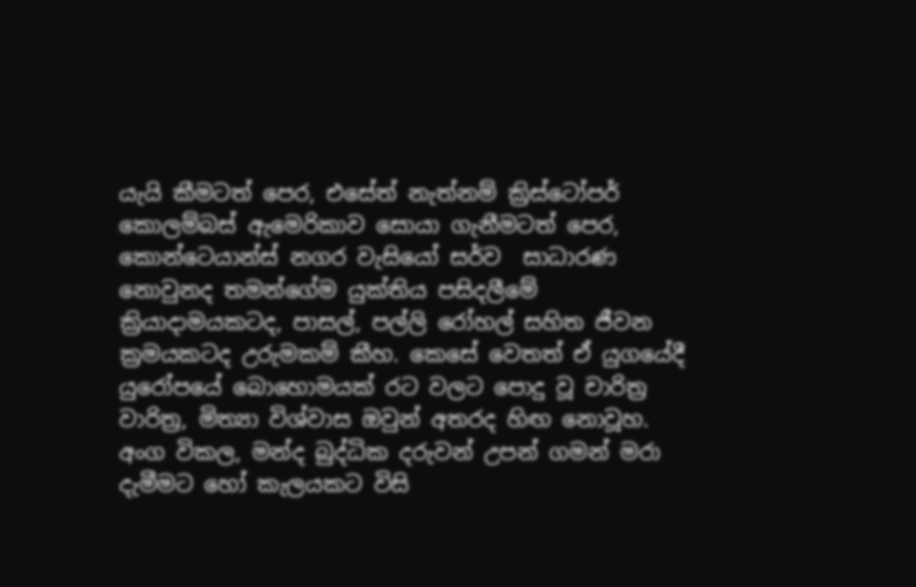යැයි කීමටත් පෙර, එසේත් නැත්නම් ක්‍රිස්ටෝපර් කොලම්බස් ඇමෙරිකාව සොයා ගැනීමටත් පෙර, කොන්ටෙයාන්ස් නගර වැසියෝ සර්ව  සාධාරණ නොවුනද තමන්ගේම යුක්තිය පසිදලීමේ ක්‍රියාදාමයකටද, පාසල්, පල්ලි රෝහල් සහිත ජීවන ක්‍රමයකටද උරුමකම් කීහ. කෙසේ වෙතත් ඒ යුගයේදී යුරෝපයේ බොහොමයක් රට වලට පොදු වූ චාරිත්‍ර වාරිත්‍ර, මිත්‍යා විශ්වාස ඔවුන් අතරද හිඟ නොවූහ. අංග විකල, මන්ද බුද්ධික දරුවන් උපන් ගමන් මරා දැමීමට හෝ කැලයකට විසි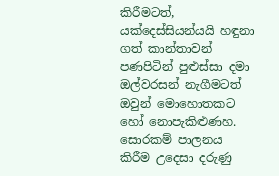කිරීමටත්, යක්දෙස්සියන්යයි හඳුනා ගත් කාන්තාවන් පණපිටින් පුළුස්සා දමා ඔල්වරසන් නැගීමටත් ඔවුන් මොහොතකට හෝ නොපැකිළුණහ. සොරකම් පාලනය කිරීම උදෙසා දරුණු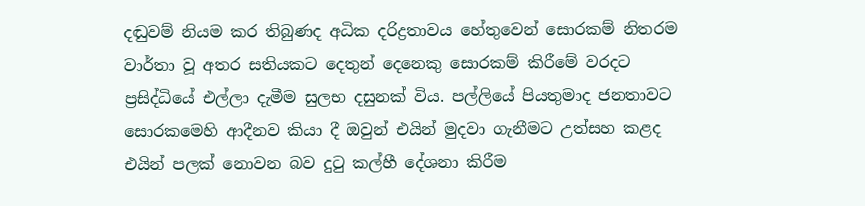දඬුවම් නියම කර තිබුණද අධික දරිද්‍රතාවය හේතුවෙන් සොරකම් නිතරම වාර්තා වූ අතර සතියකට දෙතුන් දෙනෙකු සොරකම් කිරීමේ වරදට ප්‍රසිද්ධියේ එල්ලා දැමීම සුලභ දසුනක් විය. පල්ලියේ පියතුමාද ජනතාවට සොරකමෙහි ආදීනව කියා දී ඔවුන් එයින් මුදවා ගැනීමට උත්සහ කළද එයින් පලක් නොවන බව දුටු කල්හී දේශනා කිරීම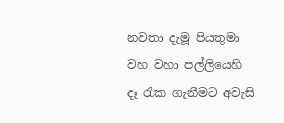නවතා දැමූ පියතුමා වහ වහා පල්ලියෙහි දෑ රැක ගැනීමට අවැසි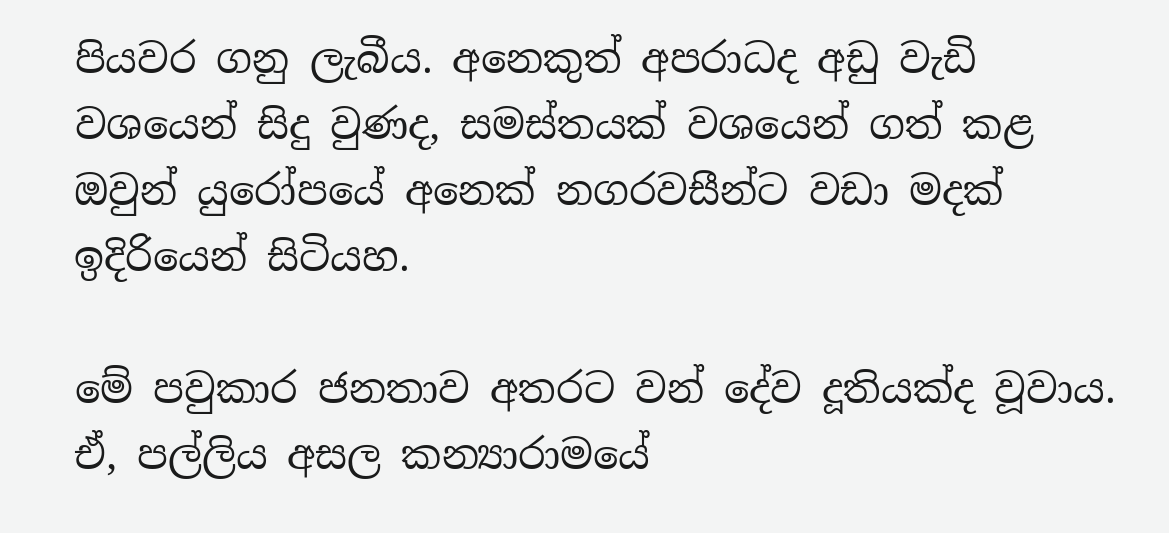පියවර ගනු ලැබීය. අනෙකුත් අපරාධද අඩු වැඩි වශයෙන් සිදු වුණද, සමස්තයක් වශයෙන් ගත් කළ ඔවුන් යුරෝපයේ අනෙක් නගරවසීන්ට වඩා මදක් ඉදිරියෙන් සිටියහ.

මේ පවුකාර ජනතාව අතරට වන් දේව දූතියක්ද වූවාය. ඒ, පල්ලිය අසල කන්‍යාරාමයේ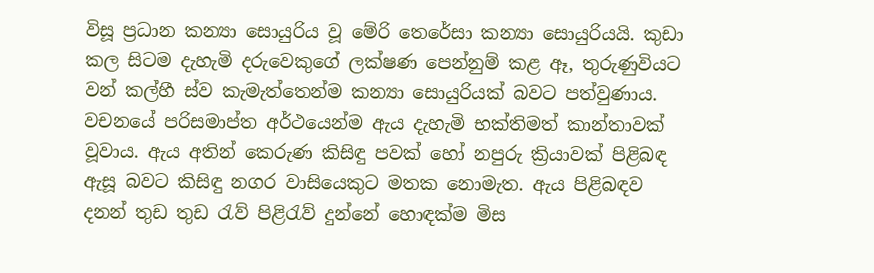විසූ ප්‍රධාන කන්‍යා සොයුරිය වූ මේරි තෙරේසා කන්‍යා සොයුරියයි. කුඩා කල සිටම දැහැමි දරුවෙකුගේ ලක්ෂණ පෙන්නුම් කළ ඈ, තුරුණුවියට වන් කල්හී ස්ව කැමැත්තෙන්ම කන්‍යා සොයුරියක් බවට පත්වුණාය. වචනයේ පරිසමාප්ත අර්ථයෙන්ම ඇය දැහැමි භක්තිමත් කාන්තාවක් වූවාය. ඇය අතින් කෙරුණ කිසිඳු පවක් හෝ නපුරු ක්‍රියාවක් පිළිබඳ ඇසූ බවට කිසිඳු නගර වාසියෙකුට මතක නොමැත. ඇය පිළිබඳව දනන් තුඩ තුඩ රැව් පිළිරැව් දුන්නේ හොඳක්ම මිස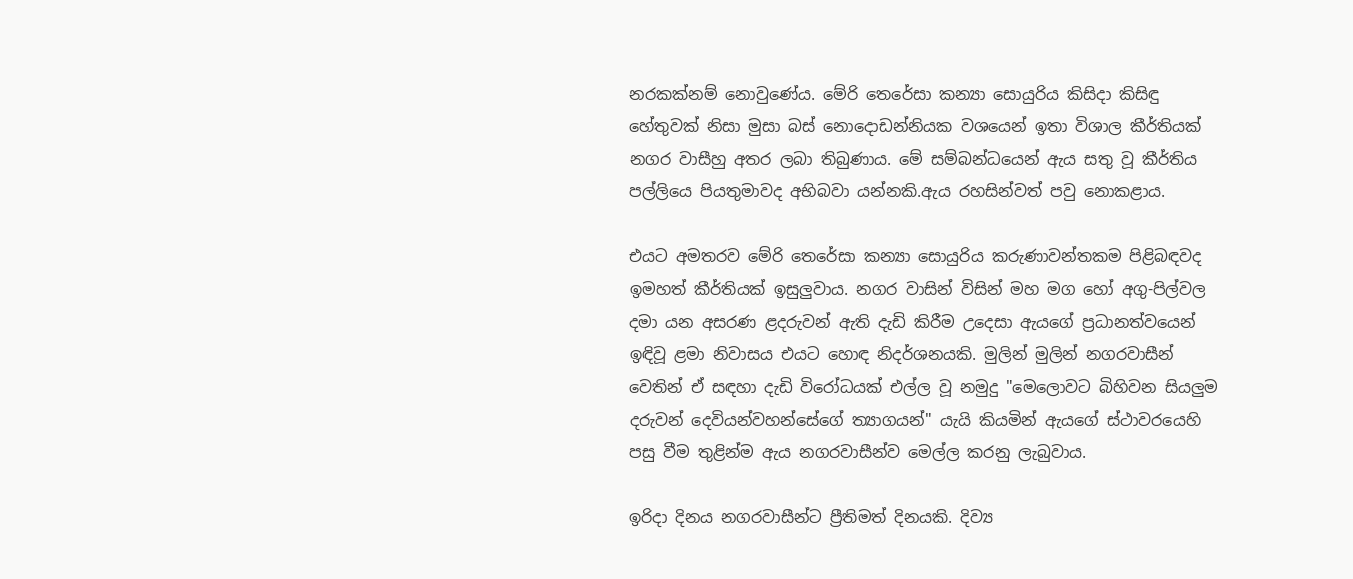නරකක්නම් නොවුණේය. මේරි තෙරේසා කන්‍යා සොයුරිය කිසිදා කිසිඳු හේතුවක් නිසා මුසා බස් නොදොඩන්නියක වශයෙන් ඉතා විශාල කීර්තියක් නගර වාසීහු අතර ලබා තිබුණාය. මේ සම්බන්ධයෙන් ඇය සතු වූ කීර්තිය පල්ලියෙ පියතුමාවද අභිබවා යන්නකි.ඇය රහසින්වත් පවු නොකළාය.

එයට අමතරව මේරි තෙරේසා කන්‍යා සොයුරිය කරුණාවන්තකම පිළිබඳවද ඉමහත් කීර්තියක් ඉසුලුවාය. නගර වාසින් විසින් මහ මග හෝ අගු-පිල්වල දමා යන අසරණ ළදරුවන් ඇති දැඩි කිරීම උදෙසා ඇයගේ ප්‍රධානත්වයෙන් ඉඳිවූ ළමා නිවාසය එයට හොඳ නිදර්ශනයකි. මුලින් මුලින් නගරවාසීන් වෙතින් ඒ සඳහා දැඩි විරෝධයක් එල්ල වූ නමුදු "මෙලොවට බිහිවන සියලුම දරුවන් දෙවියන්වහන්සේගේ ත්‍යාගයන්" යැයි කියමින් ඇයගේ ස්ථාවරයෙහි පසු වීම තුළින්ම ඇය නගරවාසීන්ව මෙල්ල කරනු ලැබුවාය.

ඉරිදා දිනය නගරවාසීන්ට ප්‍රීතිමත් දිනයකි. දිව්‍ය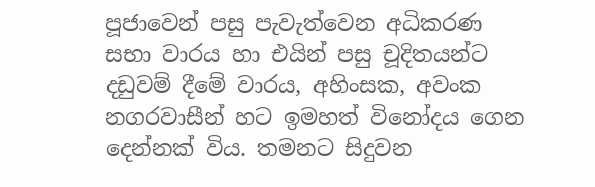පූජාවෙන් පසු පැවැත්වෙන අධිකරණ සභා වාරය හා එයින් පසු චූදිතයන්ට දඩුවම් දීමේ වාරය, අහිංසක, අවංක නගරවාසීන් හට ඉමහත් විනෝදය ගෙන දෙන්නක් විය. තමනට සිදුවන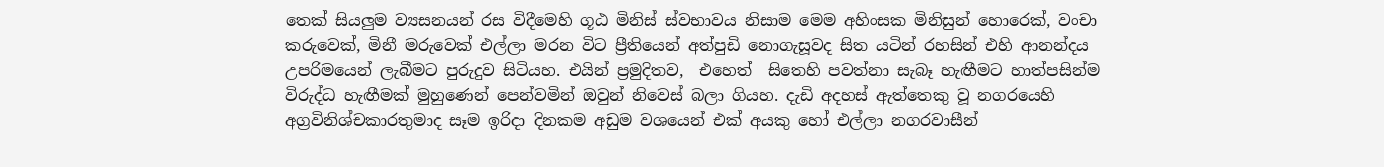තෙක් සියලුම ව්‍යසනයන් රස විදීමෙහි ගූඨ මිනිස් ස්වභාවය නිසාම මෙම අහිංසක මිනිසුන් හොරෙක්, වංචා කරුවෙක්, මිනී මරුවෙක් එල්ලා මරන විට ප්‍රීතියෙන් අත්පුඩි නොගැසූවද සිත යටින් රහසින් එහි ආනන්දය උපරිමයෙන් ලැබීමට පුරුදුව සිටියහ. එයින් ප්‍රමුදිතව,  එහෙත්  සිතෙහි පවත්නා සැබෑ හැඟීමට හාත්පසින්ම විරුද්ධ හැඟීමක් මුහුණෙන් පෙන්වමින් ඔවුන් නිවෙස් බලා ගියහ. දැඩි අදහස් ඇත්තෙකු වූ නගරයෙහි අග්‍රවිනිශ්චකාරතුමාද සෑම ඉරිදා දිනකම අඩුම වශයෙන් එක් අයකු හෝ එල්ලා නගරවාසීන්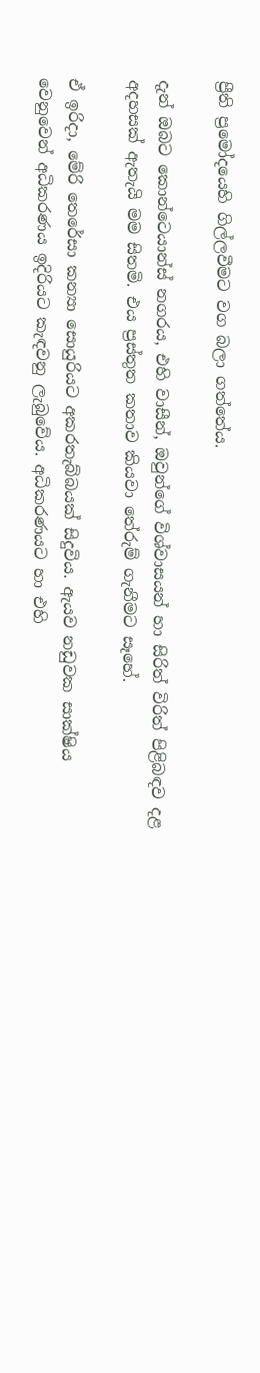ප්‍රීති ප්‍රමෝදයෙහි ගිල්ලවීමට වග බලා ගත්තේය.

දැන් ඔබට කොන්ටෙයාන්ස් නගරය, එහි වාසීන්, ඔවුන්ගේ විශ්වාසයන් හා සිරිත් විරිත් පිළිබඳව දළ අදහසක් ඇතැයි මම සිතමි. එය ප්‍රස්තුත කතාව කියවා තේරුම් ගැනීමට සෑහේ.

ඒ ඉරිදා, මේරි තෙරේසා කන්‍යා සොයුරියට අකරතැබ්බයක් සිදුවිය. ඇයව නඩුවක සාක්ෂිය වෙනුවෙන් අධිකරණය ඉදිරියට කැඳවනු ලැබුවේය. අධිකරණයට හා එහි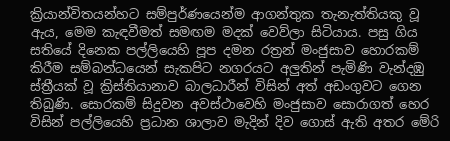ක්‍රියාන්විතයන්හට සම්පුර්ණයෙන්ම ආගන්තුක තැනැත්තියකු වූ ඇය, මෙම කැඳවීමත් සමඟම මදක් වෙව්ලා සිටියාය. පසු ගිය සතියේ දිනෙක පල්ලියෙහි පූප දමන රත්‍රන් මංජුසාව හොරකම් කිරීම සම්බන්ධයෙන් සැකපිට නගරයට අලුතින් පැමිණි වැන්දඹු ස්ත්‍රීයක් වූ ක්‍රිස්තියානාව බාලධාරීන් විසින් අත් අඩංගුවට ගෙන තිබුණි. සොරකම් සිදුවන අවස්ථාවෙහි මංජුසාව සොරාගත් හෙර විසින් පල්ලියෙහි ප්‍රධාන ශාලාව මැදින් දිව ගොස් ඇති අතර මේරි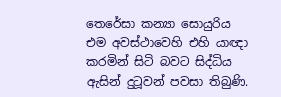තෙරේසා කන්‍යා සොයුරිය එම අවස්ථාවෙහි එහි යාඥා කරමින් සිටි බවට සිද්ධිය ඇසින් දුටූවන් පවසා තිබුණි.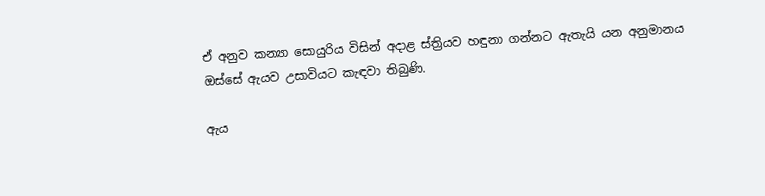ඒ අනුව කන්‍යා සොයුරිය විසින් අදාළ ස්ත්‍රියව හඳුනා ගන්නට ඇතැයි යන අනුමානය ඔස්සේ ඇයව උසාවියට කැඳවා තිබුණි.

ඇය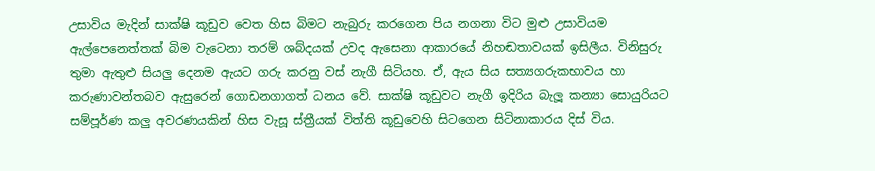උසාවිය මැදින් සාක්ෂි කූඩුව වෙත හිස බිමට නැබුරු කරගෙන පිය නගනා විට මුළු උසාවියම ඇල්පෙනෙත්තක් බිම වැටෙනා තරම් ශබ්දයක් උවද ඇසෙනා ආකාරයේ නිහඬතාවයක් ඉසිලීය. විනිසුරු තුමා ඇතුළු සියලු දෙනම ඇයට ගරු කරනු වස් නැගී සිටියහ. ඒ, ඇය සිය සත්‍යගරුකභාවය හා කරුණාවන්තබව ඇසුරෙන් ගොඩනගාගත් ධනය වේ. සාක්ෂි කූඩුවට නැගී ඉදිරිය බැලූ කන්‍යා සොයුරියට සම්පූර්ණ කලු අවරණයකින් හිස වැසූ ස්ත්‍රීයක් විත්ති කූඩුවෙහි සිටගෙන සිටිනාකාරය දිස් විය.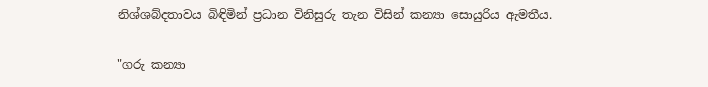නිශ්ශබ්දතාවය බිඳිමින් ප්‍රධාන විනිසුරු තැන විසින් කන්‍යා සොයුරිය ඇමතීය.

"ගරු කන්‍යා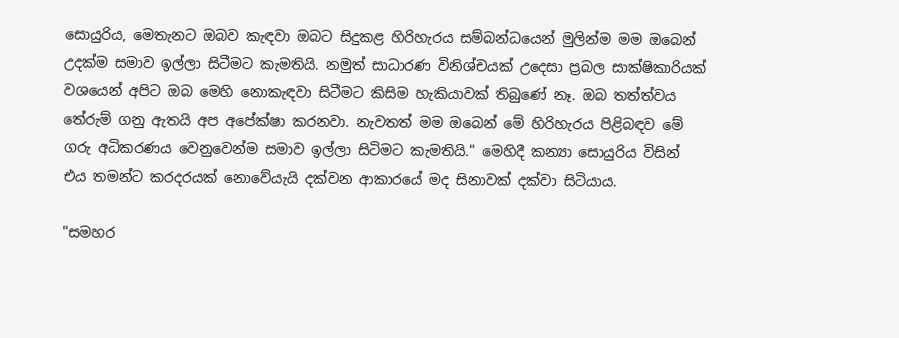සොයුරිය, මෙතැනට ඔබව කැඳවා ඔබට සිදුකළ හිරිහැරය සම්බන්ධයෙන් මුලින්ම මම ඔබෙන් උදක්ම සමාව ඉල්ලා සිටීමට කැමතියි. නමුත් සාධාරණ විනිශ්චයක් උදෙසා ප්‍රබල සාක්ෂිකාරියක් වශයෙන් අපිට ඔබ මෙහි නොකැඳවා සිටීමට කිසිම හැකියාවක් තිබුණේ නෑ. ඔබ තත්ත්වය තේරුම් ගනු ඇතයි අප අපේක්ෂා කරනවා. නැවතත් මම ඔබෙන් මේ හිරිහැරය පිළිබඳව මේ ගරු අධිකරණය වෙනුවෙන්ම සමාව ඉල්ලා සිටිමට කැමතියි." මෙහිදී කන්‍යා සොයුරිය විසින් එය තමන්ට කරදරයක් නොවේයැයි දක්වන ආකාරයේ මද සිනාවක් දක්වා සිටියාය.

"සමහර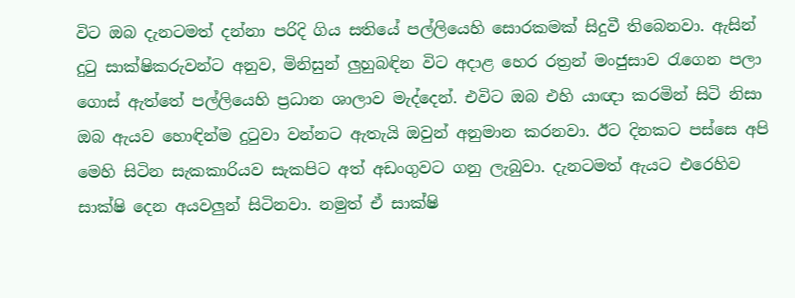විට ඔබ දැනටමත් දන්නා පරිදි ගිය සතියේ පල්ලියෙහි සොරකමක් සිදුවී තිබෙනවා. ඇසින් දුටු සාක්ෂිකරුවන්ට අනුව, මිනිසුන් ලුහුබඳින විට අදාළ හෙර රත්‍රන් මංජුසාව රැගෙන පලා ගොස් ඇත්තේ පල්ලියෙහි ප්‍රධාන ශාලාව මැද්දෙන්. එවිට ඔබ එහි යාඥා කරමින් සිටි නිසා ඔබ ඇයව හොඳින්ම දුටුවා වන්නට ඇතැයි ඔවුන් අනුමාන කරනවා. ඊට දිනකට පස්සෙ අපි මෙහි සිටින සැකකාරියව සැකපිට අත් අඩංගුවට ගනු ලැබුවා. දැනටමත් ඇයට එරෙහිව සාක්ෂි දෙන අයවලුන් සිටිනවා. නමුත් ඒ සාක්ෂි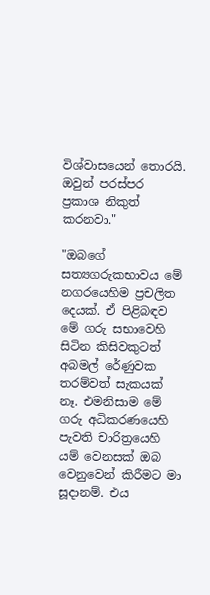විශ්වාසයෙන් තොරයි. ඔවුන් පරස්පර ප්‍රකාශ නිකුත් කරනවා."

"ඔබගේ සත්‍යගරුකභාවය මේ නගරයෙහිම ප්‍රචලිත දෙයක්. ඒ පිළිබඳව මේ ගරු සභාවෙහි සිටින කිසිවකුටත් අබමල් රේණුවක තරම්වත් සැකයක් නෑ. එමනිසාම මේ ගරු අධිකරණයෙහි පැවති චාරිත්‍රයෙහි යම් වෙනසක් ඔබ වෙනුවෙන් කිරීමට මා සූදානම්. එය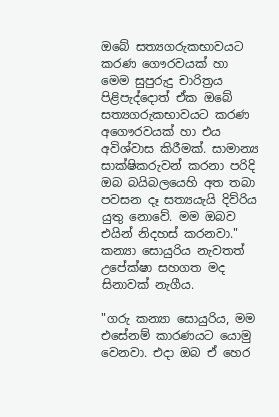ඔබේ සත්‍යගරුකභාවයට කරණ ගෞරවයක් හා මෙම සුපුරුදු චාරිත්‍රය පිළිපැද්දොත් ඒක ඔබේ සත්‍යගරුකභාවයට කරණ අගෞරවයක් හා එය අවිශ්වාස කිරීමක්. සාමාන්‍ය සාක්ෂිකරුවන් කරනා පරිදි ඔබ බයිබලයෙහි අත තබා පවසන දෑ සත්‍යයැයි දිව්රිය යුතු නොවේ. මම ඔබව එයින් නිදහස් කරනවා." කන්‍යා සොයුරිය නැවතත් උපේක්ෂා සහගත මද සිනාවක් නැගීය.

"ගරු කන්‍යා සොයුරිය, මම එසේනම් කාරණයට යොමු වෙනවා. එදා ඔබ ඒ හෙර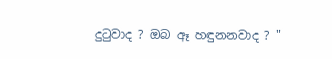දුටුවාද ? ඔබ ඈ හඳුනනවාද ? "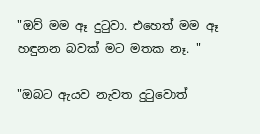"ඔව් මම ඈ දුටුවා. එහෙත් මම ඈ හඳුනන බවක් මට මතක නෑ. "

"ඔබට ඇයව නැවත දුටුවොත්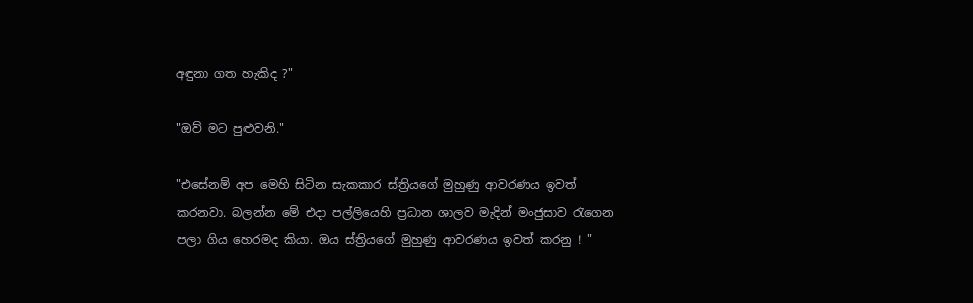අඳුනා ගත හැකිද ?"

"ඔව් මට පුළුවනි."

"එසේනම් අප මෙහි සිටින සැකකාර ස්ත්‍රියගේ මුහුණු ආවරණය ඉවත් කරනවා. බලන්න මේ එදා පල්ලියෙහි ප්‍රධාන ශාලව මැදින් මංජුසාව රැගෙන පලා ගිය හෙරමද කියා. ඔය ස්ත්‍රියගේ මුහුණු ආවරණය ඉවත් කරනු ! "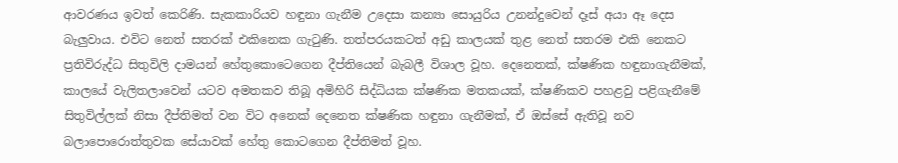ආවරණය ඉවත් කෙරිණි. සැකකාරියව හඳුනා ගැනීම උදෙසා කන්‍යා සොයුරිය උනන්දුවෙන් දෑස් අයා ඈ දෙස බැලුවාය. එවිට නෙත් සතරක් එකිනෙක ගැටුණි. තත්පරයකටත් අඩු කාලයක් තුළ නෙත් සතරම එකි නෙකට ප්‍රතිවිරුද්ධ සිතුවිලි දාමයන් හේතුකොටෙගෙන දීප්තියෙන් බැබලී විශාල වූහ. දෙනෙතක්, ක්ෂණික හඳුනාගැනීමක්, කාලයේ වැලිතලාවෙන් යටව අමතකව තිබූ අමිහිරි සිද්ධියක ක්ෂණික මතකයක්, ක්ෂණිකව පහළවු පළිගැනීමේ සිතුවිල්ලක් නිසා දීප්තිමත් වන විට අනෙක් දෙනෙත ක්ෂණික හඳුනා ගැනීමක්, ඒ ඔස්සේ ඇතිවූ නව බලාපොරොත්තුවක සේයාවක් හේතු කොටගෙන දීප්තිමත් වූහ.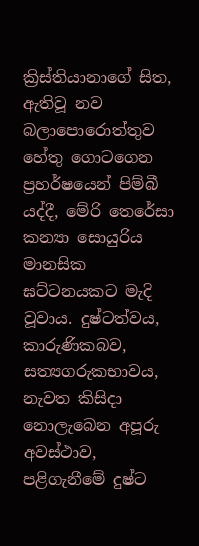ක්‍රිස්තියානාගේ සිත, ඇතිවූ නව බලාපොරොත්තුව හේතු ගොටගෙන ප්‍රහර්ෂයෙන් පිම්බී යද්දී, මේරි තෙරේසා කන්‍යා සොයුරිය මානසික ඝට්ටනයකට මැදි වූවාය. දුෂ්ටත්වය, කාරුණිකබව, සත්‍යගරුකභාවය, නැවත කිසිදා නොලැබෙන අපූරු අවස්ථාව, පළිගැනීමේ දුෂ්ට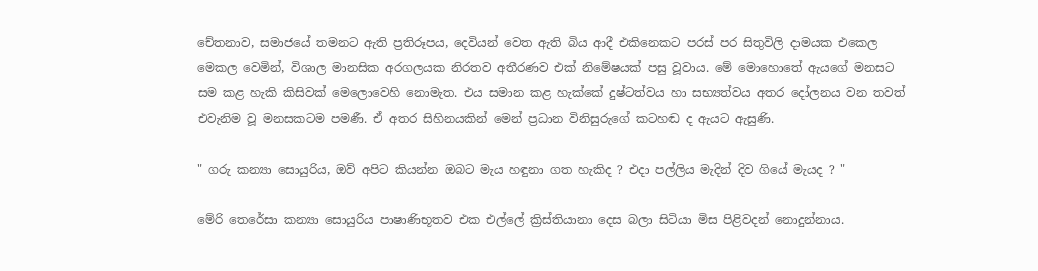චේතනාව, සමාජයේ තමනට ඇති ප්‍රතිරූපය, දෙවියන් වෙත ඇති බිය ආදී එකිනෙකට පරස් පර සිතුවිලි දාමයක එකෙල මෙකල වෙමින්, විශාල මානසික අරගලයක නිරතව අතීරණව එක් නිමේෂයක් පසු වූවාය. මේ මොහොතේ ඇයගේ මනසට සම කළ හැකි කිසිවක් මෙලොවෙහි නොමැත. එය සමාන කළ හැක්කේ දුෂ්ටත්වය හා සභ්‍යත්වය අතර දෝලනය වන තවත් එවැනිම වූ මනසකටම පමණී. ඒ අතර සිහිනයකින් මෙන් ප්‍රධාන විනිසුරුගේ කටහඬ ද ඇයට ඇසුණි.

" ගරු කන්‍යා සොයුරිය, ඔව් අපිට කියන්න ඔබට මැය හඳුනා ගත හැකිද ? එදා පල්ලිය මැදින් දිව ගියේ මැයද ? "

මේරි තෙරේසා කන්‍යා සොයුරිය පාෂාණිභූතව එක එල්ලේ ක්‍රිස්තියානා දෙස බලා සිටියා මිස පිළිවදන් නොදුන්නාය.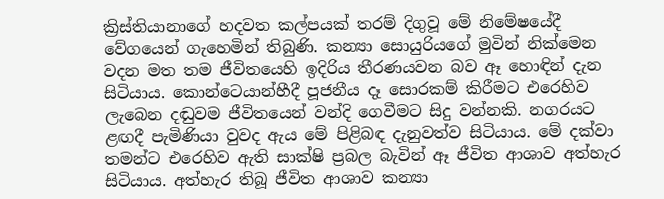ක්‍රිස්තියානාගේ හදවත කල්පයක් තරම් දිගුවූ මේ නිමේෂයේදී වේගයෙන් ගැහෙමින් තිබුණි. කන්‍යා සොයුරියගේ මුවින් නික්මෙන වදන මත තම ජීවිතයෙහි ඉදිරිය තීරණයවන බව ඈ හොඳින් දැන සිටියාය. කොන්ටෙයාන්හීදී පූජනීය දෑ සොරකම් කිරීමට එරෙහිව ලැබෙන දඬුවම ජීවිතයෙන් වන්දි ගෙවීමට සිදු වන්නකි. නගරයට ළඟදී පැමිණියා වුවද ඇය මේ පිළිබඳ දැනුවත්ව සිටියාය. මේ දක්වා තමන්ට එරෙහිව ඇති සාක්ෂි ප්‍රබල බැවින් ඈ ජීවිත ආශාව අත්හැර සිටියාය. අත්හැර තිබූ ජීවිත ආශාව කන්‍යා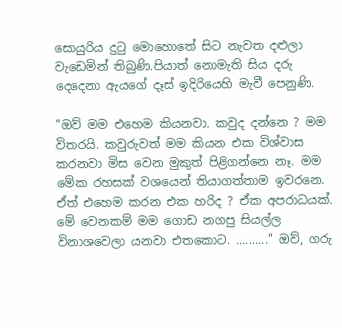සොයුරිය දුටු මොහොතේ සිට නැවත දළුලා වැඩෙමින් තිබුණි.පියාත් නොමැති සිය දරු දෙදෙනා ඇයගේ දෑස් ඉදිරියෙහි මැවී පෙනුණි.

"ඔව් මම එහෙම කියනවා. කවුද දන්නෙ ? මම විතරයි. කවුරුවත් මම කියන එක විශ්වාස කරනවා මිස වෙන මුකුත් පිළිගන්නෙ නෑ. මම මේක රහසක් වශයෙන් තියාගත්තාම ඉවරනෙ. ඒත් එහෙම කරන එක හරිද ? ඒක අපරාධයක්. මේ වෙනකම් මම ගොඩ නගපු සියල්ල විනාශවෙලා යනවා එතකොට. .........." ඔව්, ගරු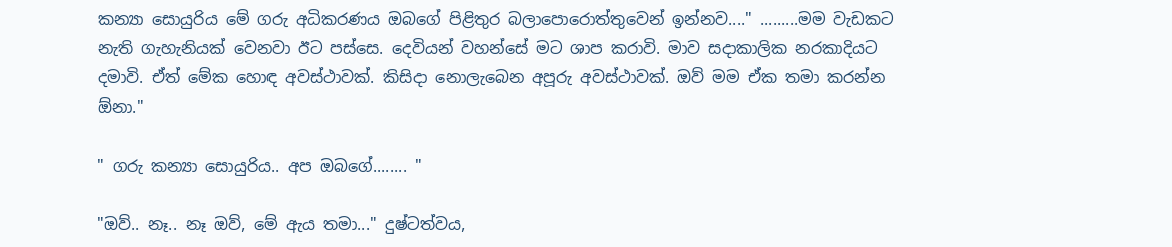කන්‍යා සොයුරිය මේ ගරු අධිකරණය ඔබගේ පිළිතුර බලාපොරොත්තුවෙන් ඉන්නව...." .........මම වැඩකට නැති ගැහැනියක් වෙනවා ඊට පස්සෙ. දෙවියන් වහන්සේ මට ශාප කරාවි. මාව සදාකාලික නරකාදියට දමාවි. ඒත් මේක හොඳ අවස්ථාවක්. කිසිදා නොලැබෙන අපූරු අවස්ථාවක්. ඔව් මම ඒක තමා කරන්න ඕනා."

" ගරු කන්‍යා සොයුරිය.. අප ඔබගේ........ "

"ඔව්.. නෑ.. නෑ ඔව්, මේ ඇය තමා..." දුෂ්ටත්වය,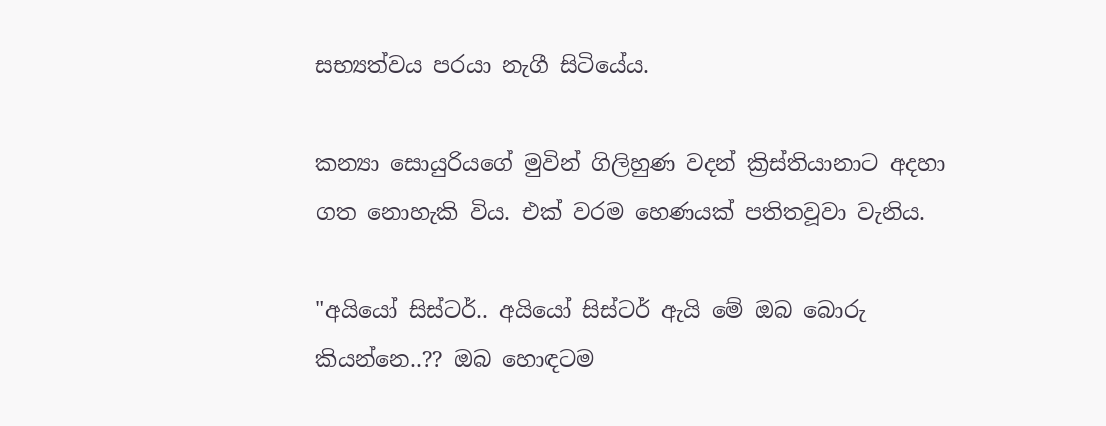සභ්‍යත්වය පරයා නැගී සිටියේය.

කන්‍යා සොයුරියගේ මුවින් ගිලිහුණ වදන් ක්‍රිස්තියානාට අදහා ගත නොහැකි විය. එක් වරම හෙණයක් පතිතවූවා වැනිය.

"අයියෝ සිස්ටර්.. අයියෝ සිස්ටර් ඇයි මේ ඔබ බොරු කියන්නෙ..?? ඔබ හොඳටම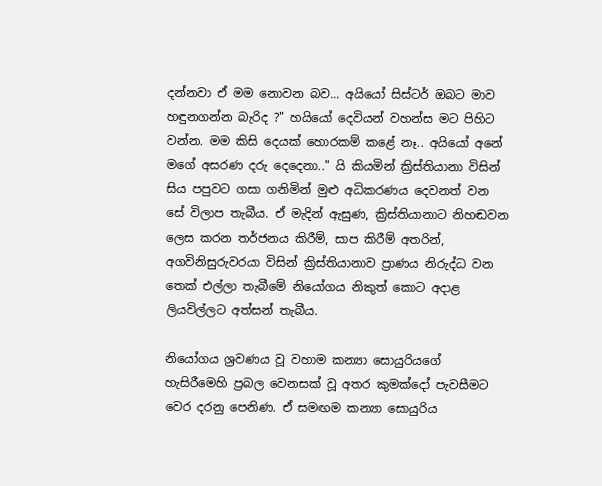දන්නවා ඒ මම නොවන බව... අයියෝ සිස්ටර් ඔබට මාව හඳුනගන්න බැරිද ?" හයියෝ දෙවියන් වහන්ස මට පිහිට වන්න. මම කිසි දෙයක් හොරකම් කළේ නෑ.. අයියෝ අනේ මගේ අසරණ දරු දෙදෙනා.." යි කියමින් ක්‍රිස්තියානා විසින් සිය පපුවට ගසා ගනිමින් මුළු අධිකරණය දෙවනත් වන සේ විලාප තැබීය. ඒ මැදින් ඇසුණ, ක්‍රිස්තියානාට නිහඬවන ලෙස කරන තර්ජනය කිරීම්, සාප කිරීම් අතරින්, අගවිනිසුරුවරයා විසින් ක්‍රිස්තියානාව ප්‍රාණය නිරුද්ධ වන තෙක් එල්ලා තැබීමේ නියෝගය නිකුත් කොට අදාළ ලියවිල්ලට අත්සන් තැබීය.

නියෝගය ශ්‍රවණය වූ වහාම කන්‍යා සොයුරියගේ හැසිරීමෙහි ප්‍රබල වෙනසක් වූ අතර කුමක්දෝ පැවසීමට වෙර දරනු පෙනිණ. ඒ සමඟම කන්‍යා සොයුරිය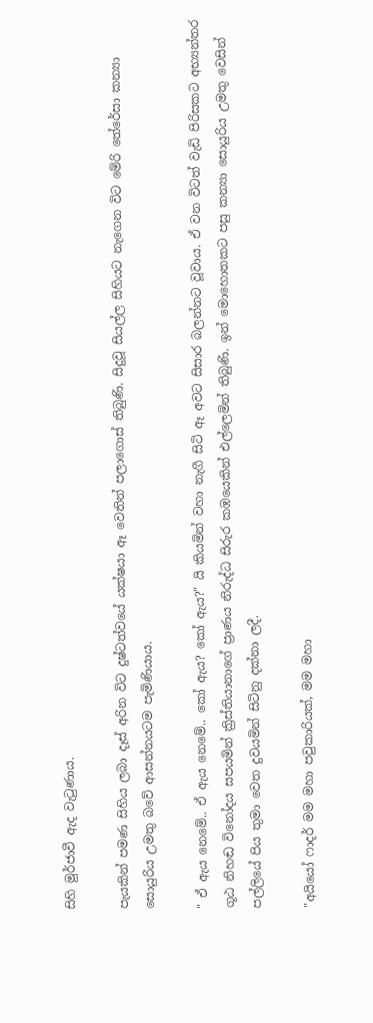සිහි මුර්ජාවී ඇද වැටුණාය.

පැයකින් පමණ සිහිය ලබා දෑස් අරින විට දුෂ්ටත්වයේ යක්ෂයා ඈ වෙතින් පලාගොස් තිබුණි. සිදුවූ සියල්ල සිහියට නැගෙන විට මේරි තේරේසා කන්‍යා සොයුරිය උමතු බවේ ආසන්නයටම පැමිණියාය.

" ඒ ඇය නෙමේ.. ඒ ඇය නෙමේ.. කෝ ඇය? කෝ ඇය?" යි කියමින් වහා නැගී සිටි ඈ අවට සිසාර බලන්නට වූවාය. ඒ වන විටත් වැඩි පිරිසකට අභ්‍යන්තර ගූඨ නිහඬ විනෝදය සපයමින් ක්‍රිස්තියානාගේ ප්‍රාණය නිරුද්ධ සිරුර කඹයෙකින් එල්ලෙමින් තිබුණි. ඉන් මොහොතකට පසු කන්‍යා සොයුරිය උමතු වෙසින් පල්ලියේ පිය තුමා වෙත දුවයමින් සිටිනු දක්නා ලදී.

"අයියෝ ෆාදර් මම මහා පවුකාරියක්, මම මහා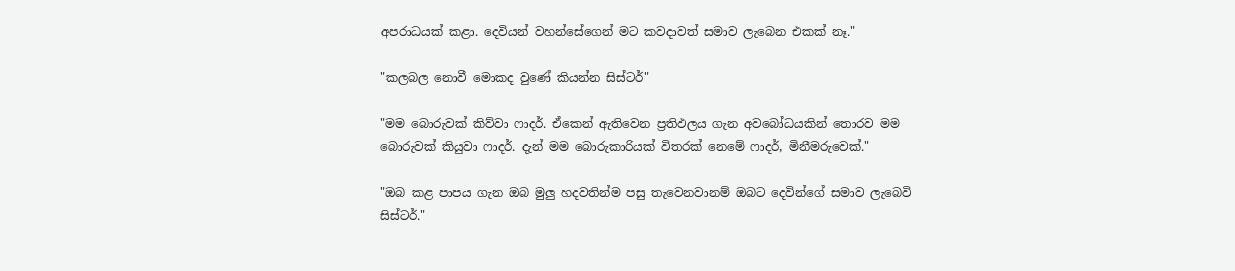අපරාධයක් කළා. දෙවියන් වහන්සේගෙන් මට කවදාවත් සමාව ලැබෙන එකක් නෑ."

"කලබල නොවී මොකද වුණේ කියන්න සිස්ටර්"

"මම බොරුවක් කිව්වා ෆාදර්. ඒකෙන් ඇතිවෙන ප්‍රතිඵලය ගැන අවබෝධයකින් තොරව මම බොරුවක් කියුවා ෆාදර්. දැන් මම බොරුකාරියක් විතරක් නෙමේ ෆාදර්, මිනීමරුවෙක්."

"ඔබ කළ පාපය ගැන ඔබ මුලු හදවතින්ම පසු තැවෙනවානම් ඔබට දෙවින්ගේ සමාව ලැබෙවි සිස්ටර්."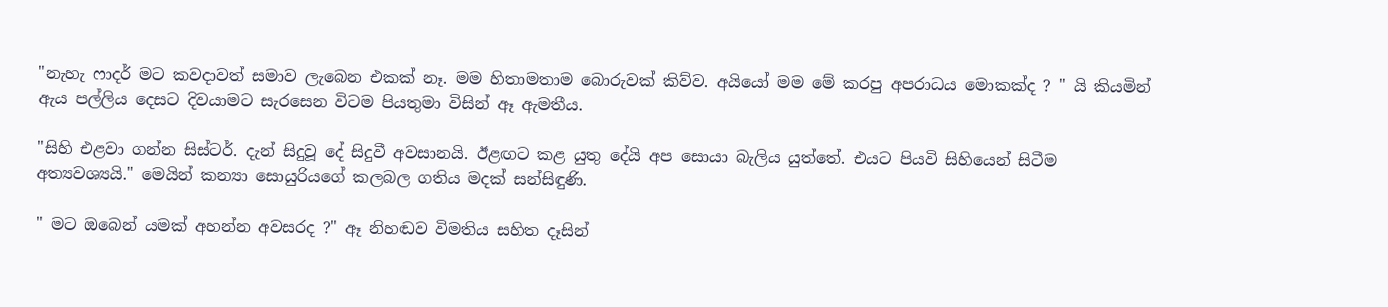"නැහැ ෆාදර් මට කවදාවත් සමාව ලැබෙන එකක් නෑ. මම හිතාමතාම බොරුවක් කිව්ව. අයියෝ මම මේ කරපු අපරාධය මොකක්ද ? " යි කියමින් ඇය පල්ලිය දෙසට දිවයාමට සැරසෙන විටම පියතුමා විසින් ඈ ඇමතීය.

"සිහි එළවා ගන්න සිස්ටර්. දැන් සිදුවූ දේ සිදුවී අවසානයි. ඊළඟට කළ යුතු දේයි අප සොයා බැලිය යුත්තේ. එයට පියවි සිහියෙන් සිටීම අත්‍යවශ්‍යයි." මෙයින් කන්‍යා සොයුරියගේ කලබල ගතිය මදක් සන්සිඳුණි.

" මට ඔබෙන් යමක් අහන්න අවසරද ?" ඈ නිහඬව විමතිය සහිත දෑසින්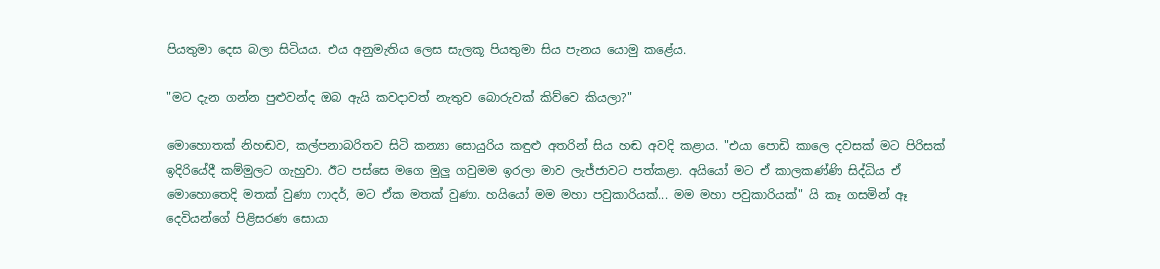පියතුමා දෙස බලා සිටියය. එය අනුමැතිය ලෙස සැලකූ පියතුමා සිය පැනය යොමු කළේය.

"මට දැන ගන්න පුළුවන්ද ඔබ ඇයි කවදාවත් නැතුව බොරුවක් කිව්වෙ කියලා?"

මොහොතක් නිහඬව, කල්පනාබරිතව සිටි කන්‍යා සොයුරිය කඳුළු අතරින් සිය හඬ අවදි කළාය. "එයා පොඩි කාලෙ දවසක් මට පිරිසක් ඉදිරියේදී කම්මුලට ගැහුවා. ඊට පස්සෙ මගෙ මුලු ගවුමම ඉරලා මාව ලැජ්ජාවට පත්කළා. අයියෝ මට ඒ කාලකණ්ණි සිද්ධිය ඒ මොහොතෙදි මතක් වුණා ෆාදර්, මට ඒක මතක් වුණා. හයියෝ මම මහා පවුකාරියක්... මම මහා පවුකාරියක්" යි කෑ ගසමින් ඈ දෙවියන්ගේ පිළිසරණ සොයා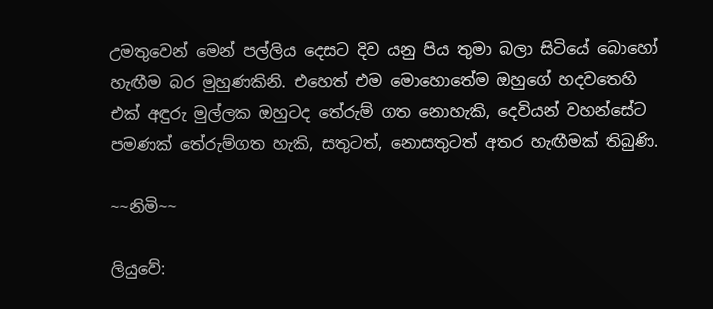උමතුවෙන් මෙන් පල්ලිය දෙසට දිව යනු පිය තුමා බලා සිටියේ බොහෝ හැඟීම බර මුහුණකිනි. එහෙත් එම මොහොතේම ඔහුගේ හදවතෙහි එක් අඳුරු මුල්ලක ඔහුටද තේරුම් ගත නොහැකි, දෙවියන් වහන්සේට පමණක් තේරුම්ගත හැකි, සතුටත්, නොසතුටත් අතර හැඟීමක් තිබුණි.

~~නිමි~~

ලියුවේ: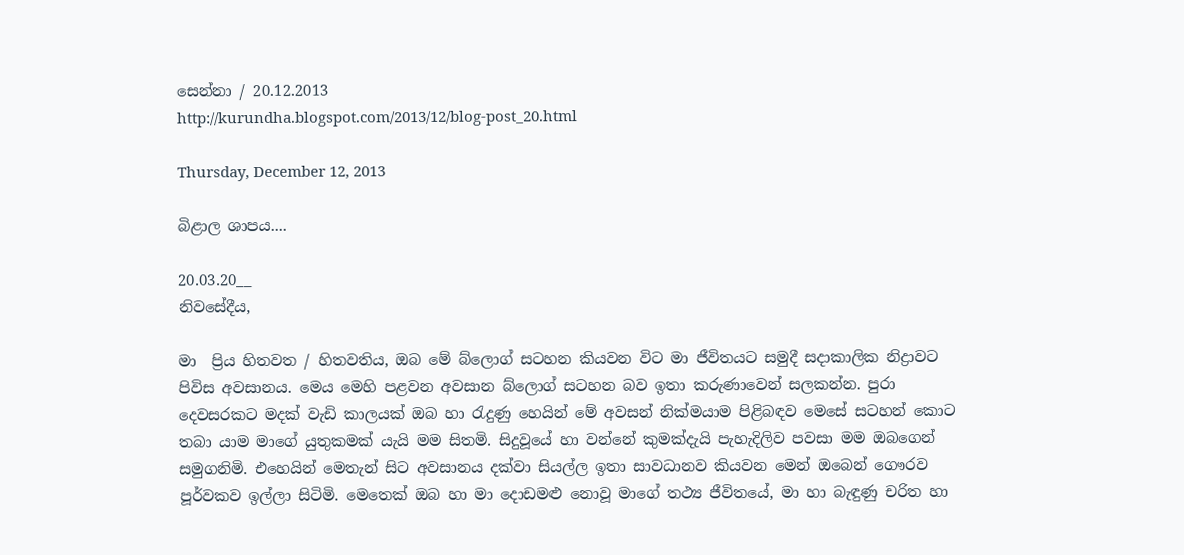සෙන්නා / 20.12.2013
http://kurundha.blogspot.com/2013/12/blog-post_20.html

Thursday, December 12, 2013

බිළාල ශාපය....

20.03.20__
නිවසේදීය,

මා  ප්‍රිය හිතවත / හිතවතිය, ඔබ මේ බ්ලොග් සටහන කියවන විට මා ජීවිතයට සමුදී සදාකාලික නිද්‍රාවට පිවිස අවසානය. මෙය මෙහි පළවන අවසාන බ්ලොග් සටහන බව ඉතා කරුණාවෙන් සලකන්න. පුරා දෙවසරකට මදක් වැඩි කාලයක් ඔබ හා රැදුණු හෙයින් මේ අවසන් නික්මයාම පිළිබඳව මෙසේ සටහන් කොට තබා යාම මාගේ යුතුකමක් යැයි මම සිතමි. සිදුවූයේ හා වන්නේ කුමක්දැයි පැහැදිලිව පවසා මම ඔබගෙන් සමුගනිමි. එහෙයින් මෙතැන් සිට අවසානය දක්වා සියල්ල ඉතා සාවධානව කියවන මෙන් ඔබෙන් ගෞරව පූර්වකව ඉල්ලා සිටිමි. මෙතෙක් ඔබ හා මා දොඩමළු නොවූ මාගේ තථ්‍ය ජීවිතයේ, මා හා බැඳුණු චරිත හා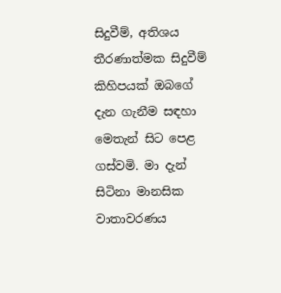සිදුවීම්, අතිශය තීරණාත්මක සිදුවීම් කිහිපයක් ඔබගේ දැන ගැනීම සඳහා මෙතැන් සිට පෙළ ගස්වමි. මා දැන් සිටිනා මානසික වාතාවරණය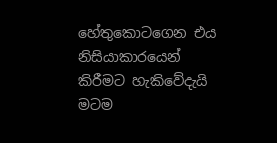හේතුකොටගෙන එය නිසියාකාරයෙන් කිරීමට හැකිවේදැයි මටම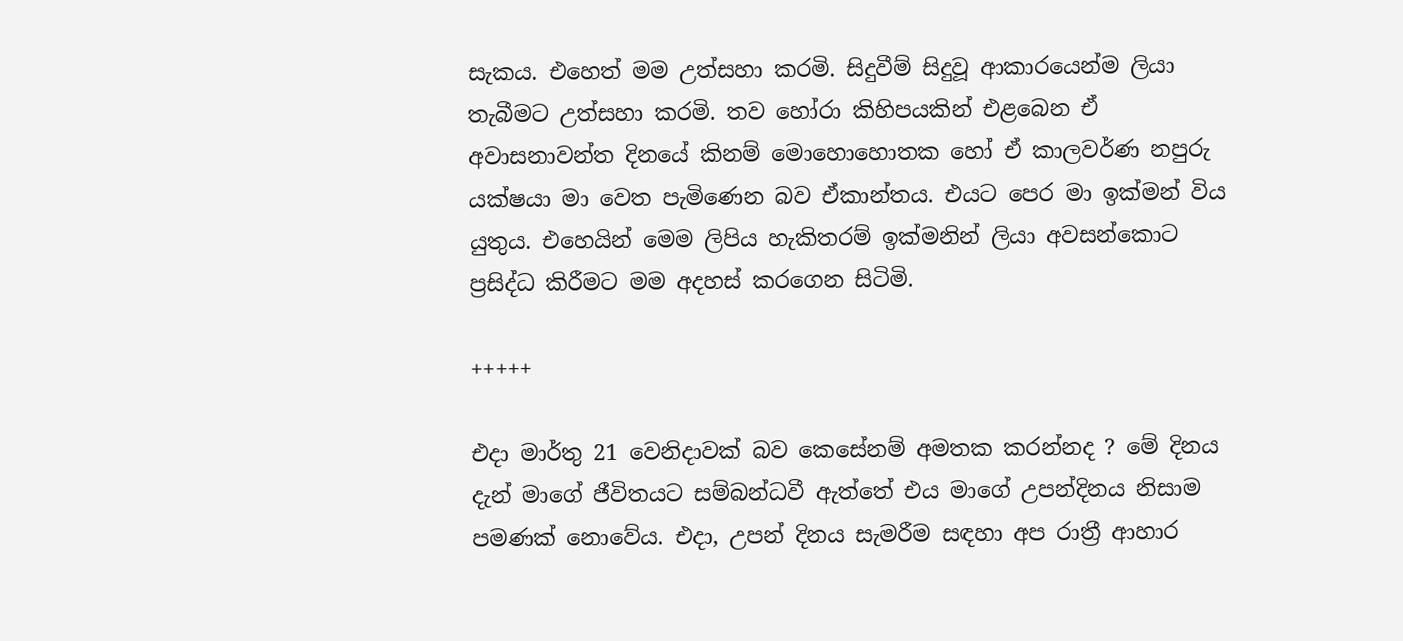සැකය. එහෙත් මම උත්සහා කරමි. සිදුවීම් සිදුවූ ආකාරයෙන්ම ලියා තැබීමට උත්සහා කරමි. තව හෝරා කිහිපයකින් එළබෙන ඒ අවාසනාවන්ත දිනයේ කිනම් මොහොහොතක හෝ ඒ කාලවර්ණ නපුරු යක්ෂයා මා වෙත පැමිණෙන බව ඒකාන්තය. එයට පෙර මා ඉක්මන් විය යුතුය. එහෙයින් මෙම ලිපිය හැකිතරම් ඉක්මනින් ලියා අවසන්කොට ප්‍රසිද්ධ කිරීමට මම අදහස් කරගෙන සිටිමි.

+++++

එදා මාර්තු 21 වෙනිදාවක් බව කෙසේනම් අමතක කරන්නද ? මේ දිනය දැන් මාගේ ජීවිතයට සම්බන්ධවී ඇත්තේ එය මාගේ උපන්දිනය නිසාම පමණක් නොවේය. එදා, උපන් දිනය සැමරීම සඳහා අප රාත්‍රී ආහාර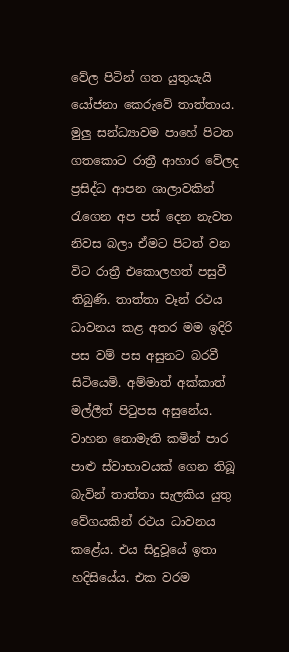වේල පිටින් ගත යුතුයැයි යෝජනා කෙරුවේ තාත්තාය. මුලු සන්ධ්‍යාවම පාහේ පිටත ගතකොට රාත්‍රී ආහාර වේලද ප්‍රසිද්ධ ආපන ශාලාවකින් රැගෙන අප පස් දෙන නැවත නිවස බලා ඒමට පිටත් වන විට රාත්‍රී එකොලහත් පසුවී තිබුණි. තාත්තා වෑන් රථය ධාවනය කළ අතර මම ඉදිරි පස වම් පස අසුනට බරවී සිටියෙමි. අම්මාත් අක්කාත් මල්ලීත් පිටුපස අසුනේය. වාහන නොමැති කමින් පාර පාළු ස්වාභාවයක් ගෙන තිබූ බැවින් තාත්තා සැලකිය යුතු වේගයකින් රථය ධාවනය කළේය. එය සිදුවූයේ ඉතා හදිසියේය. එක වරම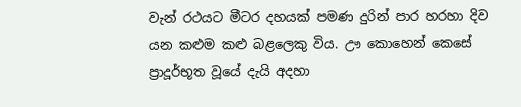වැන් රථයට මීටර දහයක් පමණ දුරින් පාර හරහා දිව යන කළුම කළු බළලෙකු විය. ඌ කොහෙන් කෙසේ ප්‍රාදූර්භූත වූයේ දැයි අදහා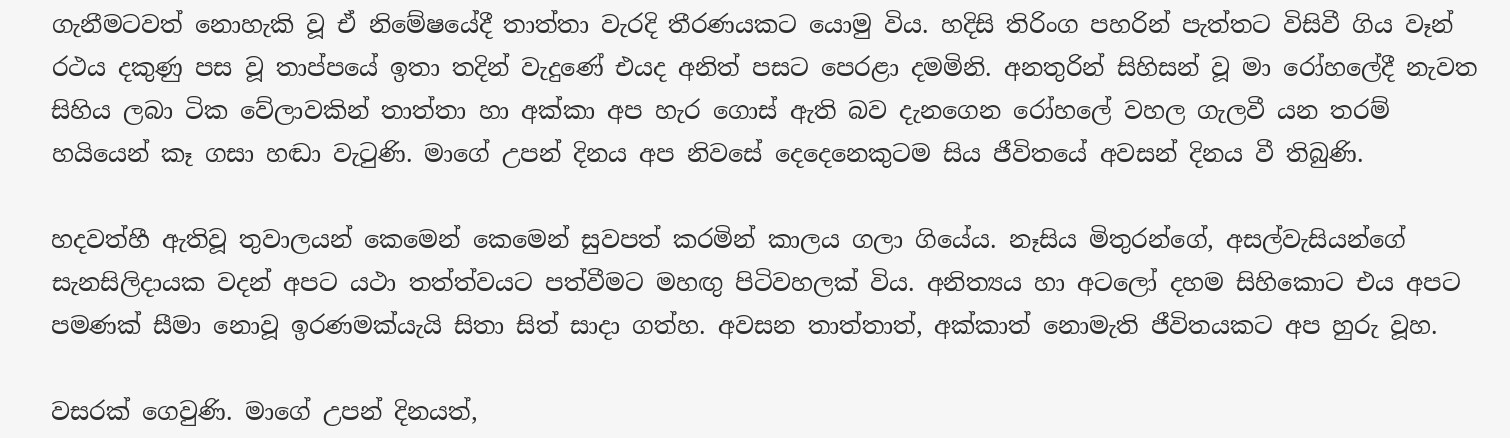ගැනීමටවත් නොහැකි වූ ඒ නිමේෂයේදී තාත්තා වැරදි තීරණයකට යොමු විය. හදිසි තිරිංග පහරින් පැත්තට විසිවී ගිය වෑන් රථය දකුණු පස වූ තාප්පයේ ඉතා තදින් වැදුණේ එයද අනිත් පසට පෙරළා දමමිනි. අනතුරින් සිහිසන් වූ මා රෝහලේදී නැවත සිහිය ලබා ටික වේලාවකින් තාත්තා හා අක්කා අප හැර ගොස් ඇති බව දැනගෙන රෝහලේ වහල ගැලවී යන තරම් හයියෙන් කෑ ගසා හඬා වැටුණි. මාගේ උපන් දිනය අප නිවසේ දෙදෙනෙකුටම සිය ජීවිතයේ අවසන් දිනය වී තිබුණි.

හදවත්හී ඇතිවූ තුවාලයන් කෙමෙන් කෙමෙන් සුවපත් කරමින් කාලය ගලා ගියේය. නෑසිය මිතුරන්ගේ, අසල්වැසියන්ගේ සැනසිලිදායක වදන් අපට යථා තත්ත්වයට පත්වීමට මහඟු පිටිවහලක් විය. අනිත්‍යය හා අටලෝ දහම සිහිකොට එය අපට පමණක් සීමා නොවූ ඉරණමක්යැයි සිතා සිත් සාදා ගත්හ. අවසන තාත්තාත්, අක්කාත් නොමැති ජීවිතයකට අප හුරු වූහ.

වසරක් ගෙවුණි. මාගේ උපන් දිනයත්,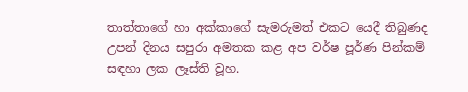තාත්තාගේ හා අක්කාගේ සැමරුමත් එකට යෙදී තිබුණද උපන් දිනය සපුරා අමතක කළ අප වර්ෂ පූර්ණ පින්කම් සඳහා ලක ලෑස්ති වූහ.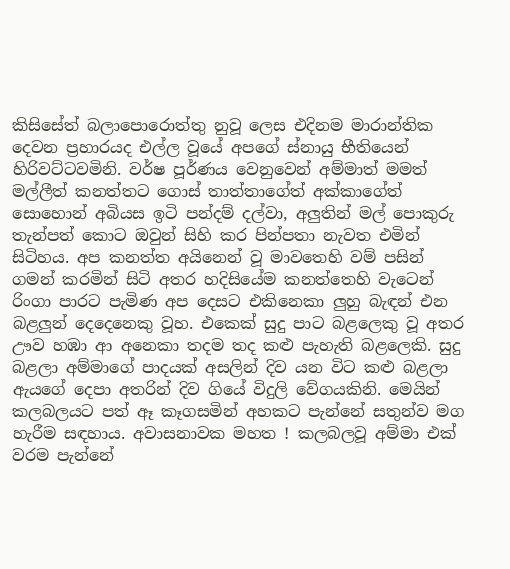කිසිසේත් බලාපොරොත්තු නුවූ ලෙස එදිනම මාරාන්තික දෙවන ප්‍රහාරයද එල්ල වූයේ අපගේ ස්නායු භීතියෙන් හිරිවට්ටවමිනි. වර්ෂ පූර්ණය වෙනුවෙන් අම්මාත් මමත් මල්ලීත් කනත්තට ගොස් තාත්තාගේත් අක්කාගේත් සොහොන් අබියස ඉටි පන්දම් දල්වා, අලුතින් මල් පොකුරු තැන්පත් කොට ඔවුන් සිහි කර පින්පතා නැවත එමින් සිටිහය. අප කනත්ත අයිනෙන් වූ මාවතෙහි වම් පසින් ගමන් කරමින් සිටි අතර හදිසියේම කනත්තෙහි වැටෙන් රිංගා පාරට පැමිණ අප දෙසට එකිනෙකා ලුහු බැඳන් එන බළලුන් දෙදෙනෙකු වූහ. එකෙක් සුදු පාට බළලෙකු වූ අතර ඌව හඹා ආ අනෙකා තදම තද කළු පැහැති බළලෙකි. සුදු බළලා අම්මාගේ පාදයක් අසලින් දිව යන විට කළු බළලා ඇයගේ දෙපා අතරින් දිව ගියේ විදුලි වේගයකිනි. මෙයින් කලබලයට පත් ඈ කෑගසමින් අහකට පැන්නේ සතුන්ව මග හැරීම සඳහාය. අවාසනාවක මහත ! කලබලවූ අම්මා එක් වරම පැන්නේ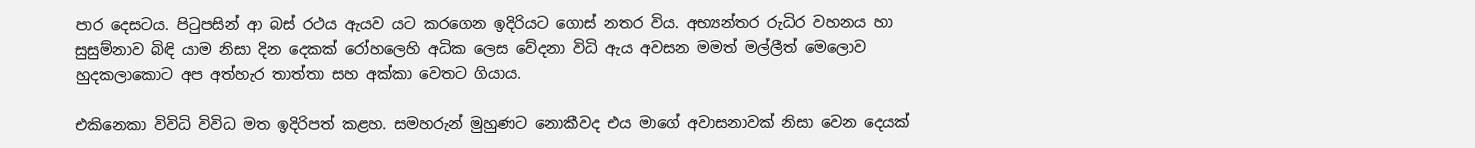පාර දෙසටය. පිටුපසින් ආ බස් රථය ඇයව යට කරගෙන ඉදිරියට ගොස් නතර විය. අභ්‍යන්තර රුධිර වහනය හා සුසුම්නාව බිඳි යාම නිසා දින දෙකක් රෝහලෙහි අධික ලෙස වේදනා විධි ඇය අවසන මමත් මල්ලීත් මෙලොව හුදකලාකොට අප අත්හැර තාත්තා සහ අක්කා වෙතට ගියාය.

එකිනෙකා විවිධි විවිධ මත ඉදිරිපත් කළහ. සමහරුන් මුහුණට නොකීවද එය මාගේ අවාසනාවක් නිසා වෙන දෙයක්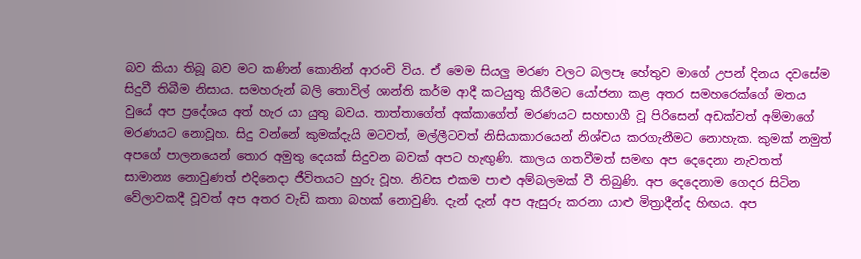බව කියා තිබූ බව මට කණින් කොනින් ආරංචි විය. ඒ මෙම සියලු මරණ වලට බලපෑ හේතුව මාගේ උපන් දිනය දවසේම සිදුවී තිබීම නිසාය. සමහරුන් බලි තොවිල් ශාන්ති කර්ම ආදී කටයුතු කිරීමට යෝජනා කළ අතර සමහරෙක්ගේ මතය වුයේ අප ප්‍රදේශය අත් හැර යා යුතු බවය. තාත්තාගේත් අක්කාගේත් මරණයට සහභාගී වූ පිරිසෙන් අඩක්වත් අම්මාගේ මරණයට නොවූහ. සිදු වන්නේ කුමක්දැයි මටවත්, මල්ලීටවත් නිසියාකාරයෙන් නිශ්චය කරගැනීමට නොහැක. කුමක් නමුත් අපගේ පාලනයෙන් තොර අමුතු දෙයක් සිදුවන බවක් අපට හැඟුණි. කාලය ගතවීමත් සමඟ අප දෙදෙනා නැවතත් සාමාන්‍ය නොවුණත් එදිනෙදා ජීවිතයට හුරු වූහ. නිවස එකම පාළු අම්බලමක් වී තිබුණි. අප දෙදෙනාම ගෙදර සිටින වේලාවකදී වූවත් අප අතර වැඩි කතා බහක් නොවුණි. දැන් දැන් අප ඇසුරු කරනා යාළු මිත්‍රාදීන්ද හිඟය. අප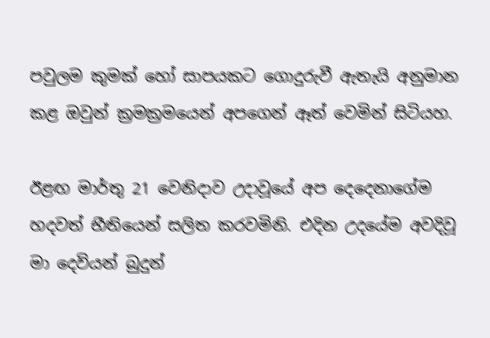පවුලම කුමක් හෝ සාපයකට ගොදුරුවී ඇතැයි අනුමාන කළ ඔවුන් ක්‍රමක්‍රමයෙන් අපගෙන් ඈත් වෙමින් සිටියහ.

ඊළඟ මාර්තු 21 වෙනිදාව උදාවූයේ අප දෙදෙනාගේම හදවත් භීතියෙන් සලිත කරවමිනි. එදින උදයේම අවදිවූ මා දෙවියන් බුදුන්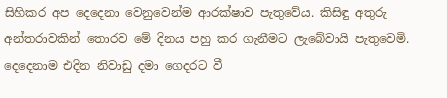සිහිකර අප දෙදෙනා වෙනුවෙන්ම ආරක්ෂාව පැතුවේය. කිසිඳු අතුරු අන්තරාවකින් තොරව මේ දිනය පහු කර ගැනීමට ලැබේවායි පැතුවෙමි. දෙදෙනාම එදින නිවාඩු දමා ගෙදරට වී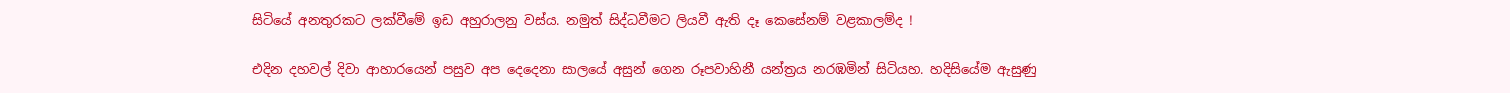සිටියේ අනතුරකට ලක්වීමේ ඉඩ අහුරාලනු වස්ය. නමුත් සිද්ධවීමට ලියවී ඇති දෑ කෙසේනම් වළකාලම්ද !

එදින දහවල් දිවා ආහාරයෙන් පසුව අප දෙදෙනා සාලයේ අසුන් ගෙන රූපවාහිනී යන්ත්‍රය නරඹමින් සිටියහ. හදිසියේම ඇසුණු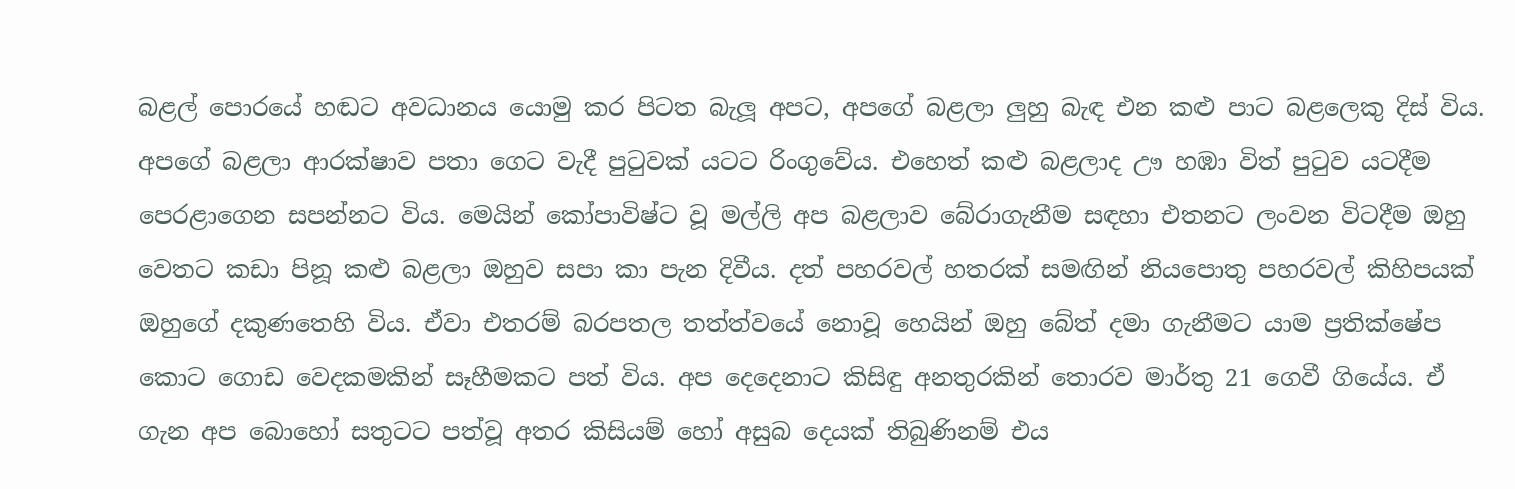බළල් පොරයේ හඬට අවධානය යොමු කර පිටත බැලූ අපට, අපගේ බළලා ලුහු බැඳ එන කළු පාට බළලෙකු දිස් විය. අපගේ බළලා ආරක්ෂාව පතා ගෙට වැදී පුටුවක් යටට රිංගුවේය. එහෙත් කළු බළලාද ඌ හඹා විත් පුටුව යටදීම පෙරළාගෙන සපන්නට විය. මෙයින් කෝපාවිෂ්ට වූ මල්ලි අප බළලාව බේරාගැනීම සඳහා එතනට ලංවන විටදීම ඔහු වෙතට කඩා පිනූ කළු බළලා ඔහුව සපා කා පැන දිවීය. දත් පහරවල් හතරක් සමඟින් නියපොතු පහරවල් කිහිපයක් ඔහුගේ දකුණතෙහි විය. ඒවා එතරම් බරපතල තත්ත්වයේ නොවූ හෙයින් ඔහු බේත් දමා ගැනීමට යාම ප්‍රතික්ෂේප කොට ගොඩ වෙදකමකින් සෑහීමකට පත් විය. අප දෙදෙනාට කිසිඳු අනතුරකින් තොරව මාර්තු 21 ගෙවී ගියේය. ඒ ගැන අප බොහෝ සතුටට පත්වූ අතර කිසියම් හෝ අසුබ දෙයක් තිබුණිනම් එය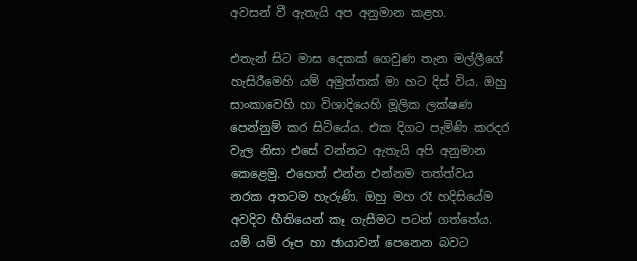අවසන් වී ඇතැයි අප අනුමාන කළහ.

එතැන් සිට මාස දෙකක් ගෙවුණ තැන මල්ලීගේ හැසිරීමෙහි යම් අමුත්තක් මා හට දිස් විය. ඔහු සාංකාවෙහි හා විශාදියෙහි මූලික ලක්ෂණ පෙන්නුම් කර සිටියේය. එක දිගට පැමිණි කරදර වැල නිසා එසේ වන්නට ඇතැයි අපි අනුමාන කෙළෙමු. එහෙත් එන්න එන්නම තත්ත්වය නරක අතටම හැරුණි. ඔහු මහ රෑ හදිසියේම අවදිව භීතියෙන් කෑ ගැසීමට පටන් ගත්තේය. යම් යම් රූප හා ඡායාවන් පෙනෙන බවට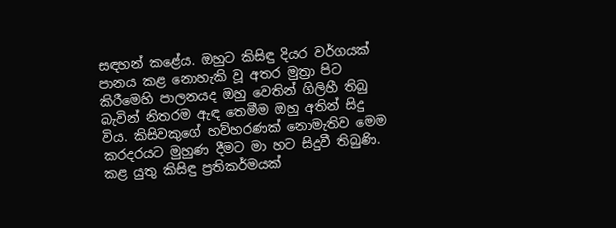සඳහන් කළේය. ඔහුට කිසිඳු දියර වර්ගයක් පානය කළ නොහැකි වූ අතර මුත්‍රා පිට කිරීමෙහි පාලනයද ඔහු වෙතින් ගිලිහී තිබු බැවින් නිතරම ඇඳ තෙමීම ඔහු අතින් සිදු විය. කිසිවකුගේ හව්හරණක් නොමැතිව මෙම කරදරයට මුහුණ දීමට මා හට සිදුවී තිබුණි. කළ යුතු කිසිඳු ප්‍රතිකර්මයක්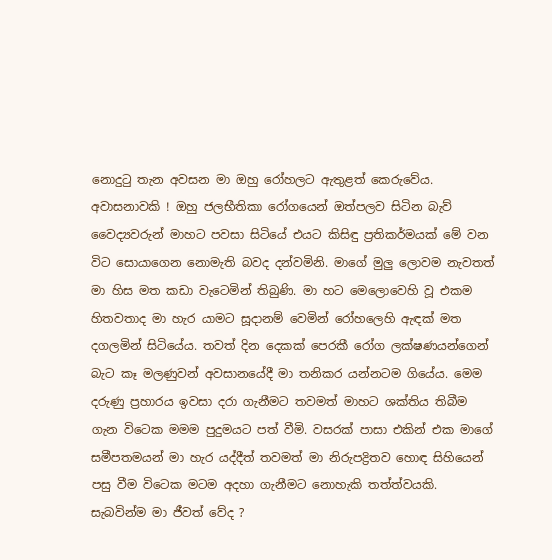නොදුටු තැන අවසන මා ඔහු රෝහලට ඇතුළත් කෙරුවේය. අවාසනාවකි ! ඔහු ජලභීතිකා රෝගයෙන් ඔත්පලව සිටින බැව් වෛද්‍යවරුන් මාහට පවසා සිටියේ එයට කිසිඳු ප්‍රතිකර්මයක් මේ වන විට සොයාගෙන නොමැති බවද දන්වමිනි. මාගේ මුලු ලොවම නැවතත් මා හිස මත කඩා වැටෙමින් තිබුණි. මා හට මෙලොවෙහි වූ එකම හිතවතාද මා හැර යාමට සූදානම් වෙමින් රෝහලෙහි ඇඳක් මත දගලමින් සිටියේය. තවත් දින දෙකක් පෙරකී රෝග ලක්ෂණයන්ගෙන් බැට කෑ මලණුවන් අවසානයේදී මා තනිකර යන්නටම ගියේය. මෙම දරුණු ප්‍රහාරය ඉවසා දරා ගැනීමට තවමත් මාහට ශක්තිය තිබීම ගැන විටෙක මමම පුදුමයට පත් වීමි. වසරක් පාසා එකින් එක මාගේ සමීපතමයන් මා හැර යද්දීත් තවමත් මා නිරුපද්‍රිතව හොඳ සිහියෙන් පසු වීම විටෙක මටම අදහා ගැනීමට නොහැකි තත්ත්වයකි. සැබවින්ම මා ජීවත් වේද ?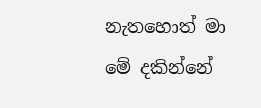නැතහොත් මා මේ දකින්නේ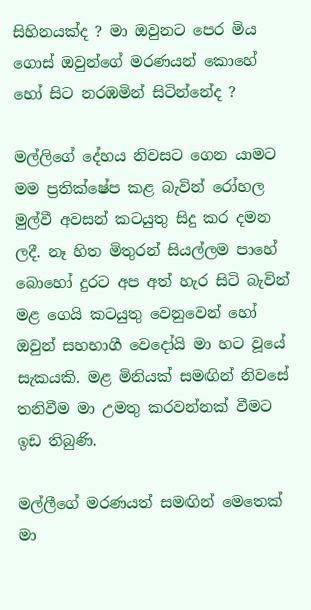සිහිනයක්ද ? මා ඔවුනට පෙර මිය ගොස් ඔවුන්ගේ මරණයන් කොහේ හෝ සිට නරඹමින් සිටින්නේද ?

මල්ලිගේ දේහය නිවසට ගෙන යාමට මම ප්‍රතික්ෂේප කළ බැවින් රෝහල මුල්වී අවසන් කටයුතු සිදු කර දමන ලදී. නෑ හිත මිතුරන් සියල්ලම පාහේ බොහෝ දුරට අප අත් හැර සිටි බැවින් මළ ගෙයි කටයුතු වෙනුවෙන් හෝ ඔවුන් සහභාගී වෙදෝයි මා හට වූයේ සැකයකි. මළ මිනියක් සමඟින් නිවසේ තනිවීම මා උමතු කරවන්නක් වීමට ඉඩ තිබුණි.

මල්ලීගේ මරණයත් සමඟින් මෙතෙක් මා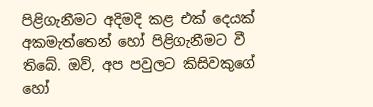පිළිගැනීමට අදිමදි කළ එක් දෙයක් අකමැත්තෙන් හෝ පිළිගැනීමට වී තිබේ. ඔව්, අප පවුලට කිසිවකුගේ හෝ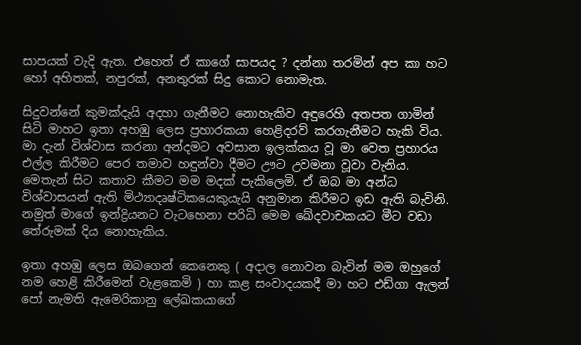සාපයක් වැදි ඇත. එහෙත් ඒ කාගේ සාපයද ? දන්නා තරමින් අප කා හට හෝ අහිතක්, නපුරක්, අනතුරක් සිදු කොට නොමැත.

සිදුවන්නේ කුමක්දැයි අදහා ගැනීමට නොහැකිව අඳුරෙහි අතපත ගාමින් සිටි මාහට ඉතා අහඹු ලෙස ප්‍රහාරකයා හෙළිදරව් කරගැනීමට හැකි විය. මා දැන් විශ්වාස කරනා අන්දමට අවසාන ඉලක්කය වූ මා වෙත ප්‍රහාරය එල්ල කිරීමට පෙර තමාව හඳුන්වා දීමට ඌට උවමනා වූවා වැනිය. මෙතැන් සිට කතාව කීමට මම මදක් පැකිලෙමි. ඒ ඔබ මා අන්ධ විශ්වාසයන් ඇති මිථ්‍යාදෘෂ්ටිකයෙකුයැයි අනුමාන කිරීමට ඉඩ ඇති බැවිනි. නමුත් මාගේ ඉන්ද්‍රියනට වැටහෙනා පරිධි මෙම ඛේදවාචකයට මීට වඩා තේරුමක් දිය නොහැකිය.

ඉතා අහඹු ලෙස ඔබගෙන් කෙනෙකු ( අදාල නොවන බැවින් මම ඔහුගේ නම හෙළි කිරීමෙන් වැළකෙමි ) හා කළ සංවාදයකදී මා හට එඩ්ගා ඇලන් පෝ නැමති ඇමෙරිකානු ලේඛකයාගේ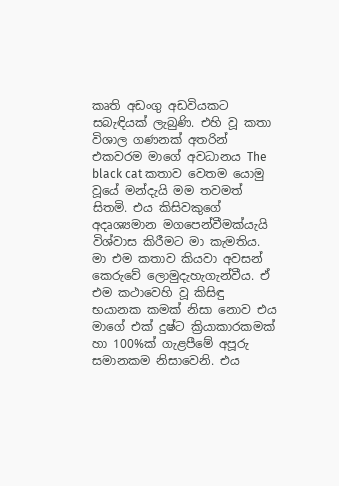කෘති අඩංගු අඩවියකට සබැඳියක් ලැබුණි. එහි වූ කතා විශාල ගණනක් අතරින් එකවරම මාගේ අවධානය The black cat කතාව වෙතම යොමු වූයේ මන්දැයි මම තවමත් සිතමි. එය කිසිවකුගේ අදෘශ්‍යමාන මගපෙන්වීමක්යැයි විශ්වාස කිරීමට මා කැමතිය.  මා එම කතාව කියවා අවසන් කෙරුවේ ලොමුදැහැගැන්වීය. ඒ එම කථාවෙහි වූ කිසිඳු භයානක කමක් නිසා නොව එය මාගේ එක් දුෂ්ට ක්‍රියාකාරකමක් හා 100%ක් ගැළපීමේ අපූරු සමානකම නිසාවෙනි. එය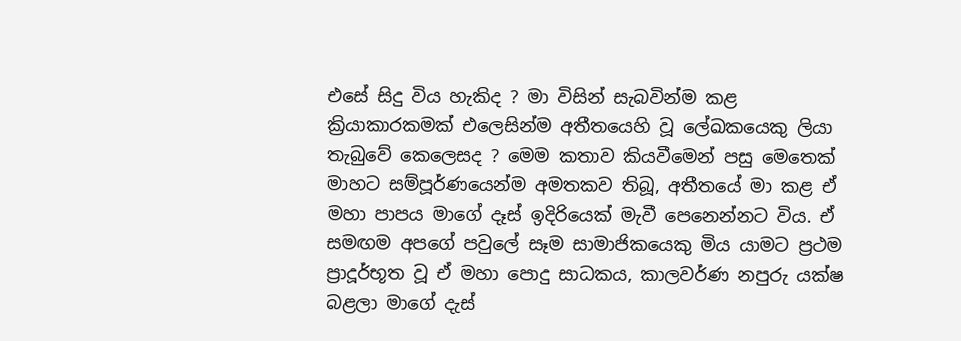එසේ සිදු විය හැකිද ? මා විසින් සැබවින්ම කළ ක්‍රියාකාරකමක් එලෙසින්ම අතීතයෙහි වූ ලේඛකයෙකු ලියා තැබුවේ කෙලෙසද ? මෙම කතාව කියවීමෙන් පසු මෙතෙක් මාහට සම්පූර්ණයෙන්ම අමතකව තිබූ, අතීතයේ මා කළ ඒ මහා පාපය මාගේ දෑස් ඉදිරියෙක් මැවී පෙනෙන්නට විය. ඒ සමඟම අපගේ පවුලේ සෑම සාමාජිකයෙකු මිය යාමට ප්‍රථම ප්‍රාදූර්භූත වූ ඒ මහා පොදු සාධකය, කාලවර්ණ නපුරු යක්ෂ බළලා මාගේ දැස්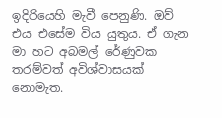ඉදිරියෙහි මැවී පෙනුණි. ඔව් එය එසේම විය යුතුය. ඒ ගැන මා හට අබමල් රේණුවක තරම්වත් අවිශ්වාසයක් නොමැත.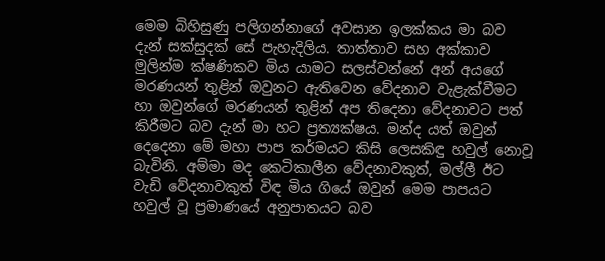මෙම බිහිසුණු පලිගන්නාගේ අවසාන ඉලක්කය මා බව දැන් සක්සුදක් සේ පැහැදිලිය. තාත්තාව සහ අක්කාව මුලින්ම ක්ෂණිකව මිය යාමට සලස්වන්නේ අන් අයගේ මරණයන් තුළින් ඔවුනට ඇතිවෙන වේදනාව වැළැක්වීමට හා ඔවුන්ගේ මරණයන් තුළින් අප තිදෙනා වේදනාවට පත් කිරීමට බව දැන් මා හට ප්‍රත්‍යක්ෂය. මන්ද යත් ඔවුන් දෙදෙනා මේ මහා පාප කර්මයට කිසි ලෙසකිඳු හවුල් නොවූ බැවිනි. අම්මා මද කෙටිකාලීන වේදනාවකුත්, මල්ලී ඊට වැඩි වේදනාවකුත් විඳ මිය ගියේ ඔවුන් මෙම පාපයට හවුල් වූ ප්‍රමාණයේ අනුපාතයට බව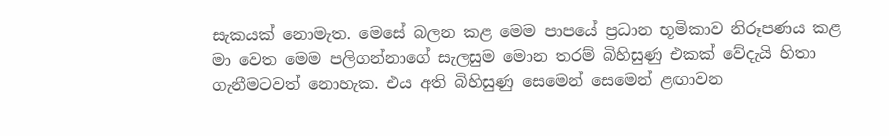සැකයක් නොමැත. මෙසේ බලන කළ මෙම පාපයේ ප්‍රධාන භූමිකාව නිරූපණය කළ මා වෙත මෙම පලිගන්නාගේ සැලසුම මොන තරම් බිහිසුණු එකක් වේදැයි හිතා ගැනීමටවත් නොහැක. එය අති බිහිසුණු සෙමෙන් සෙමෙන් ළඟාවන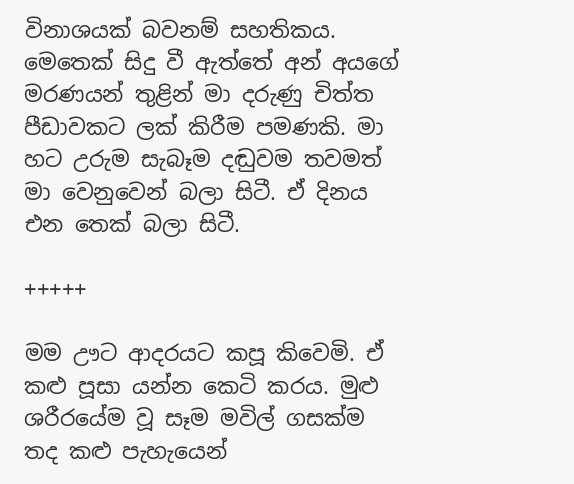විනාශයක් බවනම් සහතිකය. මෙතෙක් සිදු වී ඇත්තේ අන් අයගේ මරණයන් තුළින් මා දරුණු චිත්ත පීඩාවකට ලක් කිරීම පමණකි. මා හට උරුම සැබෑම දඬුවම තවමත් මා වෙනුවෙන් බලා සිටී. ඒ දිනය එන තෙක් බලා සිටී.

+++++

මම ඌට ආදරයට කපූ කිවෙමි. ඒ කළු පූසා යන්න කෙටි කරය. මුළු ශරීරයේම වූ සෑම මවිල් ගසක්ම තද කළු පැහැයෙන්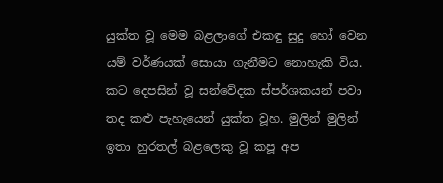යුක්ත වූ මෙම බළලාගේ එකඳු සුදු හෝ වෙන යම් වර්ණයක් සොයා ගැනීමට නොහැකි විය. කට දෙපසින් වූ සන්වේදක ස්පර්ශකයන් පවා තද කළු පැහැයෙන් යුක්ත වූහ. මුලින් මුලින් ඉතා හුරතල් බළලෙකු වූ කපූ අප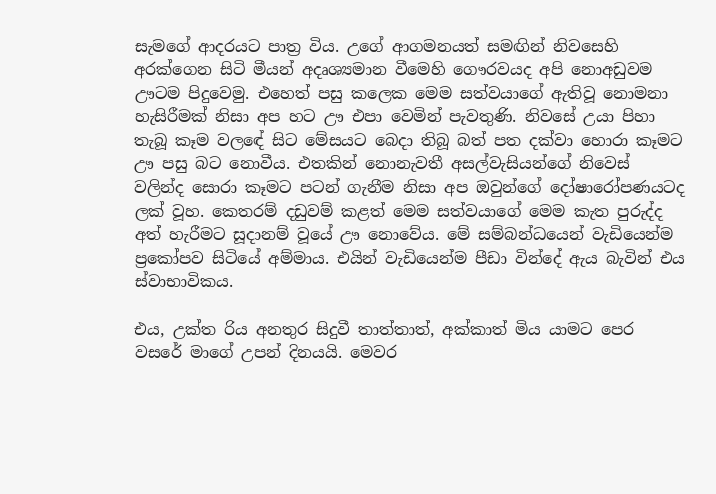සැමගේ ආදරයට පාත්‍ර විය. උගේ ආගමනයත් සමඟින් නිවසෙහි අරක්ගෙන සිටි මීයන් අදෘශ්‍යමාන වීමෙහි ගෞරවයද අපි නොඅඩුවම ඌටම පිදුවෙමු. එහෙත් පසු කලෙක මෙම සත්වයාගේ ඇතිවූ නොමනා හැසිරීමක් නිසා අප හට ඌ එපා වෙමින් පැවතුණි. නිවසේ උයා පිහා තැබූ කෑම වලඳේ සිට මේසයට බෙදා තිබූ බත් පත දක්වා හොරා කෑමට ඌ පසු බට නොවීය. එතකින් නොනැවතී අසල්වැසියන්ගේ නිවෙස් වලින්ද සොරා කෑමට පටන් ගැනීම නිසා අප ඔවුන්ගේ දෝෂාරෝපණයටද ලක් වූහ. කෙතරම් දඩුවම් කළත් මෙම සත්වයාගේ මෙම කැත පුරුද්ද අත් හැරීමට සූදානම් වූයේ ඌ නොවේය. මේ සම්බන්ධයෙන් වැඩියෙන්ම ප්‍රකෝපව සිටියේ අම්මාය. එයින් වැඩියෙන්ම පීඩා වින්දේ ඇය බැවින් එය ස්වාභාවිකය.

එය, උක්ත රිය අනතුර සිදුවී තාත්තාත්, අක්කාත් මිය යාමට පෙර වසරේ මාගේ උපන් දිනයයි. මෙවර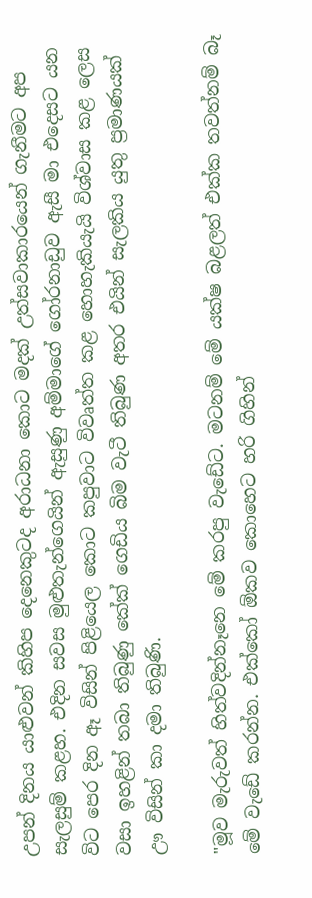උපන් දිනය යාළුවන් කිහිප දෙනෙකුටද අරාධනා කොට මදක් උත්සවාකාරයෙන් ගැනීමට අප සැලසුම් කළහ. එදින සවස මුළුතැන්ගෙයින් ඇසුණු අම්මාගේ ගෝරනාඩුව ඇසී මා එදෙසට යන විට පෙර දින ඈ විසින් පිළියෙල කොට කපුවාට විවෘත්ත කළ හොහැකියැයි විශ්වාස කළ ලෙස වසා ඉහළින් තබා තිබුණු කේක් ගෙඩිය බිම වැටී තිබුණ අතර එයින් සැලකිය යුතු ප්‍රමාණයක් ඌ විසින් කා දමා තිබුණි.

"මූව මැරුවත් හිත්වදින්නෑනෙ මේ කරපු වැඩේට. මටනම් මේ යක්ෂ බළලත් එක්ක තවත්නම් බෑ මේ වැඩේ කරන්න. එක්කෝ ඕකව කොහෙට හරි ගිහින්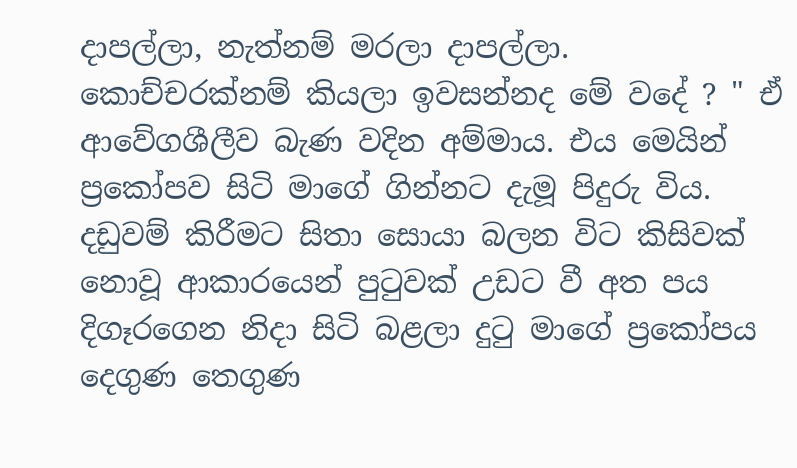දාපල්ලා, නැත්නම් මරලා දාපල්ලා. කොච්චරක්නම් කියලා ඉවසන්නද මේ වදේ ? " ඒ ආවේගශීලීව බැණ වදින අම්මාය. එය මෙයින් ප්‍රකෝපව සිටි මාගේ ගින්නට දැමූ පිදුරු විය. දඩුවම් කිරීමට සිතා සොයා බලන විට කිසිවක් නොවූ ආකාරයෙන් පුටුවක් උඩට වී අත පය දිගෑරගෙන නිදා සිටි බළලා දුටු මාගේ ප්‍රකෝපය දෙගුණ තෙගුණ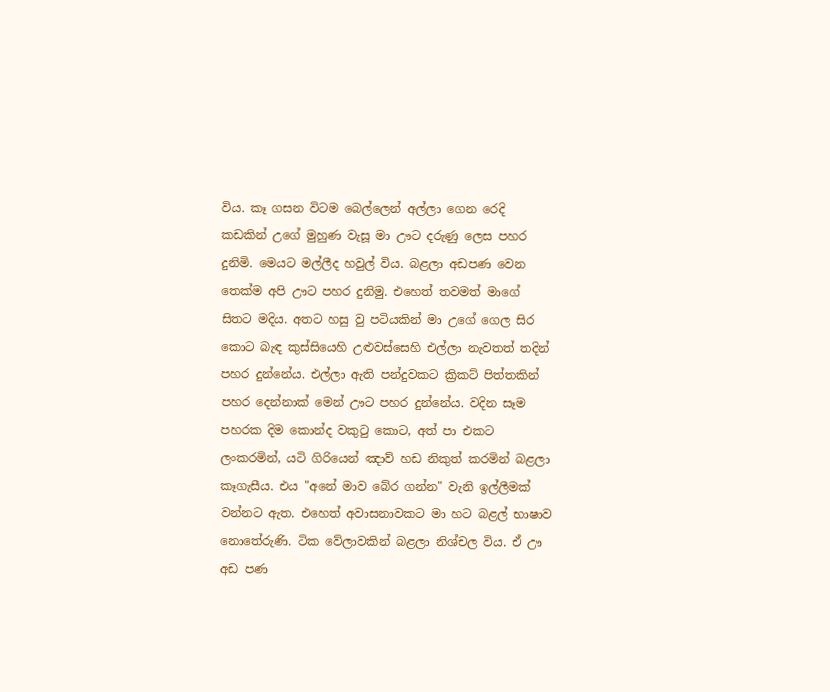විය. කෑ ගසන විටම බෙල්ලෙන් අල්ලා ගෙන රෙදි කඩකින් උගේ මුහුණ වැසූ මා ඌට දරුණු ලෙස පහර දුනිමි. මෙයට මල්ලීද හවුල් විය. බළලා අඩපණ වෙන තෙක්ම අපි ඌට පහර දුනිමු. එහෙත් තවමත් මාගේ සිතට මදිය. අතට හසු වු පටියකින් මා උගේ ගෙල සිර කොට බැඳ කුස්සියෙහි උළුවස්සෙහි එල්ලා නැවතත් තදින් පහර දුන්නේය. එල්ලා ඇති පන්දුවකට ක්‍රිකට් පිත්තකින් පහර දෙන්නාක් මෙන් ඌට පහර දුන්නේය. වදින සෑම පහරක දිම කොන්ද වකුටු කොට, අත් පා එකට ලංකරමින්, යටි ගිරියෙන් ඤාව් හඩ නිකුත් කරමින් බළලා කෑගැසීය. එය "අනේ මාව බේර ගන්න" වැනි ඉල්ලීමක් වන්නට ඇත. එහෙත් අවාසනාවකට මා හට බළල් භාෂාව නොතේරුණි. ටික වේලාවකින් බළලා නිශ්චල විය. ඒ ඌ අඩ පණ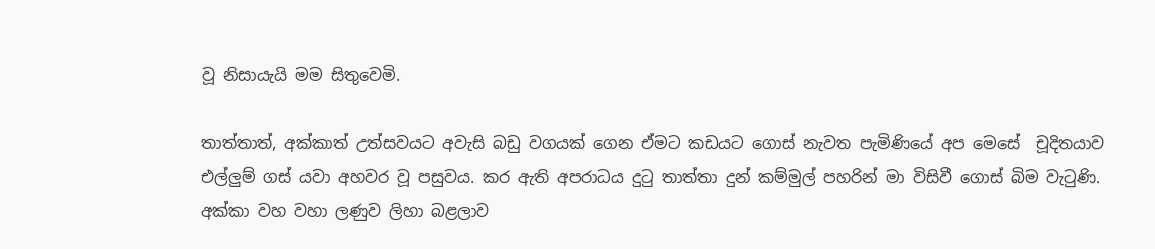වූ නිසායැයි මම සිතුවෙමි.

තාත්තාත්, අක්කාත් උත්සවයට අවැසි බඩු වගයක් ගෙන ඒමට කඩයට ගොස් නැවත පැමිණියේ අප මෙසේ  චූදිතයාව එල්ලුම් ගස් යවා අහවර වූ පසුවය. කර ඇති අපරාධය දුටු තාත්තා දුන් කම්මුල් පහරින් මා විසිවී ගොස් බිම වැටුණි. අක්කා වහ වහා ලණුව ලිහා බළලාව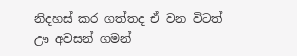නිදහස් කර ගත්තද ඒ වන විටත් ඌ අවසන් ගමන්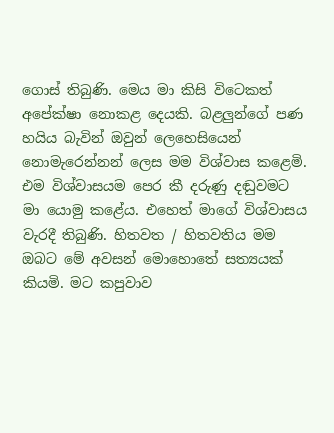ගොස් තිබුණි. මෙය මා කිසි විටෙකත් අපේක්ෂා නොකළ දෙයකි. බළලුන්ගේ පණ හයිය බැවින් ඔවුන් ලෙහෙසියෙන් නොමැරෙන්නන් ලෙස මම විශ්වාස කළෙමි. එම විශ්වාසයම පෙර කී දරුණු දඬුවමට මා යොමු කළේය. එහෙත් මාගේ විශ්වාසය වැරදී තිබුණි. හිතවත / හිතවතිය මම ඔබට මේ අවසන් මොහොතේ සත්‍යයක් කියමි. මට කපුවාව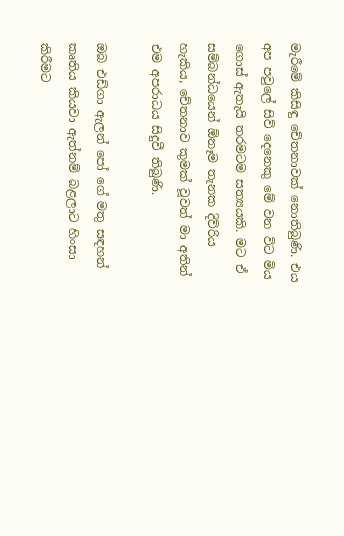මැරීමේ කිසිඳු චේතනාවක් නොතිබුණි. එය අප පවුලේ සිව් දෙනෙකු මේ වන විට මිය ගොස් ඇතැයි තරමටම සත්‍යයකි. මට ඒ සම්බන්ධයෙන් ඕනෑම තැනක දිව්රිය හැකිය, චේතනාව කුමක් වූවත් මා අතින් එම අපරාධය සිදුවී තිබුණි.

ඔබ එඩ්ගා ඇලන් පෝ ගේ මතු සඳහන් කෘතිය කියවා ඇත්නම් බළලාට හිංසා කිරීමට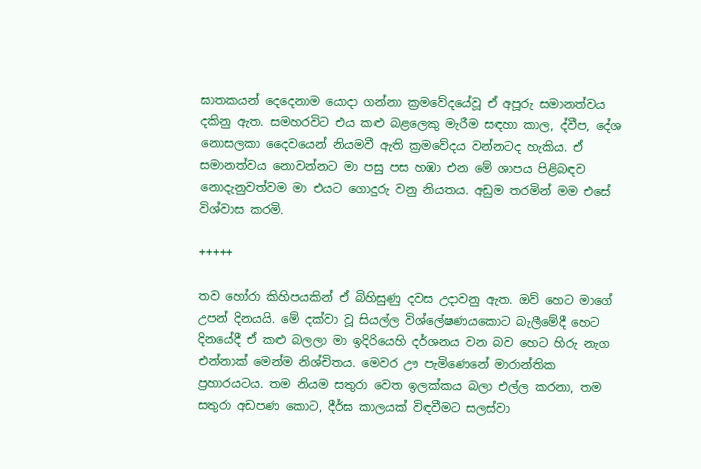ඝාතකයන් දෙදෙනාම යොදා ගන්නා ක්‍රමවේදයේවූ ඒ අපූරු සමානත්වය දකිනු ඇත. සමහරවිට එය කළු බළලෙකු මැරීම සඳහා කාල, ද්වීප, දේශ නොසලකා දෛවයෙන් නියමවී ඇති ක්‍රමවේදය වන්නටද හැකිය. ඒ සමානත්වය නොවන්නට මා පසු පස හඹා එන මේ ශාපය පිළිබඳව නොදැනුවත්වම මා එයට ගොදුරු වනු නියතය. අඩුම තරමින් මම එසේ විශ්වාස කරමි.

+++++

තව හෝරා කිහිපයකින් ඒ බිහිසුණු දවස උදාවනු ඇත. ඔව් හෙට මාගේ උපන් දිනයයි. මේ දක්වා වූ සියල්ල විශ්ලේෂණයකොට බැලීමේදී හෙට දිනයේදී ඒ කළු බලලා මා ඉදිරියෙහි දර්ශනය වන බව හෙට හිරු නැග එන්නාක් මෙන්ම නිශ්චිතය. මෙවර ඌ පැමිණෙනේ මාරාන්තික ප්‍රහාරයටය. තම නියම සතුරා වෙත ඉලක්කය බලා එල්ල කරනා, තම සතුරා අඩපණ කොට, දීර්ඝ කාලයක් විඳවීමට සලස්වා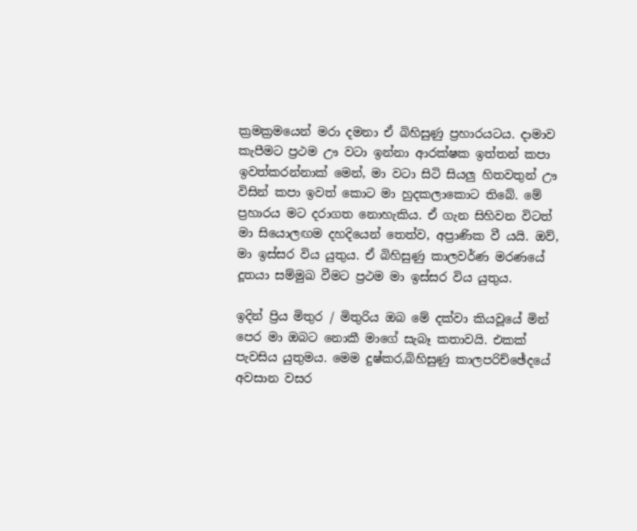ක්‍රමක්‍රමයෙන් මරා දමනා ඒ බිහිසුණු ප්‍රහාරයටය. දාමාව කැපීමට ප්‍රථම ඌ වටා ඉන්නා ආරක්ෂක ඉත්තන් කපා ඉවත්කරන්නාක් මෙන්, මා වටා සිටි සියලු හිතවතුන් ඌ විසින් කපා ඉවත් කොට මා හුදකලාකොට තිබේ. මේ ප්‍රහාරය මට දරාගත නොහැකිය. ඒ ගැන සිහිවන විටත් මා සියොලඟම දහදියෙන් තෙත්ව, අප්‍රාණික වී යයි. ඔව්, මා ඉස්සර විය යුතුය. ඒ බිහිසුණු කාලවර්ණ මරණයේ දූතයා සම්මුඛ වීමට ප්‍රථම මා ඉස්සර විය යුතුය.

ඉදින් ප්‍රිය මිතුර / මිතුරිය ඔබ මේ දක්වා කියවූයේ මින් පෙර මා ඔබට නොකී මාගේ සැබෑ කතාවයි. එකක් පැවසිය යුතුමය. මෙම දුෂ්කර,බිහිසුණු කාලපරිච්ඡේදයේ අවසාන වසර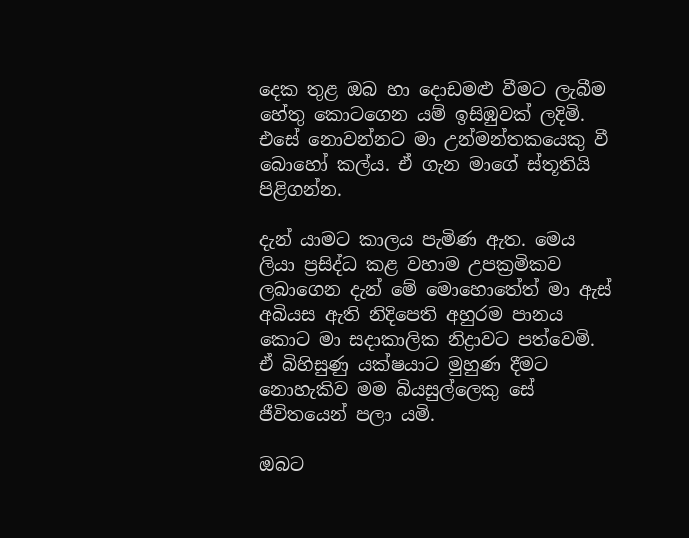දෙක තුළ ඔබ හා දොඩමළු වීමට ලැබීම හේතු කොටගෙන යම් ඉසිඹුවක් ලදිමි. එසේ නොවන්නට මා උන්මන්තකයෙකු වී බොහෝ කල්ය. ඒ ගැන මාගේ ස්තූතියි පිළිගන්න.

දැන් යාමට කාලය පැමිණ ඇත. මෙය ලියා ප්‍රසිද්ධ කළ වහාම උපක්‍රමිකව ලබාගෙන දැන් මේ මොහොතේත් මා ඇස් අබියස ඇති නිදිපෙති අහුරම පානය කොට මා සදාකාලික නිද්‍රාවට පත්වෙමි.  ඒ බිහිසුණු යක්ෂයාට මුහුණ දීමට නොහැකිව මම බියසුල්ලෙකු සේ ජීවිතයෙන් පලා යමි.

ඔබට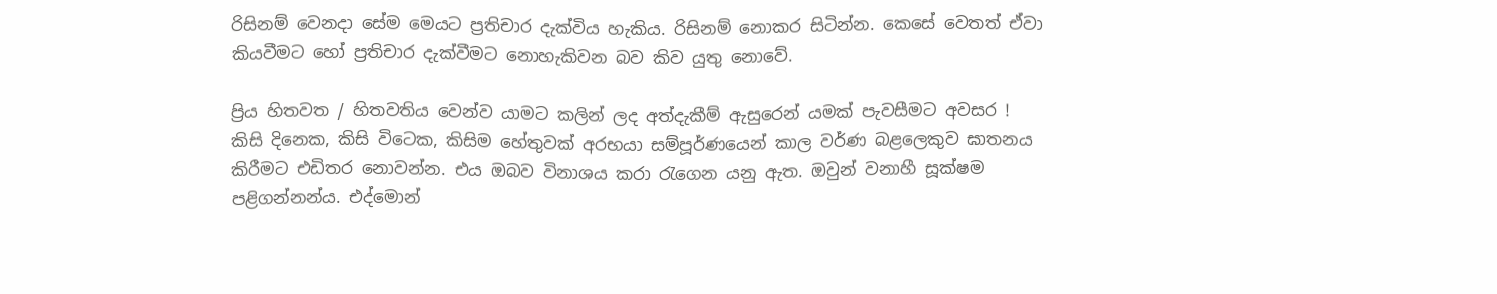රිසිනම් වෙනදා සේම මෙයට ප්‍රතිචාර දැක්විය හැකිය. රිසිනම් නොකර සිටින්න. කෙසේ වෙතත් ඒවා කියවීමට හෝ ප්‍රතිචාර දැක්වීමට නොහැකිවන බව කිව යුතු නොවේ.

ප්‍රිය හිතවත / හිතවතිය වෙන්ව යාමට කලින් ලද අත්දැකීම් ඇසුරෙන් යමක් පැවසීමට අවසර ! කිසි දිනෙක, කිසි විටෙක, කිසිම හේතුවක් අරභයා සම්පූර්ණයෙන් කාල වර්ණ බළලෙකුව ඝාතනය කිරීමට එඩිතර නොවන්න. එය ඔබව විනාශය කරා රැගෙන යනු ඇත. ඔවුන් වනාහී සූක්ෂම පළිගන්නන්ය. එද්මොන්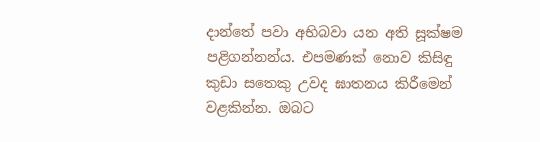දාන්තේ පවා අභිබවා යන අති සූක්ෂම පළිගන්නන්ය. එපමණක් නොව කිසිඳු කුඩා සතෙකු උවද ඝාතනය කිරීමෙන් වළකින්න. ඔබට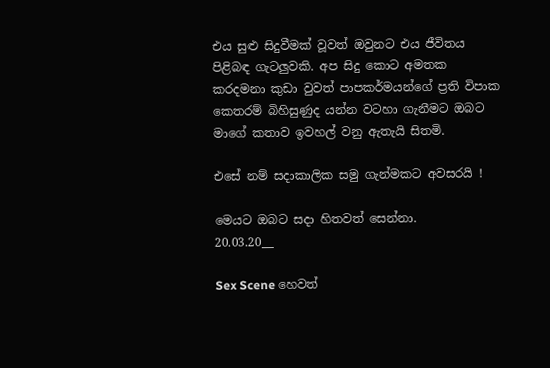එය සුළු සිදුවීමක් වූවත් ඔවුනට එය ජීවිතය පිළිබඳ ගැටලුවකි. අප සිදු කොට අමතක කරදමනා කුඩා වුවත් පාපකර්මයන්ගේ ප්‍රති විපාක කෙතරම් බිහිසුණුද යන්න වටහා ගැනීමට ඔබට මාගේ කතාව ඉවහල් වනු ඇතැයි සිතමි.

එසේ නම් සදාකාලික සමු ගැන්මකට අවසරයි !

මෙයට ඔබට සදා හිතවත් සෙන්නා.
20.03.20__

Sex Scene හෙවත්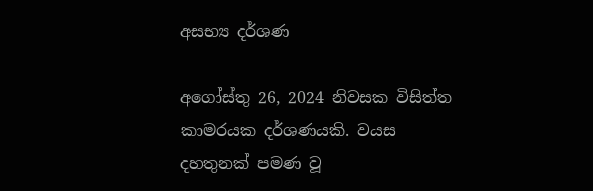අසභ්‍ය‍ දර්ශණ

අගෝස්තු 26, 2024 නිවසක විසිත්ත කාමරයක දර්ශණයකි. වයස දහතුනක් පමණ වූ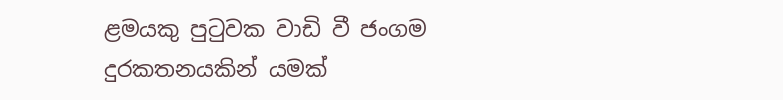ළමයකු පුටුවක වාඩි වී ජංගම දුරකතනයකින් යමක්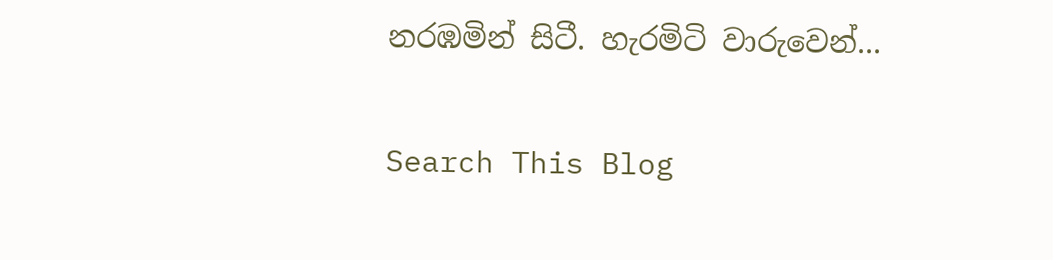නරඹමින් සිටී. හැරමිටි වාරුවෙන්...

Search This Blog